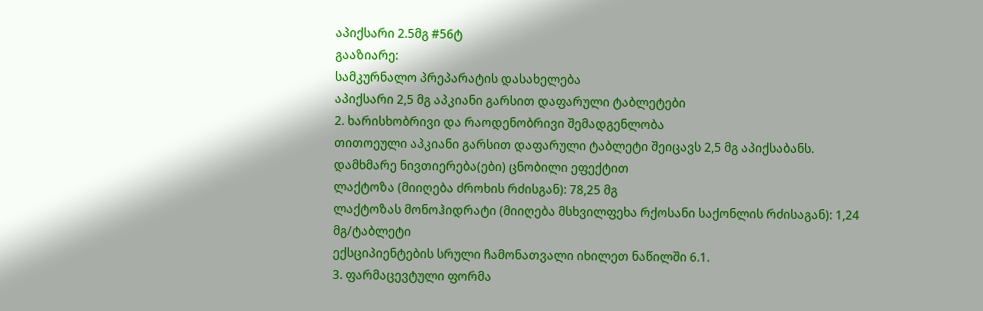აპიქსარი 2.5მგ #56ტ
გააზიარე:
სამკურნალო პრეპარატის დასახელება
აპიქსარი 2,5 მგ აპკიანი გარსით დაფარული ტაბლეტები
2. ხარისხობრივი და რაოდენობრივი შემადგენლობა
თითოეული აპკიანი გარსით დაფარული ტაბლეტი შეიცავს 2,5 მგ აპიქსაბანს.
დამხმარე ნივთიერება(ები) ცნობილი ეფექტით
ლაქტოზა (მიიღება ძროხის რძისგან): 78,25 მგ
ლაქტოზას მონოჰიდრატი (მიიღება მსხვილფეხა რქოსანი საქონლის რძისაგან): 1,24 მგ/ტაბლეტი
ექსციპიენტების სრული ჩამონათვალი იხილეთ ნაწილში 6.1.
3. ფარმაცევტული ფორმა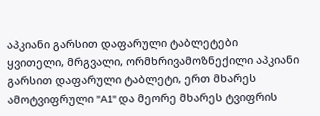აპკიანი გარსით დაფარული ტაბლეტები
ყვითელი, მრგვალი, ორმხრივამოზნექილი აპკიანი გარსით დაფარული ტაბლეტი, ერთ მხარეს ამოტვიფრული "A1" და მეორე მხარეს ტვიფრის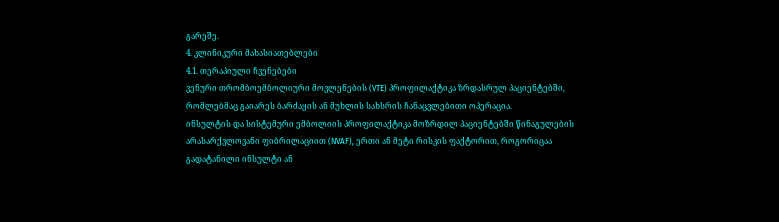გარეშე.
4. კლინიკური მახასიათებლები
4.1. თერაპიული ჩვენებები
ვენური თრომბოემბოლიური მოვლენების (VTE) პროფილაქტიკა ზრდასრულ პაციენტებში, რომლებმაც გაიარეს ბარძაყის ან მუხლის სახსრის ჩანაცვლებითი ოპერაცია.
ინსულტის და სისტემური ემბოლიის პროფილაქტიკა მოზრდილ პაციენტებში წინაგულების არასარქვლოვანი ფიბრილაციით (NVAF), ერთი ან მეტი რისკის ფაქტორით, როგორიცაა გადატანილი ინსულტი ან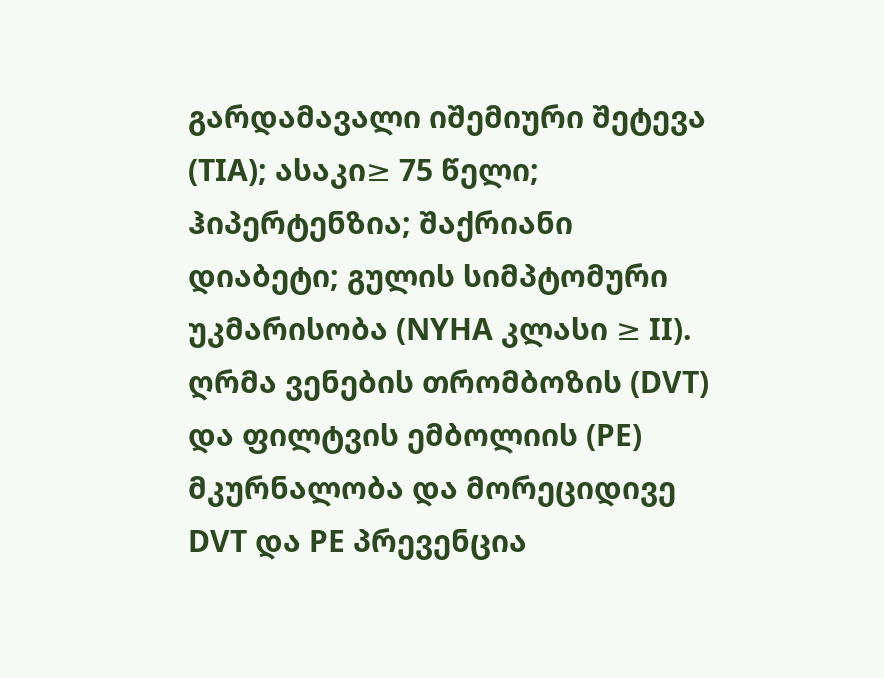გარდამავალი იშემიური შეტევა (TIA); ასაკი≥ 75 წელი; ჰიპერტენზია; შაქრიანი დიაბეტი; გულის სიმპტომური უკმარისობა (NYHA კლასი ≥ II).
ღრმა ვენების თრომბოზის (DVT) და ფილტვის ემბოლიის (PE) მკურნალობა და მორეციდივე DVT და PE პრევენცია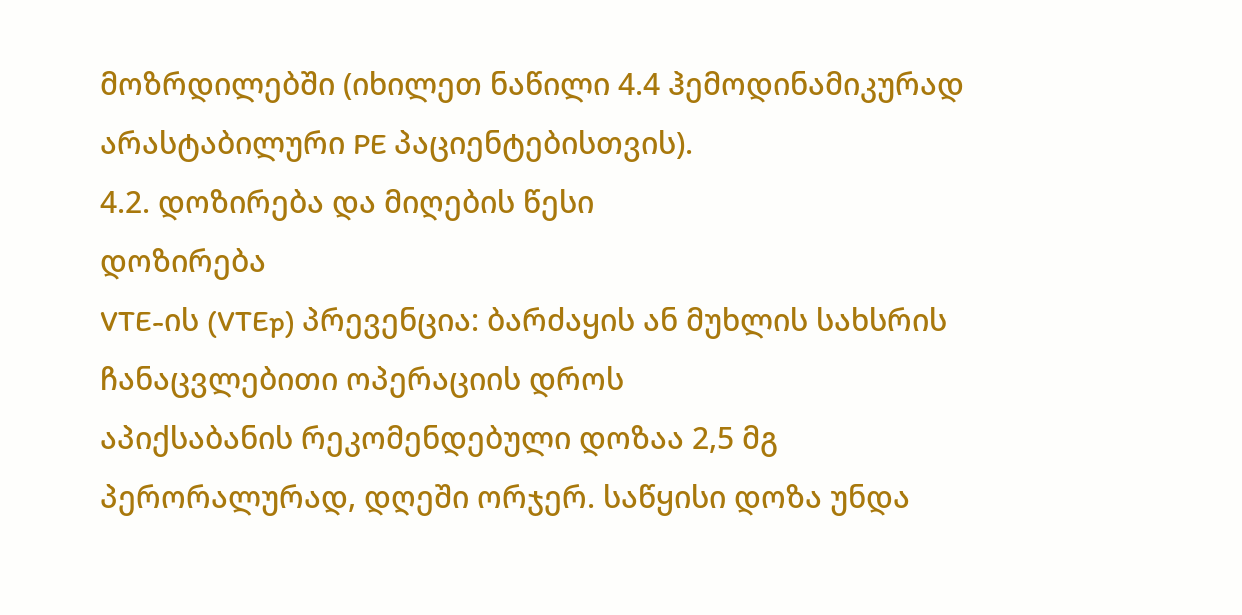მოზრდილებში (იხილეთ ნაწილი 4.4 ჰემოდინამიკურად არასტაბილური PE პაციენტებისთვის).
4.2. დოზირება და მიღების წესი
დოზირება
VTE-ის (VTEp) პრევენცია: ბარძაყის ან მუხლის სახსრის ჩანაცვლებითი ოპერაციის დროს
აპიქსაბანის რეკომენდებული დოზაა 2,5 მგ პერორალურად, დღეში ორჯერ. საწყისი დოზა უნდა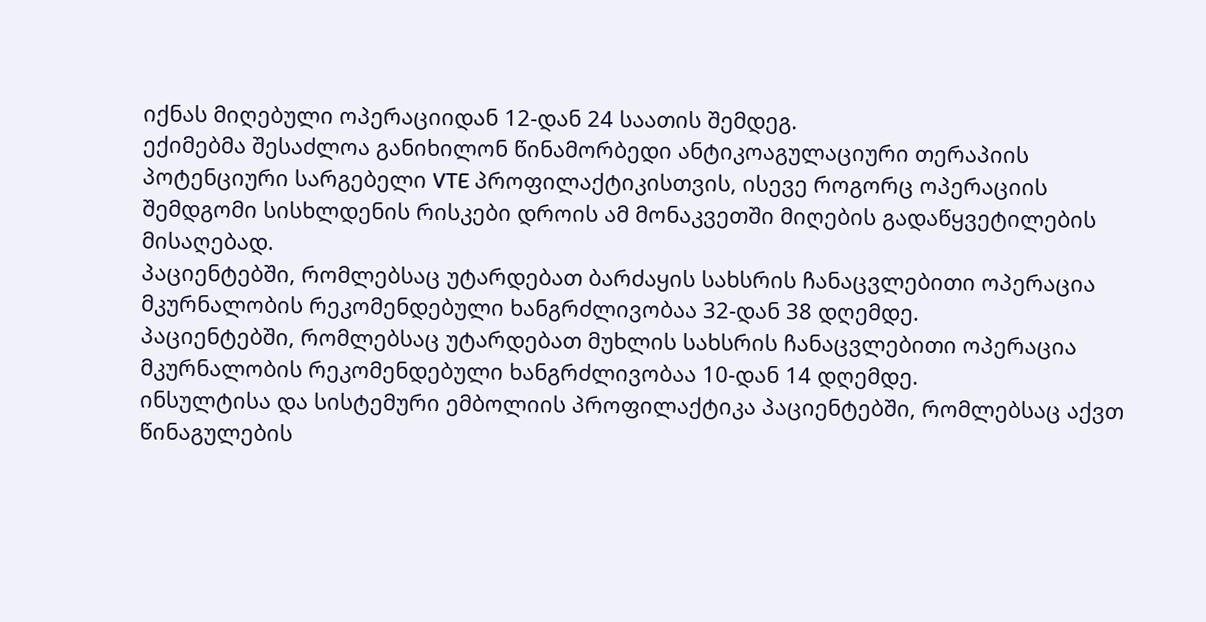იქნას მიღებული ოპერაციიდან 12-დან 24 საათის შემდეგ.
ექიმებმა შესაძლოა განიხილონ წინამორბედი ანტიკოაგულაციური თერაპიის პოტენციური სარგებელი VTE პროფილაქტიკისთვის, ისევე როგორც ოპერაციის შემდგომი სისხლდენის რისკები დროის ამ მონაკვეთში მიღების გადაწყვეტილების მისაღებად.
პაციენტებში, რომლებსაც უტარდებათ ბარძაყის სახსრის ჩანაცვლებითი ოპერაცია
მკურნალობის რეკომენდებული ხანგრძლივობაა 32-დან 38 დღემდე.
პაციენტებში, რომლებსაც უტარდებათ მუხლის სახსრის ჩანაცვლებითი ოპერაცია
მკურნალობის რეკომენდებული ხანგრძლივობაა 10-დან 14 დღემდე.
ინსულტისა და სისტემური ემბოლიის პროფილაქტიკა პაციენტებში, რომლებსაც აქვთ წინაგულების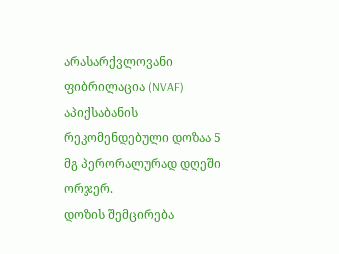არასარქვლოვანი ფიბრილაცია (NVAF)
აპიქსაბანის რეკომენდებული დოზაა 5 მგ პერორალურად დღეში ორჯერ.
დოზის შემცირება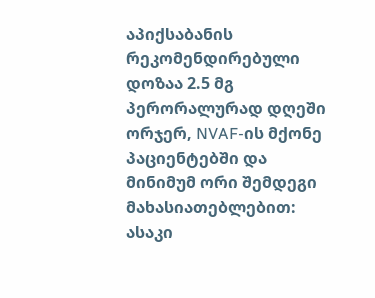აპიქსაბანის რეკომენდირებული დოზაა 2.5 მგ პერორალურად დღეში ორჯერ, NVAF-ის მქონე პაციენტებში და მინიმუმ ორი შემდეგი მახასიათებლებით: ასაკი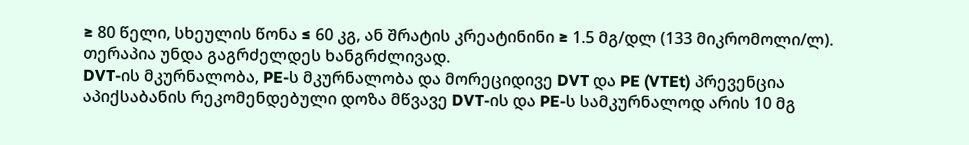≥ 80 წელი, სხეულის წონა ≤ 60 კგ, ან შრატის კრეატინინი ≥ 1.5 მგ/დლ (133 მიკრომოლი/ლ). თერაპია უნდა გაგრძელდეს ხანგრძლივად.
DVT-ის მკურნალობა, PE-ს მკურნალობა და მორეციდივე DVT და PE (VTEt) პრევენცია
აპიქსაბანის რეკომენდებული დოზა მწვავე DVT-ის და PE-ს სამკურნალოდ არის 10 მგ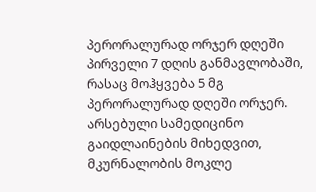პერორალურად ორჯერ დღეში პირველი 7 დღის განმავლობაში, რასაც მოჰყვება 5 მგ პერორალურად დღეში ორჯერ. არსებული სამედიცინო გაიდლაინების მიხედვით, მკურნალობის მოკლე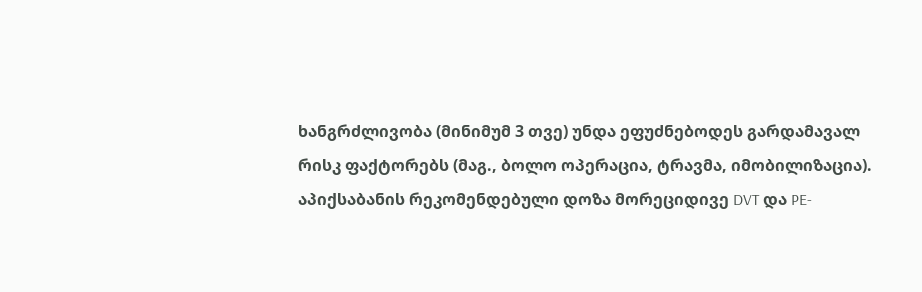ხანგრძლივობა (მინიმუმ 3 თვე) უნდა ეფუძნებოდეს გარდამავალ რისკ ფაქტორებს (მაგ., ბოლო ოპერაცია, ტრავმა, იმობილიზაცია).
აპიქსაბანის რეკომენდებული დოზა მორეციდივე DVT და PE-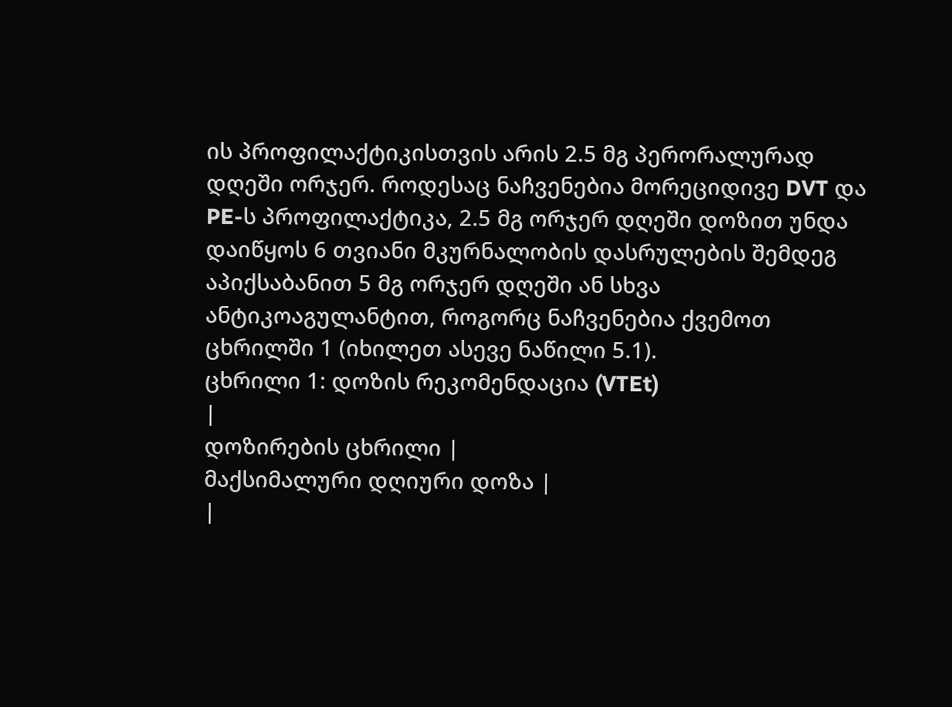ის პროფილაქტიკისთვის არის 2.5 მგ პერორალურად დღეში ორჯერ. როდესაც ნაჩვენებია მორეციდივე DVT და PE-ს პროფილაქტიკა, 2.5 მგ ორჯერ დღეში დოზით უნდა დაიწყოს 6 თვიანი მკურნალობის დასრულების შემდეგ აპიქსაბანით 5 მგ ორჯერ დღეში ან სხვა ანტიკოაგულანტით, როგორც ნაჩვენებია ქვემოთ ცხრილში 1 (იხილეთ ასევე ნაწილი 5.1).
ცხრილი 1: დოზის რეკომენდაცია (VTEt)
|
დოზირების ცხრილი |
მაქსიმალური დღიური დოზა |
|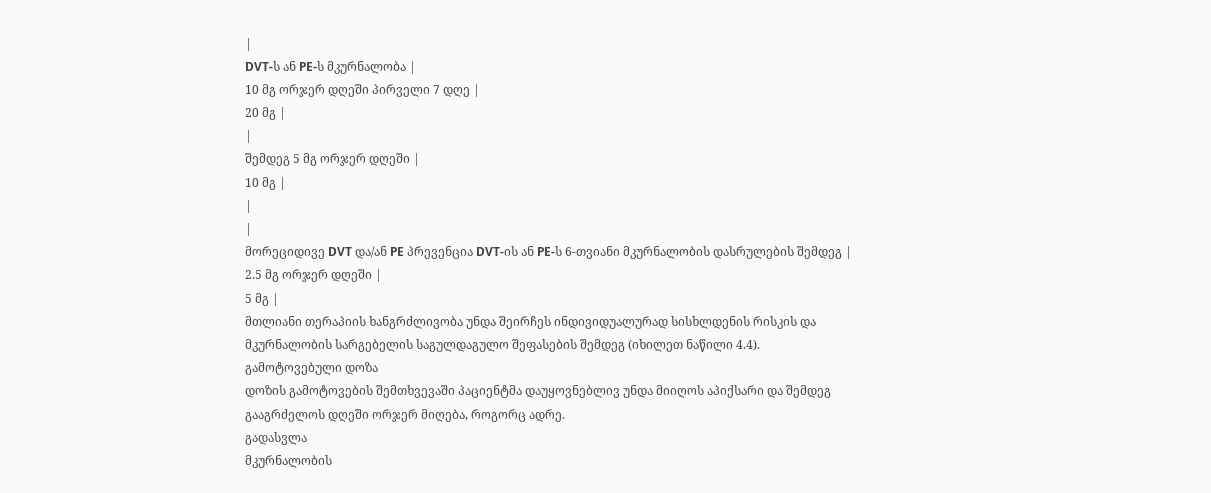|
DVT-ს ან PE-ს მკურნალობა |
10 მგ ორჯერ დღეში პირველი 7 დღე |
20 მგ |
|
შემდეგ 5 მგ ორჯერ დღეში |
10 მგ |
|
|
მორეციდივე DVT და/ან PE პრევენცია DVT-ის ან PE-ს 6-თვიანი მკურნალობის დასრულების შემდეგ |
2.5 მგ ორჯერ დღეში |
5 მგ |
მთლიანი თერაპიის ხანგრძლივობა უნდა შეირჩეს ინდივიდუალურად სისხლდენის რისკის და მკურნალობის სარგებელის საგულდაგულო შეფასების შემდეგ (იხილეთ ნაწილი 4.4).
გამოტოვებული დოზა
დოზის გამოტოვების შემთხვევაში პაციენტმა დაუყოვნებლივ უნდა მიიღოს აპიქსარი და შემდეგ გააგრძელოს დღეში ორჯერ მიღება, როგორც ადრე.
გადასვლა
მკურნალობის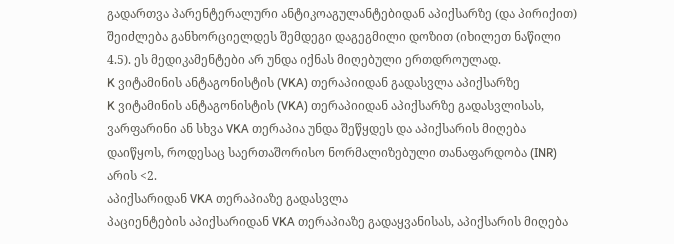გადართვა პარენტერალური ანტიკოაგულანტებიდან აპიქსარზე (და პირიქით) შეიძლება განხორციელდეს შემდეგი დაგეგმილი დოზით (იხილეთ ნაწილი 4.5). ეს მედიკამენტები არ უნდა იქნას მიღებული ერთდროულად.
K ვიტამინის ანტაგონისტის (VKA) თერაპიიდან გადასვლა აპიქსარზე
K ვიტამინის ანტაგონისტის (VKA) თერაპიიდან აპიქსარზე გადასვლისას, ვარფარინი ან სხვა VKA თერაპია უნდა შეწყდეს და აპიქსარის მიღება დაიწყოს, როდესაც საერთაშორისო ნორმალიზებული თანაფარდობა (INR) არის <2.
აპიქსარიდან VKA თერაპიაზე გადასვლა
პაციენტების აპიქსარიდან VKA თერაპიაზე გადაყვანისას, აპიქსარის მიღება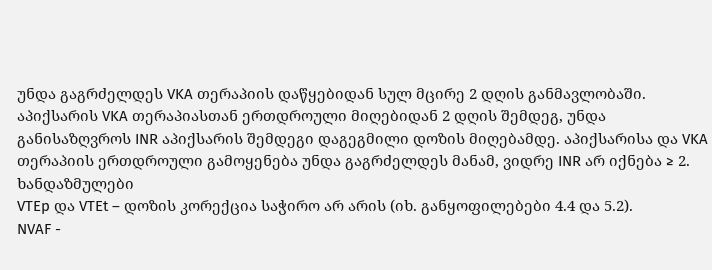უნდა გაგრძელდეს VKA თერაპიის დაწყებიდან სულ მცირე 2 დღის განმავლობაში. აპიქსარის VKA თერაპიასთან ერთდროული მიღებიდან 2 დღის შემდეგ, უნდა განისაზღვროს INR აპიქსარის შემდეგი დაგეგმილი დოზის მიღებამდე. აპიქსარისა და VKA თერაპიის ერთდროული გამოყენება უნდა გაგრძელდეს მანამ, ვიდრე INR არ იქნება ≥ 2.
ხანდაზმულები
VTEp და VTEt – დოზის კორექცია საჭირო არ არის (იხ. განყოფილებები 4.4 და 5.2).
NVAF -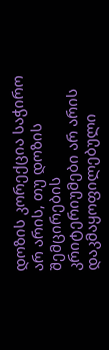დოზის კორექცია საჭირო არ არის, თუ დოზის შემცირების კრიტერიუმები არ არის დაკმაყოფილებული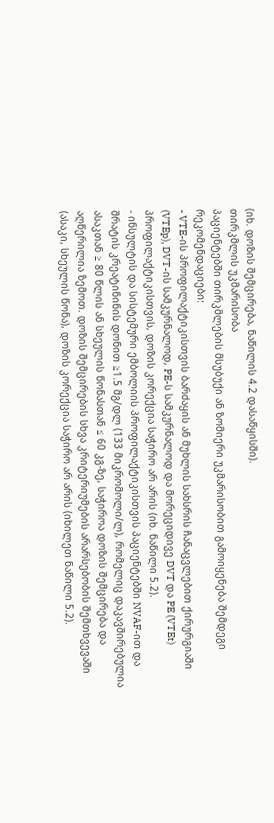(იხ. დოზის შემცირება, ნაწილის 4.2 დასაწყისში).
თირკმლის უკმარისობა
პაციენტებში თირკმლების მსუბუქი ან ზომიერი უკმარისობით გამოიყენება შემდეგი რეკომენდაციები:
- VTE-ის პროფილაქტიკისთვის ბარძაყის ან მუხლის სახსრის ჩანაცვლებით ქირურგიაში (VTEp), DVT-ის სამკურნალოდ, PE-ს სამკურნალოდ და მორეციდივე DVT და PE (VTEt) პროფილაქტიკისთვის, დოზის კორექცია საჭირო არ არის (იხ. ნაწილი 5.2).
- ინსულტის და სისტემური ემბოლიის პროფილაქტიკისთვის პაციენტებში NVAF-ით და შრატის კრეატინინის დონით ≥1.5 მგ/დლ (133 მიკრომოლი/ლ), რომელიც დაკავშირებულია ასაკთან ≥ 80 წლის ან სხეულის წონასთან ≤ 60 კგ-ზე, საჭიროა დოზის შემცირება და აღწერილია ზემოთ. დოზის შემცირების სხვა კრიტერიუმების არარსებობის შემთხვევაში (ასაკი, სხეულის წონა), დოზის კორექცია საჭირო არ არის (იხილეთ ნაწილი 5.2).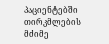პაციენტებში თირკმლების მძიმე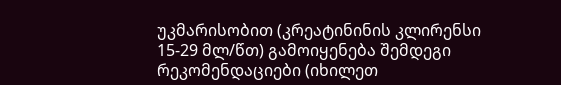უკმარისობით (კრეატინინის კლირენსი 15-29 მლ/წთ) გამოიყენება შემდეგი რეკომენდაციები (იხილეთ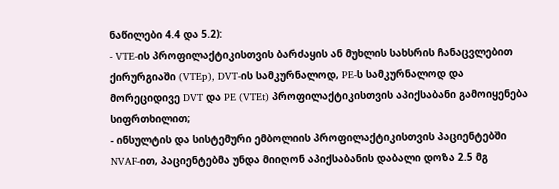ნაწილები 4.4 და 5.2):
- VTE-ის პროფილაქტიკისთვის ბარძაყის ან მუხლის სახსრის ჩანაცვლებით ქირურგიაში (VTEp), DVT-ის სამკურნალოდ, PE-ს სამკურნალოდ და მორეციდივე DVT და PE (VTEt) პროფილაქტიკისთვის აპიქსაბანი გამოიყენება სიფრთხილით;
- ინსულტის და სისტემური ემბოლიის პროფილაქტიკისთვის პაციენტებში NVAF-ით, პაციენტებმა უნდა მიიღონ აპიქსაბანის დაბალი დოზა 2.5 მგ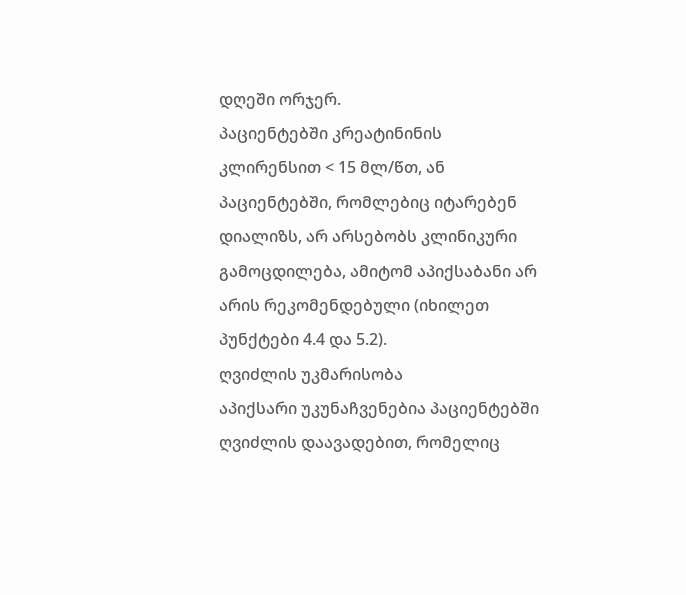დღეში ორჯერ.
პაციენტებში კრეატინინის კლირენსით < 15 მლ/წთ, ან პაციენტებში, რომლებიც იტარებენ დიალიზს, არ არსებობს კლინიკური გამოცდილება, ამიტომ აპიქსაბანი არ არის რეკომენდებული (იხილეთ პუნქტები 4.4 და 5.2).
ღვიძლის უკმარისობა
აპიქსარი უკუნაჩვენებია პაციენტებში ღვიძლის დაავადებით, რომელიც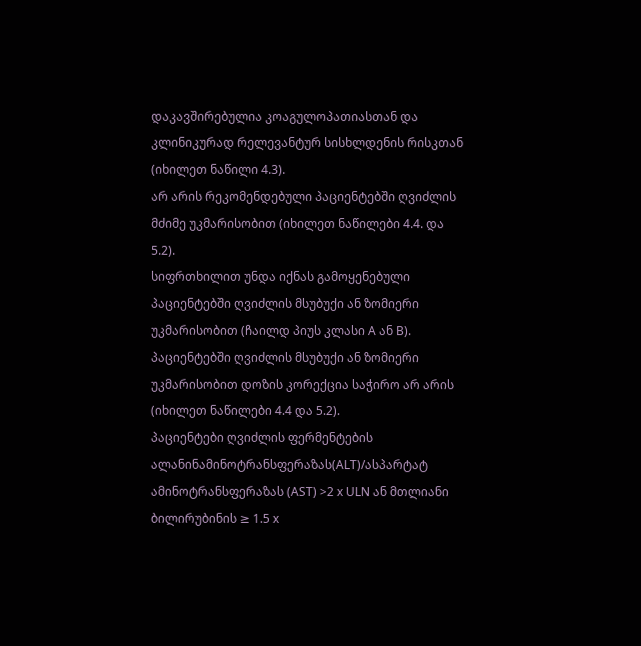დაკავშირებულია კოაგულოპათიასთან და კლინიკურად რელევანტურ სისხლდენის რისკთან (იხილეთ ნაწილი 4.3).
არ არის რეკომენდებული პაციენტებში ღვიძლის მძიმე უკმარისობით (იხილეთ ნაწილები 4.4. და 5.2).
სიფრთხილით უნდა იქნას გამოყენებული პაციენტებში ღვიძლის მსუბუქი ან ზომიერი უკმარისობით (ჩაილდ პიუს კლასი A ან B). პაციენტებში ღვიძლის მსუბუქი ან ზომიერი უკმარისობით დოზის კორექცია საჭირო არ არის (იხილეთ ნაწილები 4.4 და 5.2).
პაციენტები ღვიძლის ფერმენტების ალანინამინოტრანსფერაზას(ALT)/ასპარტატ ამინოტრანსფერაზას (AST) >2 x ULN ან მთლიანი ბილირუბინის ≥ 1.5 x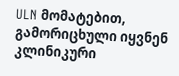ULN მომატებით, გამორიცხული იყვნენ კლინიკური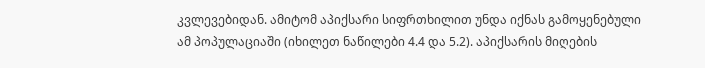კვლევებიდან. ამიტომ აპიქსარი სიფრთხილით უნდა იქნას გამოყენებული ამ პოპულაციაში (იხილეთ ნაწილები 4.4 და 5.2). აპიქსარის მიღების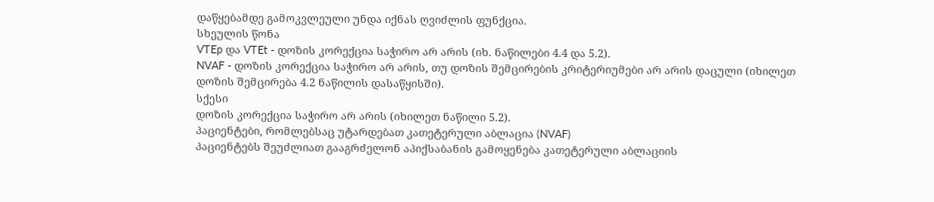დაწყებამდე გამოკვლეული უნდა იქნას ღვიძლის ფუნქცია.
სხეულის წონა
VTEp და VTEt - დოზის კორექცია საჭირო არ არის (იხ. ნაწილები 4.4 და 5.2).
NVAF - დოზის კორექცია საჭირო არ არის, თუ დოზის შემცირების კრიტერიუმები არ არის დაცული (იხილეთ დოზის შემცირება 4.2 ნაწილის დასაწყისში).
სქესი
დოზის კორექცია საჭირო არ არის (იხილეთ ნაწილი 5.2).
პაციენტები, რომლებსაც უტარდებათ კათეტერული აბლაცია (NVAF)
პაციენტებს შეუძლიათ გააგრძელონ აპიქსაბანის გამოყენება კათეტერული აბლაციის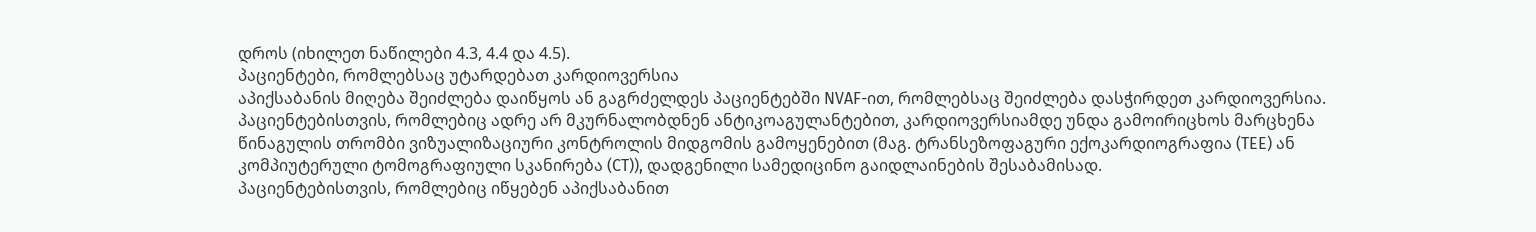დროს (იხილეთ ნაწილები 4.3, 4.4 და 4.5).
პაციენტები, რომლებსაც უტარდებათ კარდიოვერსია
აპიქსაბანის მიღება შეიძლება დაიწყოს ან გაგრძელდეს პაციენტებში NVAF-ით, რომლებსაც შეიძლება დასჭირდეთ კარდიოვერსია.
პაციენტებისთვის, რომლებიც ადრე არ მკურნალობდნენ ანტიკოაგულანტებით, კარდიოვერსიამდე უნდა გამოირიცხოს მარცხენა წინაგულის თრომბი ვიზუალიზაციური კონტროლის მიდგომის გამოყენებით (მაგ. ტრანსეზოფაგური ექოკარდიოგრაფია (TEE) ან კომპიუტერული ტომოგრაფიული სკანირება (CT)), დადგენილი სამედიცინო გაიდლაინების შესაბამისად.
პაციენტებისთვის, რომლებიც იწყებენ აპიქსაბანით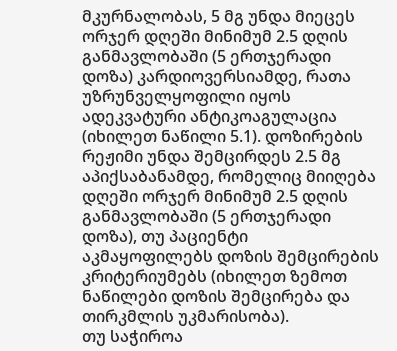მკურნალობას, 5 მგ უნდა მიეცეს ორჯერ დღეში მინიმუმ 2.5 დღის განმავლობაში (5 ერთჯერადი დოზა) კარდიოვერსიამდე, რათა უზრუნველყოფილი იყოს ადეკვატური ანტიკოაგულაცია (იხილეთ ნაწილი 5.1). დოზირების რეჟიმი უნდა შემცირდეს 2.5 მგ აპიქსაბანამდე, რომელიც მიიღება დღეში ორჯერ მინიმუმ 2.5 დღის განმავლობაში (5 ერთჯერადი დოზა), თუ პაციენტი აკმაყოფილებს დოზის შემცირების კრიტერიუმებს (იხილეთ ზემოთ ნაწილები დოზის შემცირება და თირკმლის უკმარისობა).
თუ საჭიროა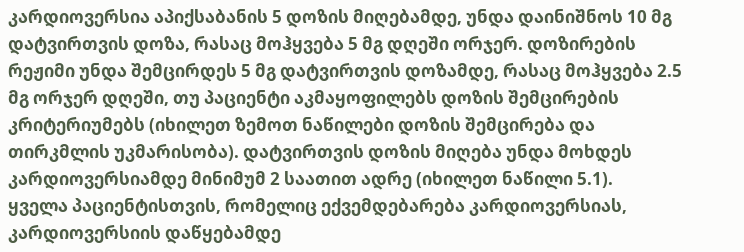კარდიოვერსია აპიქსაბანის 5 დოზის მიღებამდე, უნდა დაინიშნოს 10 მგ დატვირთვის დოზა, რასაც მოჰყვება 5 მგ დღეში ორჯერ. დოზირების რეჟიმი უნდა შემცირდეს 5 მგ დატვირთვის დოზამდე, რასაც მოჰყვება 2.5 მგ ორჯერ დღეში, თუ პაციენტი აკმაყოფილებს დოზის შემცირების კრიტერიუმებს (იხილეთ ზემოთ ნაწილები დოზის შემცირება და თირკმლის უკმარისობა). დატვირთვის დოზის მიღება უნდა მოხდეს კარდიოვერსიამდე მინიმუმ 2 საათით ადრე (იხილეთ ნაწილი 5.1).
ყველა პაციენტისთვის, რომელიც ექვემდებარება კარდიოვერსიას, კარდიოვერსიის დაწყებამდე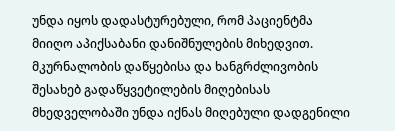უნდა იყოს დადასტურებული, რომ პაციენტმა მიიღო აპიქსაბანი დანიშნულების მიხედვით. მკურნალობის დაწყებისა და ხანგრძლივობის შესახებ გადაწყვეტილების მიღებისას მხედველობაში უნდა იქნას მიღებული დადგენილი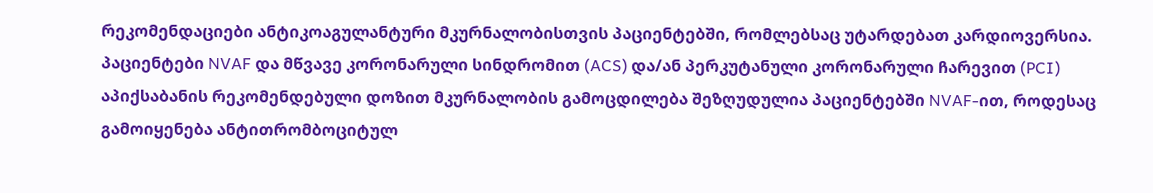რეკომენდაციები ანტიკოაგულანტური მკურნალობისთვის პაციენტებში, რომლებსაც უტარდებათ კარდიოვერსია.
პაციენტები NVAF და მწვავე კორონარული სინდრომით (ACS) და/ან პერკუტანული კორონარული ჩარევით (PCI)
აპიქსაბანის რეკომენდებული დოზით მკურნალობის გამოცდილება შეზღუდულია პაციენტებში NVAF-ით, როდესაც გამოიყენება ანტითრომბოციტულ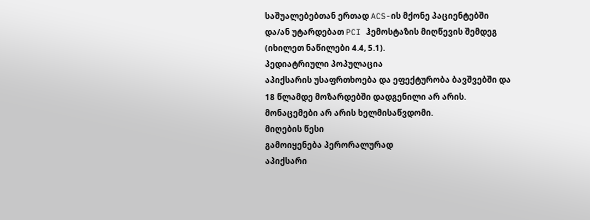საშუალებებთან ერთად ACS-ის მქონე პაციენტებში და/ან უტარდებათ PCI ჰემოსტაზის მიღწევის შემდეგ (იხილეთ ნაწილები 4.4, 5.1).
პედიატრიული პოპულაცია
აპიქსარის უსაფრთხოება და ეფექტურობა ბავშვებში და 18 წლამდე მოზარდებში დადგენილი არ არის. მონაცემები არ არის ხელმისაწვდომი.
მიღების წესი
გამოიყენება პერორალურად
აპიქსარი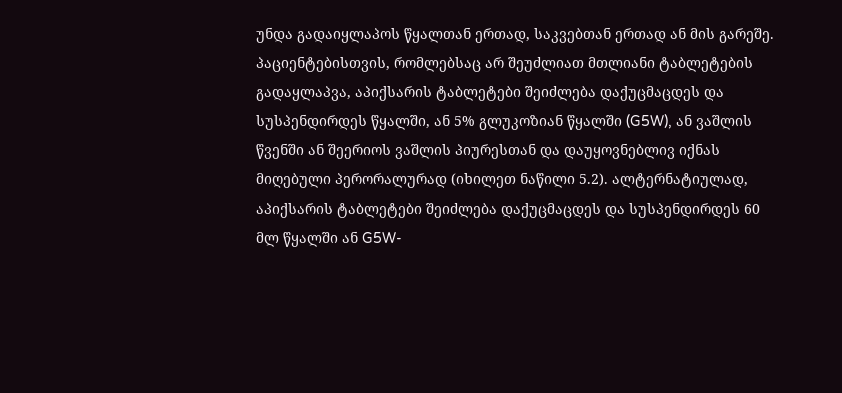უნდა გადაიყლაპოს წყალთან ერთად, საკვებთან ერთად ან მის გარეშე.
პაციენტებისთვის, რომლებსაც არ შეუძლიათ მთლიანი ტაბლეტების გადაყლაპვა, აპიქსარის ტაბლეტები შეიძლება დაქუცმაცდეს და სუსპენდირდეს წყალში, ან 5% გლუკოზიან წყალში (G5W), ან ვაშლის წვენში ან შეერიოს ვაშლის პიურესთან და დაუყოვნებლივ იქნას მიღებული პერორალურად (იხილეთ ნაწილი 5.2). ალტერნატიულად, აპიქსარის ტაბლეტები შეიძლება დაქუცმაცდეს და სუსპენდირდეს 60 მლ წყალში ან G5W-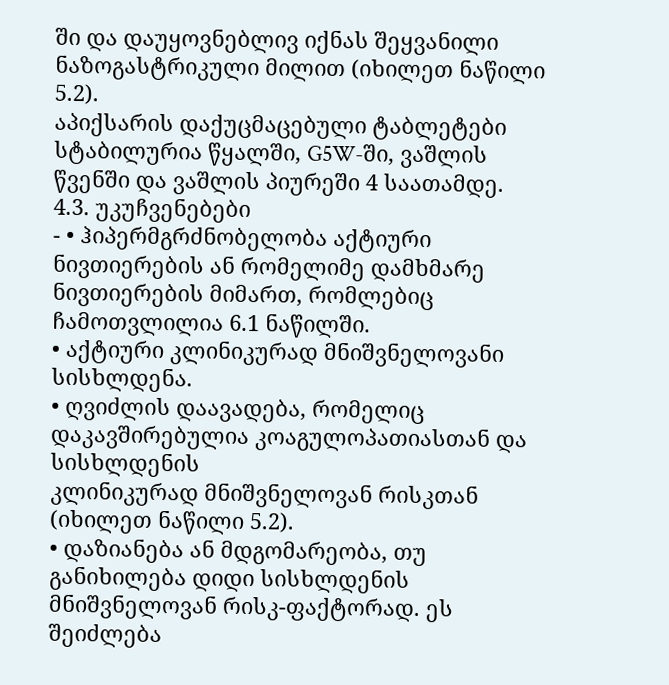ში და დაუყოვნებლივ იქნას შეყვანილი ნაზოგასტრიკული მილით (იხილეთ ნაწილი 5.2).
აპიქსარის დაქუცმაცებული ტაბლეტები სტაბილურია წყალში, G5W-ში, ვაშლის წვენში და ვაშლის პიურეში 4 საათამდე.
4.3. უკუჩვენებები
- • ჰიპერმგრძნობელობა აქტიური ნივთიერების ან რომელიმე დამხმარე ნივთიერების მიმართ, რომლებიც ჩამოთვლილია 6.1 ნაწილში.
• აქტიური კლინიკურად მნიშვნელოვანი სისხლდენა.
• ღვიძლის დაავადება, რომელიც დაკავშირებულია კოაგულოპათიასთან და სისხლდენის
კლინიკურად მნიშვნელოვან რისკთან (იხილეთ ნაწილი 5.2).
• დაზიანება ან მდგომარეობა, თუ განიხილება დიდი სისხლდენის მნიშვნელოვან რისკ-ფაქტორად. ეს შეიძლება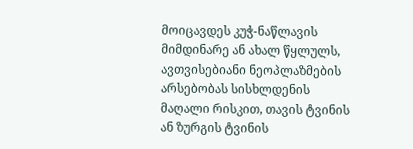მოიცავდეს კუჭ-ნაწლავის მიმდინარე ან ახალ წყლულს, ავთვისებიანი ნეოპლაზმების არსებობას სისხლდენის
მაღალი რისკით, თავის ტვინის ან ზურგის ტვინის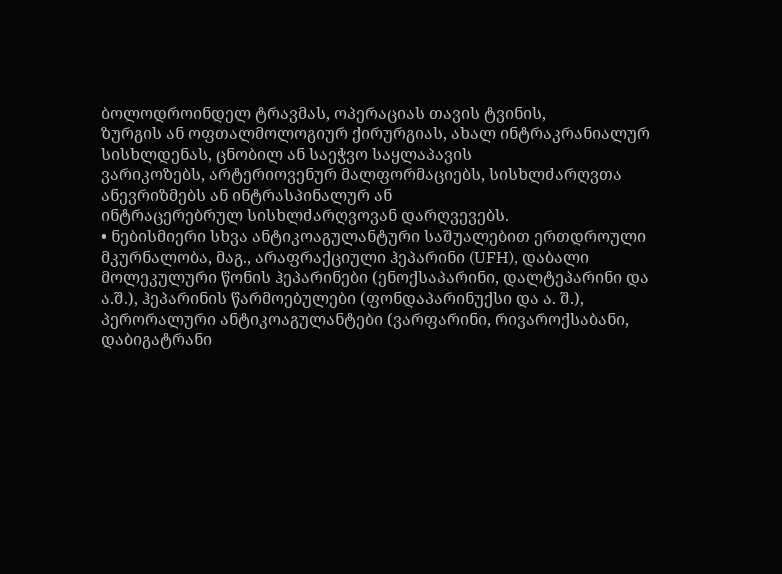ბოლოდროინდელ ტრავმას, ოპერაციას თავის ტვინის,
ზურგის ან ოფთალმოლოგიურ ქირურგიას, ახალ ინტრაკრანიალურ სისხლდენას, ცნობილ ან საეჭვო საყლაპავის
ვარიკოზებს, არტერიოვენურ მალფორმაციებს, სისხლძარღვთა ანევრიზმებს ან ინტრასპინალურ ან
ინტრაცერებრულ სისხლძარღვოვან დარღვევებს.
• ნებისმიერი სხვა ანტიკოაგულანტური საშუალებით ერთდროული მკურნალობა, მაგ., არაფრაქციული ჰეპარინი (UFH), დაბალი მოლეკულური წონის ჰეპარინები (ენოქსაპარინი, დალტეპარინი და ა.შ.), ჰეპარინის წარმოებულები (ფონდაპარინუქსი და ა. შ.), პერორალური ანტიკოაგულანტები (ვარფარინი, რივაროქსაბანი, დაბიგატრანი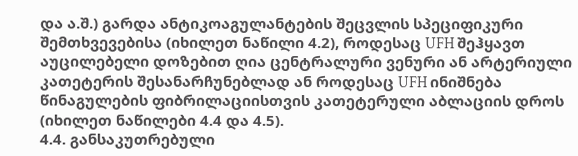და ა.შ.) გარდა ანტიკოაგულანტების შეცვლის სპეციფიკური შემთხვევებისა (იხილეთ ნაწილი 4.2), როდესაც UFH შეჰყავთ აუცილებელი დოზებით ღია ცენტრალური ვენური ან არტერიული კათეტერის შესანარჩუნებლად ან როდესაც UFH ინიშნება წინაგულების ფიბრილაციისთვის კათეტერული აბლაციის დროს (იხილეთ ნაწილები 4.4 და 4.5).
4.4. განსაკუთრებული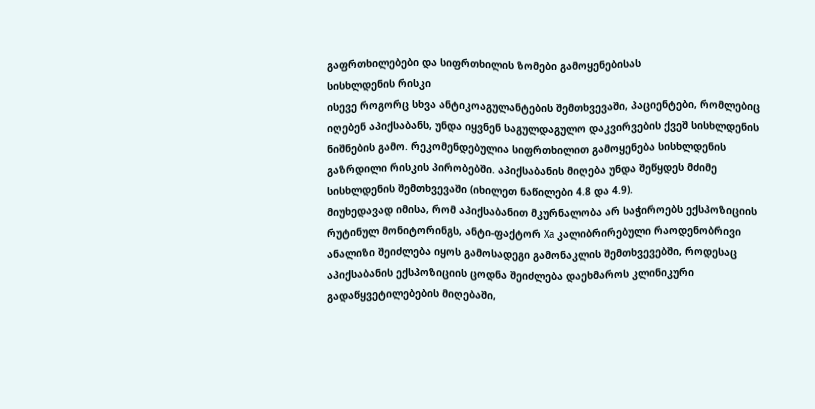გაფრთხილებები და სიფრთხილის ზომები გამოყენებისას
სისხლდენის რისკი
ისევე როგორც სხვა ანტიკოაგულანტების შემთხვევაში, პაციენტები, რომლებიც იღებენ აპიქსაბანს, უნდა იყვნენ საგულდაგულო დაკვირვების ქვეშ სისხლდენის ნიშნების გამო. რეკომენდებულია სიფრთხილით გამოყენება სისხლდენის გაზრდილი რისკის პირობებში. აპიქსაბანის მიღება უნდა შეწყდეს მძიმე სისხლდენის შემთხვევაში (იხილეთ ნაწილები 4.8 და 4.9).
მიუხედავად იმისა, რომ აპიქსაბანით მკურნალობა არ საჭიროებს ექსპოზიციის რუტინულ მონიტორინგს, ანტი-ფაქტორ Xa კალიბრირებული რაოდენობრივი ანალიზი შეიძლება იყოს გამოსადეგი გამონაკლის შემთხვევებში, როდესაც აპიქსაბანის ექსპოზიციის ცოდნა შეიძლება დაეხმაროს კლინიკური გადაწყვეტილებების მიღებაში,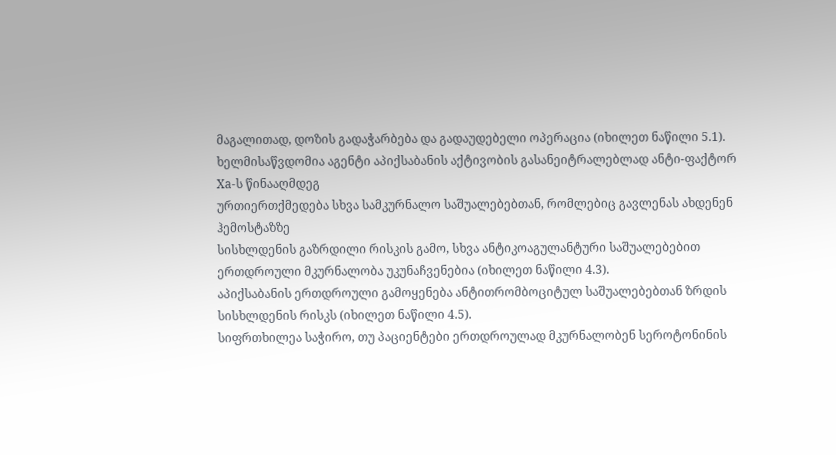მაგალითად, დოზის გადაჭარბება და გადაუდებელი ოპერაცია (იხილეთ ნაწილი 5.1).
ხელმისაწვდომია აგენტი აპიქსაბანის აქტივობის გასანეიტრალებლად ანტი-ფაქტორ Xa-ს წინააღმდეგ
ურთიერთქმედება სხვა სამკურნალო საშუალებებთან, რომლებიც გავლენას ახდენენ ჰემოსტაზზე
სისხლდენის გაზრდილი რისკის გამო, სხვა ანტიკოაგულანტური საშუალებებით ერთდროული მკურნალობა უკუნაჩვენებია (იხილეთ ნაწილი 4.3).
აპიქსაბანის ერთდროული გამოყენება ანტითრომბოციტულ საშუალებებთან ზრდის სისხლდენის რისკს (იხილეთ ნაწილი 4.5).
სიფრთხილეა საჭირო, თუ პაციენტები ერთდროულად მკურნალობენ სეროტონინის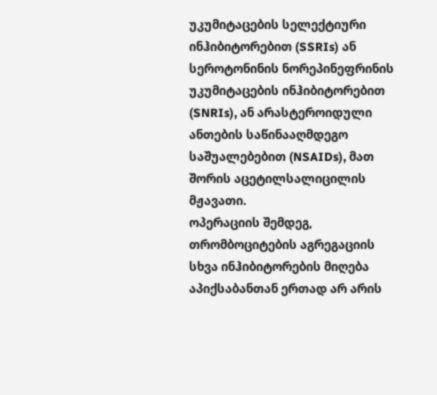უკუმიტაცების სელექტიური ინჰიბიტორებით (SSRIs) ან სეროტონინის ნორეპინეფრინის უკუმიტაცების ინჰიბიტორებით (SNRIs), ან არასტეროიდული ანთების საწინააღმდეგო საშუალებებით (NSAIDs), მათ შორის აცეტილსალიცილის მჟავათი.
ოპერაციის შემდეგ, თრომბოციტების აგრეგაციის სხვა ინჰიბიტორების მიღება აპიქსაბანთან ერთად არ არის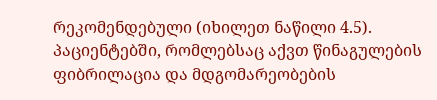რეკომენდებული (იხილეთ ნაწილი 4.5).
პაციენტებში, რომლებსაც აქვთ წინაგულების ფიბრილაცია და მდგომარეობების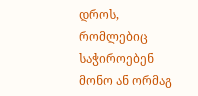დროს, რომლებიც საჭიროებენ მონო ან ორმაგ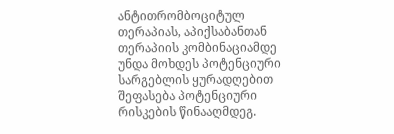ანტითრომბოციტულ თერაპიას, აპიქსაბანთან თერაპიის კომბინაციამდე უნდა მოხდეს პოტენციური სარგებლის ყურადღებით შეფასება პოტენციური რისკების წინააღმდეგ.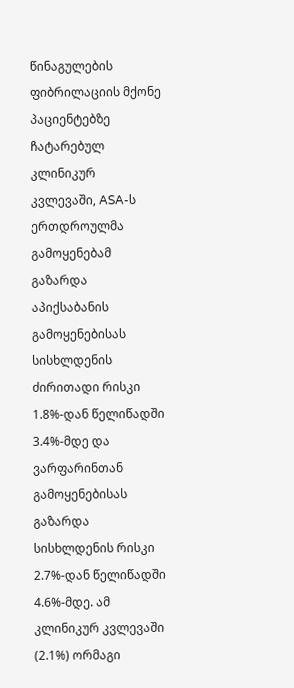წინაგულების ფიბრილაციის მქონე პაციენტებზე ჩატარებულ კლინიკურ კვლევაში, ASA-ს ერთდროულმა გამოყენებამ გაზარდა აპიქსაბანის გამოყენებისას სისხლდენის ძირითადი რისკი 1.8%-დან წელიწადში 3.4%-მდე და ვარფარინთან გამოყენებისას გაზარდა სისხლდენის რისკი 2.7%-დან წელიწადში 4.6%-მდე. ამ კლინიკურ კვლევაში (2.1%) ორმაგი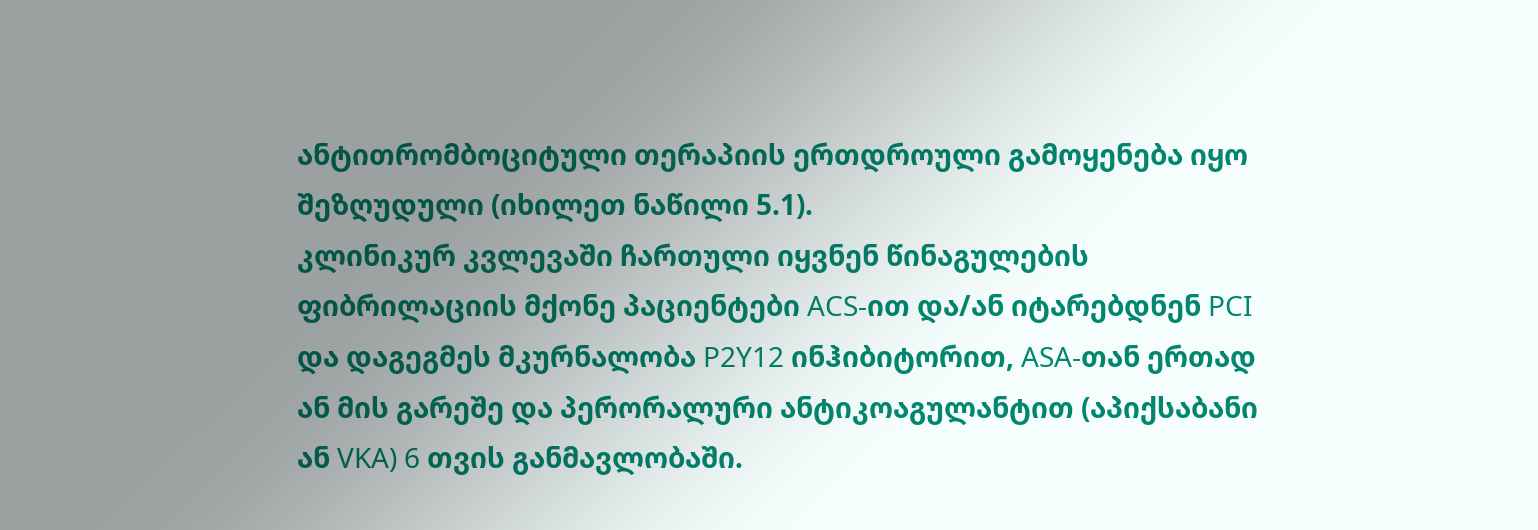ანტითრომბოციტული თერაპიის ერთდროული გამოყენება იყო შეზღუდული (იხილეთ ნაწილი 5.1).
კლინიკურ კვლევაში ჩართული იყვნენ წინაგულების ფიბრილაციის მქონე პაციენტები ACS-ით და/ან იტარებდნენ PCI და დაგეგმეს მკურნალობა P2Y12 ინჰიბიტორით, ASA-თან ერთად ან მის გარეშე და პერორალური ანტიკოაგულანტით (აპიქსაბანი ან VKA) 6 თვის განმავლობაში.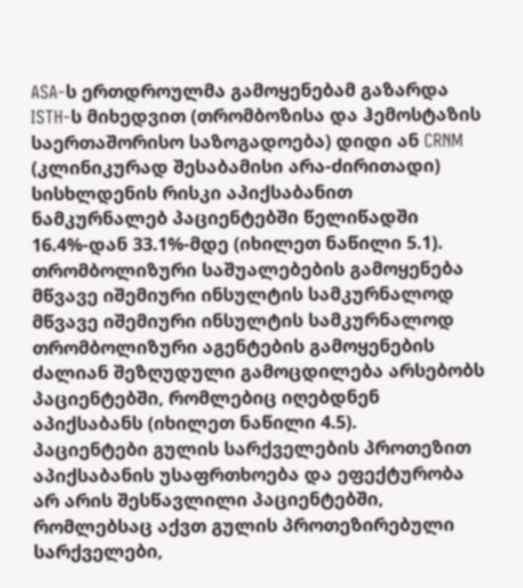ASA-ს ერთდროულმა გამოყენებამ გაზარდა ISTH-ს მიხედვით (თრომბოზისა და ჰემოსტაზის საერთაშორისო საზოგადოება) დიდი ან CRNM (კლინიკურად შესაბამისი არა-ძირითადი) სისხლდენის რისკი აპიქსაბანით ნამკურნალებ პაციენტებში წელიწადში 16.4%-დან 33.1%-მდე (იხილეთ ნაწილი 5.1).
თრომბოლიზური საშუალებების გამოყენება მწვავე იშემიური ინსულტის სამკურნალოდ
მწვავე იშემიური ინსულტის სამკურნალოდ თრომბოლიზური აგენტების გამოყენების ძალიან შეზღუდული გამოცდილება არსებობს პაციენტებში, რომლებიც იღებდნენ აპიქსაბანს (იხილეთ ნაწილი 4.5).
პაციენტები გულის სარქველების პროთეზით
აპიქსაბანის უსაფრთხოება და ეფექტურობა არ არის შესწავლილი პაციენტებში, რომლებსაც აქვთ გულის პროთეზირებული სარქველები,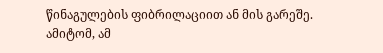წინაგულების ფიბრილაციით ან მის გარეშე. ამიტომ, ამ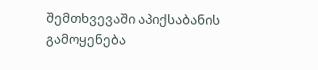შემთხვევაში აპიქსაბანის გამოყენება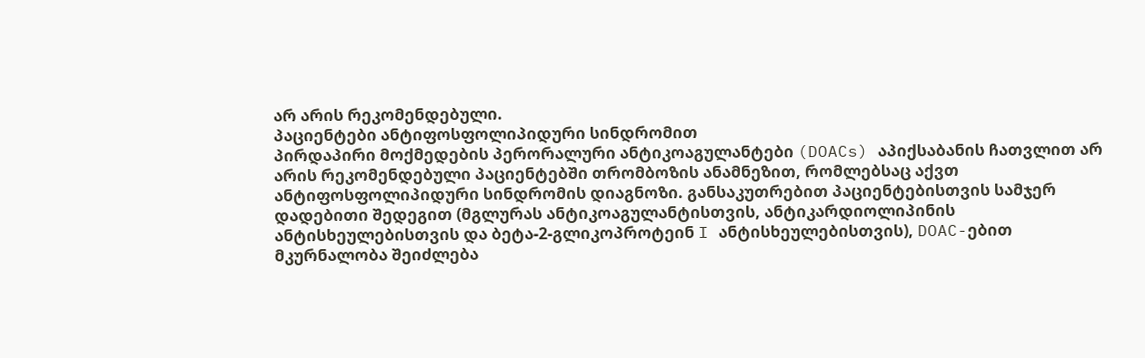არ არის რეკომენდებული.
პაციენტები ანტიფოსფოლიპიდური სინდრომით
პირდაპირი მოქმედების პერორალური ანტიკოაგულანტები (DOACs) აპიქსაბანის ჩათვლით არ არის რეკომენდებული პაციენტებში თრომბოზის ანამნეზით, რომლებსაც აქვთ ანტიფოსფოლიპიდური სინდრომის დიაგნოზი. განსაკუთრებით პაციენტებისთვის სამჯერ დადებითი შედეგით (მგლურას ანტიკოაგულანტისთვის, ანტიკარდიოლიპინის ანტისხეულებისთვის და ბეტა-2-გლიკოპროტეინ I ანტისხეულებისთვის), DOAC-ებით მკურნალობა შეიძლება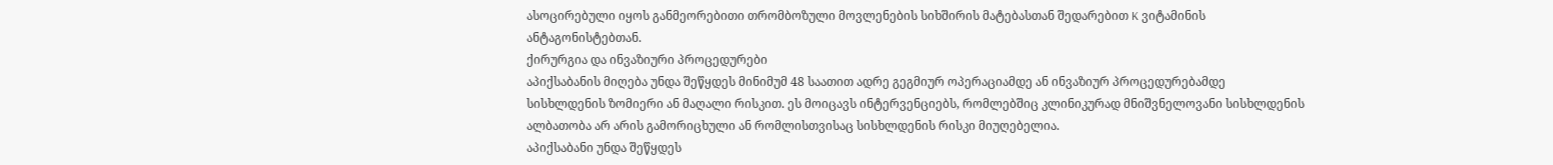ასოცირებული იყოს განმეორებითი თრომბოზული მოვლენების სიხშირის მატებასთან შედარებით K ვიტამინის ანტაგონისტებთან.
ქირურგია და ინვაზიური პროცედურები
აპიქსაბანის მიღება უნდა შეწყდეს მინიმუმ 48 საათით ადრე გეგმიურ ოპერაციამდე ან ინვაზიურ პროცედურებამდე სისხლდენის ზომიერი ან მაღალი რისკით. ეს მოიცავს ინტერვენციებს, რომლებშიც კლინიკურად მნიშვნელოვანი სისხლდენის ალბათობა არ არის გამორიცხული ან რომლისთვისაც სისხლდენის რისკი მიუღებელია.
აპიქსაბანი უნდა შეწყდეს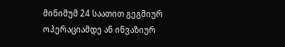მინიმუმ 24 საათით გეგმიურ ოპერაციამდე ან ინვაზიურ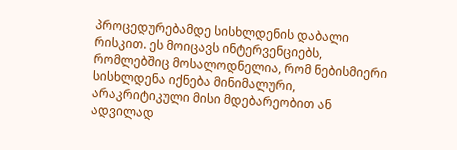პროცედურებამდე სისხლდენის დაბალი რისკით. ეს მოიცავს ინტერვენციებს, რომლებშიც მოსალოდნელია, რომ ნებისმიერი სისხლდენა იქნება მინიმალური, არაკრიტიკული მისი მდებარეობით ან ადვილად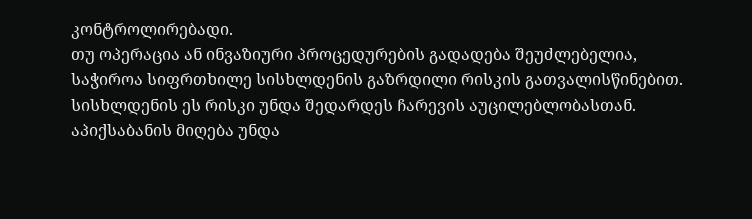კონტროლირებადი.
თუ ოპერაცია ან ინვაზიური პროცედურების გადადება შეუძლებელია, საჭიროა სიფრთხილე სისხლდენის გაზრდილი რისკის გათვალისწინებით. სისხლდენის ეს რისკი უნდა შედარდეს ჩარევის აუცილებლობასთან.
აპიქსაბანის მიღება უნდა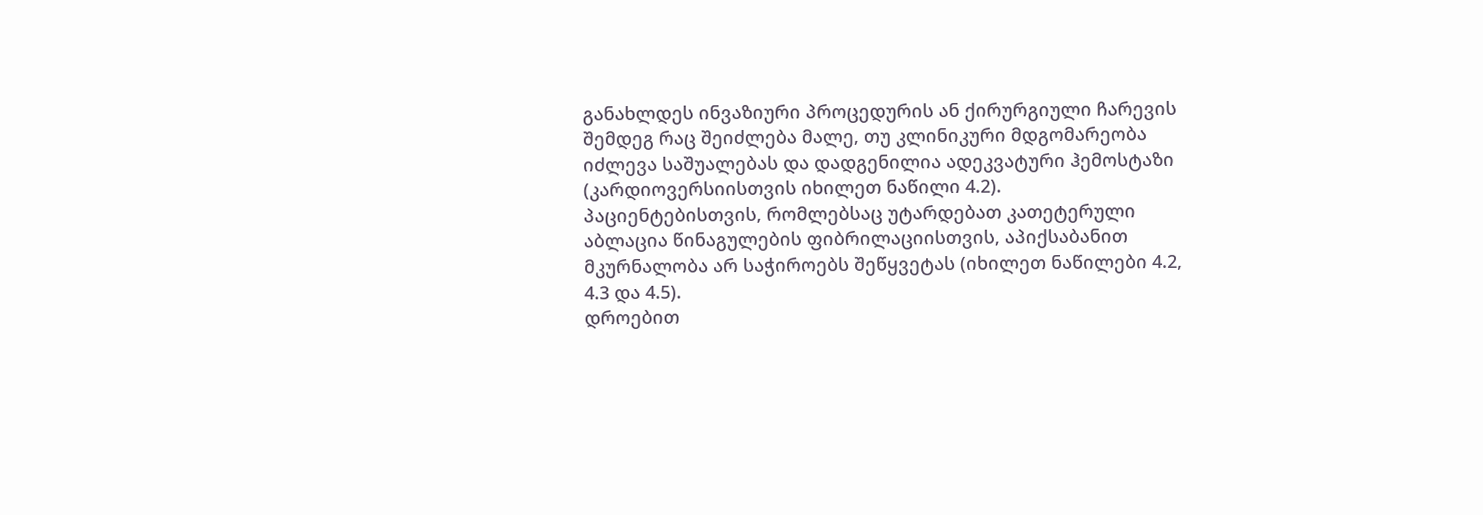განახლდეს ინვაზიური პროცედურის ან ქირურგიული ჩარევის შემდეგ რაც შეიძლება მალე, თუ კლინიკური მდგომარეობა იძლევა საშუალებას და დადგენილია ადეკვატური ჰემოსტაზი (კარდიოვერსიისთვის იხილეთ ნაწილი 4.2).
პაციენტებისთვის, რომლებსაც უტარდებათ კათეტერული აბლაცია წინაგულების ფიბრილაციისთვის, აპიქსაბანით მკურნალობა არ საჭიროებს შეწყვეტას (იხილეთ ნაწილები 4.2, 4.3 და 4.5).
დროებით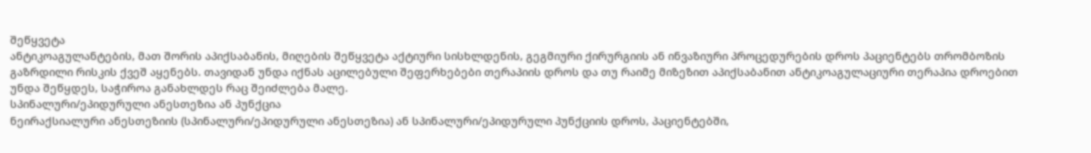შეწყვეტა
ანტიკოაგულანტების, მათ შორის აპიქსაბანის, მიღების შეწყვეტა აქტიური სისხლდენის, გეგმიური ქირურგიის ან ინვაზიური პროცედურების დროს პაციენტებს თრომბოზის გაზრდილი რისკის ქვეშ აყენებს. თავიდან უნდა იქნას აცილებული შეფერხებები თერაპიის დროს და თუ რაიმე მიზეზით აპიქსაბანით ანტიკოაგულაციური თერაპია დროებით უნდა შეწყდეს, საჭიროა განახლდეს რაც შეიძლება მალე.
სპინალური/ეპიდურული ანესთეზია ან პუნქცია
ნეირაქსიალური ანესთეზიის (სპინალური/ეპიდურული ანესთეზია) ან სპინალური/ეპიდურული პუნქციის დროს, პაციენტებში,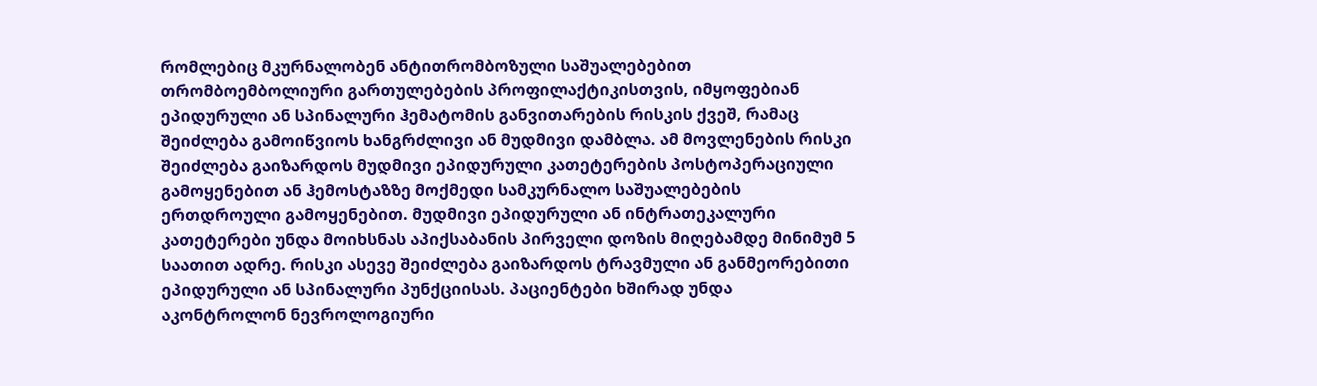რომლებიც მკურნალობენ ანტითრომბოზული საშუალებებით თრომბოემბოლიური გართულებების პროფილაქტიკისთვის, იმყოფებიან ეპიდურული ან სპინალური ჰემატომის განვითარების რისკის ქვეშ, რამაც შეიძლება გამოიწვიოს ხანგრძლივი ან მუდმივი დამბლა. ამ მოვლენების რისკი შეიძლება გაიზარდოს მუდმივი ეპიდურული კათეტერების პოსტოპერაციული გამოყენებით ან ჰემოსტაზზე მოქმედი სამკურნალო საშუალებების ერთდროული გამოყენებით. მუდმივი ეპიდურული ან ინტრათეკალური კათეტერები უნდა მოიხსნას აპიქსაბანის პირველი დოზის მიღებამდე მინიმუმ 5 საათით ადრე. რისკი ასევე შეიძლება გაიზარდოს ტრავმული ან განმეორებითი ეპიდურული ან სპინალური პუნქციისას. პაციენტები ხშირად უნდა აკონტროლონ ნევროლოგიური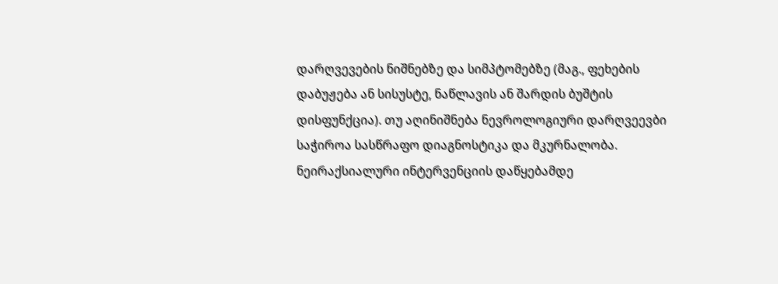დარღვევების ნიშნებზე და სიმპტომებზე (მაგ., ფეხების დაბუჟება ან სისუსტე, ნაწლავის ან შარდის ბუშტის დისფუნქცია). თუ აღინიშნება ნევროლოგიური დარღვეევბი საჭიროა სასწრაფო დიაგნოსტიკა და მკურნალობა. ნეირაქსიალური ინტერვენციის დაწყებამდე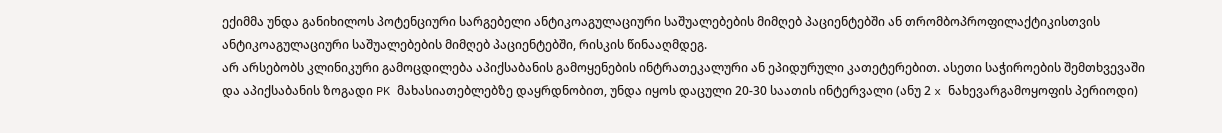ექიმმა უნდა განიხილოს პოტენციური სარგებელი ანტიკოაგულაციური საშუალებების მიმღებ პაციენტებში ან თრომბოპროფილაქტიკისთვის ანტიკოაგულაციური საშუალებების მიმღებ პაციენტებში, რისკის წინააღმდეგ.
არ არსებობს კლინიკური გამოცდილება აპიქსაბანის გამოყენების ინტრათეკალური ან ეპიდურული კათეტერებით. ასეთი საჭიროების შემთხვევაში და აპიქსაბანის ზოგადი PK მახასიათებლებზე დაყრდნობით, უნდა იყოს დაცული 20-30 საათის ინტერვალი (ანუ 2 x ნახევარგამოყოფის პერიოდი)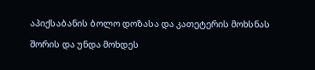აპიქსაბანის ბოლო დოზასა და კათეტერის მოხსნას შორის და უნდა მოხდეს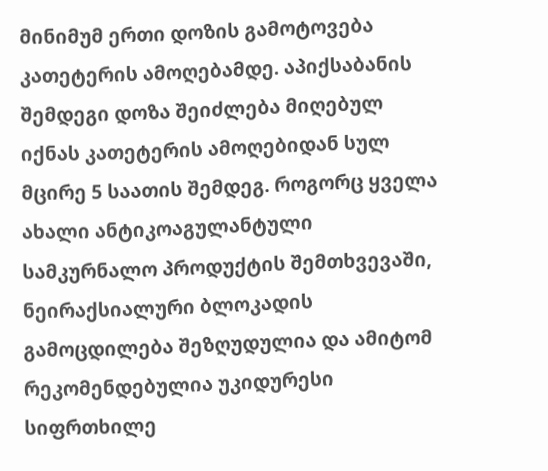მინიმუმ ერთი დოზის გამოტოვება კათეტერის ამოღებამდე. აპიქსაბანის შემდეგი დოზა შეიძლება მიღებულ იქნას კათეტერის ამოღებიდან სულ მცირე 5 საათის შემდეგ. როგორც ყველა ახალი ანტიკოაგულანტული სამკურნალო პროდუქტის შემთხვევაში, ნეირაქსიალური ბლოკადის გამოცდილება შეზღუდულია და ამიტომ რეკომენდებულია უკიდურესი სიფრთხილე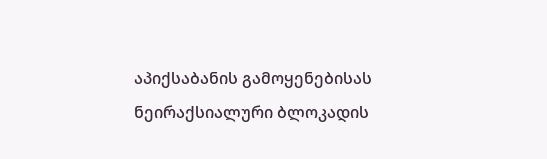აპიქსაბანის გამოყენებისას ნეირაქსიალური ბლოკადის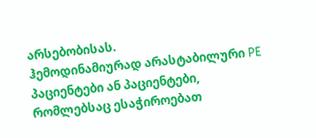არსებობისას.
ჰემოდინამიურად არასტაბილური PE პაციენტები ან პაციენტები, რომლებსაც ესაჭიროებათ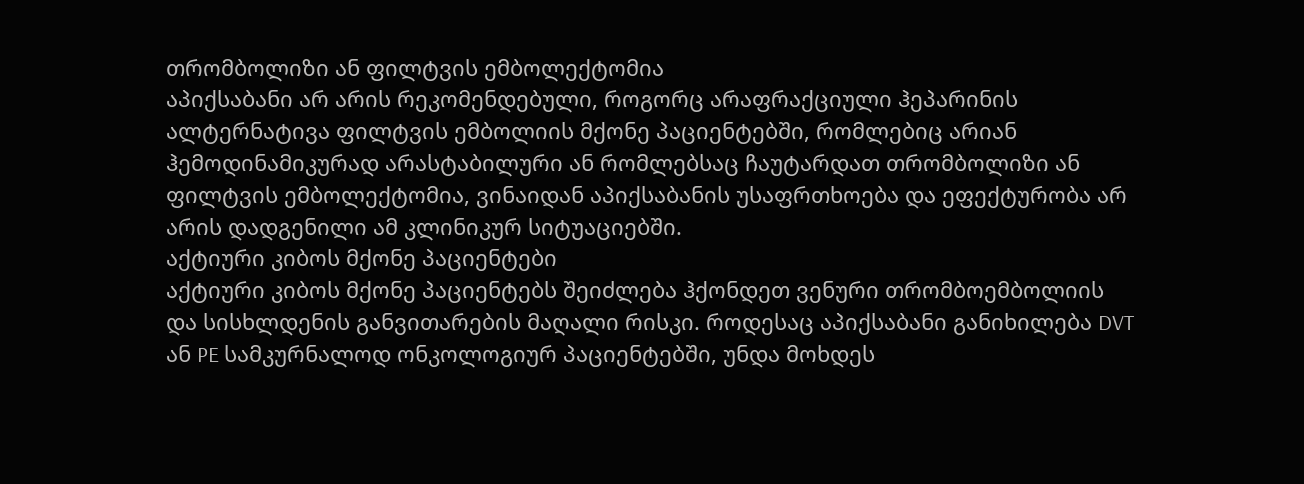თრომბოლიზი ან ფილტვის ემბოლექტომია
აპიქსაბანი არ არის რეკომენდებული, როგორც არაფრაქციული ჰეპარინის ალტერნატივა ფილტვის ემბოლიის მქონე პაციენტებში, რომლებიც არიან ჰემოდინამიკურად არასტაბილური ან რომლებსაც ჩაუტარდათ თრომბოლიზი ან ფილტვის ემბოლექტომია, ვინაიდან აპიქსაბანის უსაფრთხოება და ეფექტურობა არ არის დადგენილი ამ კლინიკურ სიტუაციებში.
აქტიური კიბოს მქონე პაციენტები
აქტიური კიბოს მქონე პაციენტებს შეიძლება ჰქონდეთ ვენური თრომბოემბოლიის და სისხლდენის განვითარების მაღალი რისკი. როდესაც აპიქსაბანი განიხილება DVT ან PE სამკურნალოდ ონკოლოგიურ პაციენტებში, უნდა მოხდეს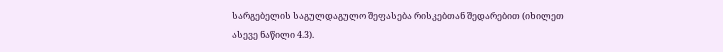სარგებელის საგულდაგულო შეფასება რისკებთან შედარებით (იხილეთ ასევე ნაწილი 4.3).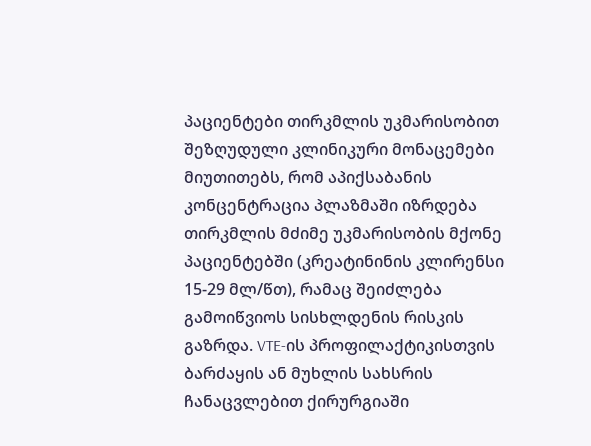პაციენტები თირკმლის უკმარისობით
შეზღუდული კლინიკური მონაცემები მიუთითებს, რომ აპიქსაბანის კონცენტრაცია პლაზმაში იზრდება თირკმლის მძიმე უკმარისობის მქონე პაციენტებში (კრეატინინის კლირენსი 15-29 მლ/წთ), რამაც შეიძლება გამოიწვიოს სისხლდენის რისკის გაზრდა. VTE-ის პროფილაქტიკისთვის ბარძაყის ან მუხლის სახსრის ჩანაცვლებით ქირურგიაში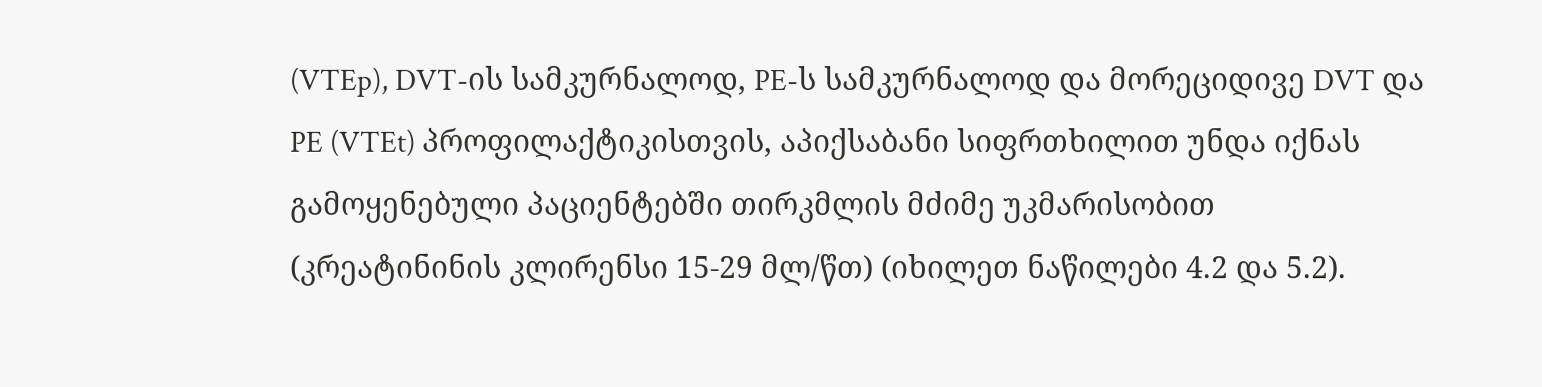(VTEp), DVT-ის სამკურნალოდ, PE-ს სამკურნალოდ და მორეციდივე DVT და PE (VTEt) პროფილაქტიკისთვის, აპიქსაბანი სიფრთხილით უნდა იქნას გამოყენებული პაციენტებში თირკმლის მძიმე უკმარისობით (კრეატინინის კლირენსი 15-29 მლ/წთ) (იხილეთ ნაწილები 4.2 და 5.2).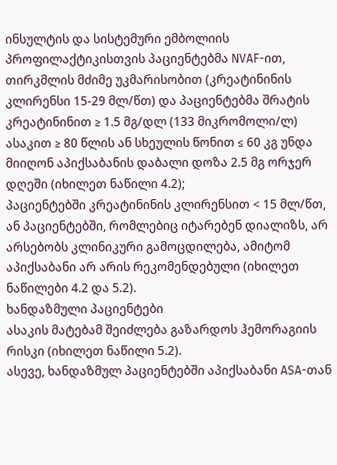ინსულტის და სისტემური ემბოლიის პროფილაქტიკისთვის პაციენტებმა NVAF-ით, თირკმლის მძიმე უკმარისობით (კრეატინინის კლირენსი 15-29 მლ/წთ) და პაციენტებმა შრატის კრეატინინით ≥ 1.5 მგ/დლ (133 მიკრომოლი/ლ) ასაკით ≥ 80 წლის ან სხეულის წონით ≤ 60 კგ უნდა მიიღონ აპიქსაბანის დაბალი დოზა 2.5 მგ ორჯერ დღეში (იხილეთ ნაწილი 4.2);
პაციენტებში კრეატინინის კლირენსით < 15 მლ/წთ, ან პაციენტებში, რომლებიც იტარებენ დიალიზს, არ არსებობს კლინიკური გამოცდილება, ამიტომ აპიქსაბანი არ არის რეკომენდებული (იხილეთ ნაწილები 4.2 და 5.2).
ხანდაზმული პაციენტები
ასაკის მატებამ შეიძლება გაზარდოს ჰემორაგიის რისკი (იხილეთ ნაწილი 5.2).
ასევე, ხანდაზმულ პაციენტებში აპიქსაბანი ASA-თან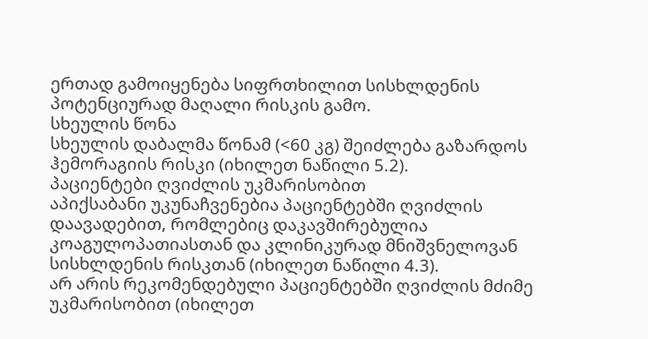ერთად გამოიყენება სიფრთხილით სისხლდენის პოტენციურად მაღალი რისკის გამო.
სხეულის წონა
სხეულის დაბალმა წონამ (<60 კგ) შეიძლება გაზარდოს ჰემორაგიის რისკი (იხილეთ ნაწილი 5.2).
პაციენტები ღვიძლის უკმარისობით
აპიქსაბანი უკუნაჩვენებია პაციენტებში ღვიძლის დაავადებით, რომლებიც დაკავშირებულია კოაგულოპათიასთან და კლინიკურად მნიშვნელოვან სისხლდენის რისკთან (იხილეთ ნაწილი 4.3).
არ არის რეკომენდებული პაციენტებში ღვიძლის მძიმე უკმარისობით (იხილეთ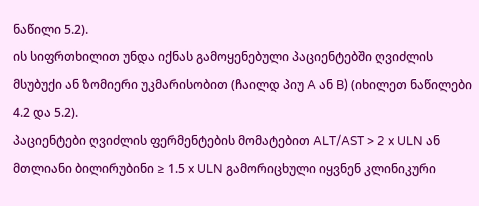ნაწილი 5.2).
ის სიფრთხილით უნდა იქნას გამოყენებული პაციენტებში ღვიძლის მსუბუქი ან ზომიერი უკმარისობით (ჩაილდ პიუ A ან B) (იხილეთ ნაწილები 4.2 და 5.2).
პაციენტები ღვიძლის ფერმენტების მომატებით ALT/AST > 2 x ULN ან მთლიანი ბილირუბინი ≥ 1.5 x ULN გამორიცხული იყვნენ კლინიკური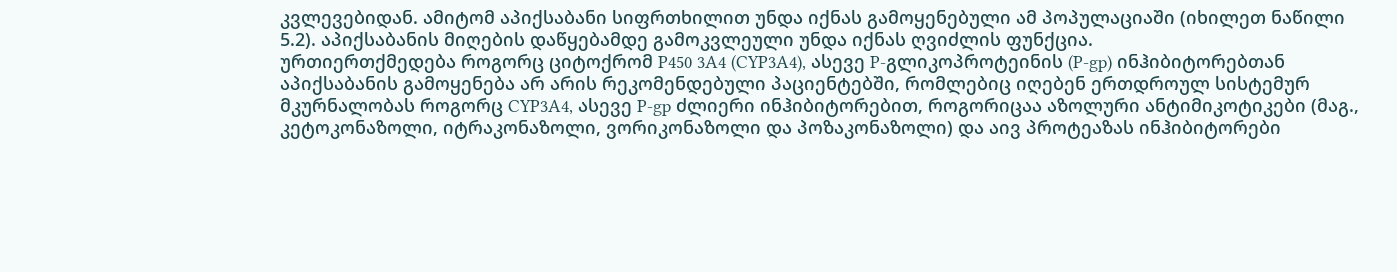კვლევებიდან. ამიტომ აპიქსაბანი სიფრთხილით უნდა იქნას გამოყენებული ამ პოპულაციაში (იხილეთ ნაწილი 5.2). აპიქსაბანის მიღების დაწყებამდე გამოკვლეული უნდა იქნას ღვიძლის ფუნქცია.
ურთიერთქმედება როგორც ციტოქრომ P450 3A4 (CYP3A4), ასევე P-გლიკოპროტეინის (P-gp) ინჰიბიტორებთან
აპიქსაბანის გამოყენება არ არის რეკომენდებული პაციენტებში, რომლებიც იღებენ ერთდროულ სისტემურ მკურნალობას როგორც CYP3A4, ასევე P-gp ძლიერი ინჰიბიტორებით, როგორიცაა აზოლური ანტიმიკოტიკები (მაგ., კეტოკონაზოლი, იტრაკონაზოლი, ვორიკონაზოლი და პოზაკონაზოლი) და აივ პროტეაზას ინჰიბიტორები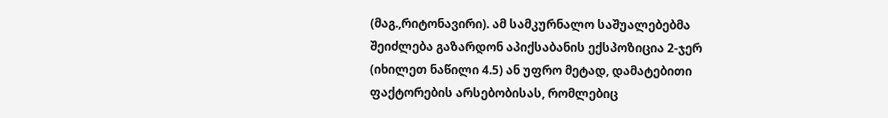(მაგ.,რიტონავირი). ამ სამკურნალო საშუალებებმა შეიძლება გაზარდონ აპიქსაბანის ექსპოზიცია 2-ჯერ (იხილეთ ნაწილი 4.5) ან უფრო მეტად, დამატებითი ფაქტორების არსებობისას, რომლებიც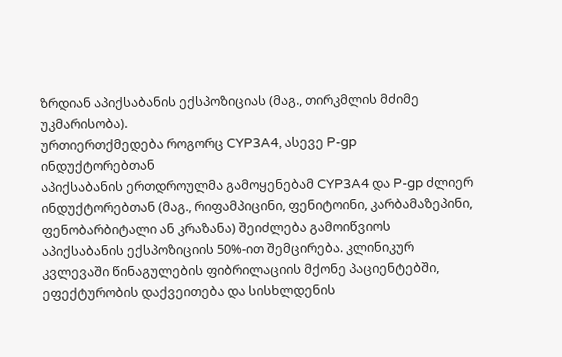ზრდიან აპიქსაბანის ექსპოზიციას (მაგ., თირკმლის მძიმე უკმარისობა).
ურთიერთქმედება როგორც CYP3A4, ასევე P-gp ინდუქტორებთან
აპიქსაბანის ერთდროულმა გამოყენებამ CYP3A4 და P-gp ძლიერ ინდუქტორებთან (მაგ., რიფამპიცინი, ფენიტოინი, კარბამაზეპინი, ფენობარბიტალი ან კრაზანა) შეიძლება გამოიწვიოს აპიქსაბანის ექსპოზიციის 50%-ით შემცირება. კლინიკურ კვლევაში წინაგულების ფიბრილაციის მქონე პაციენტებში, ეფექტურობის დაქვეითება და სისხლდენის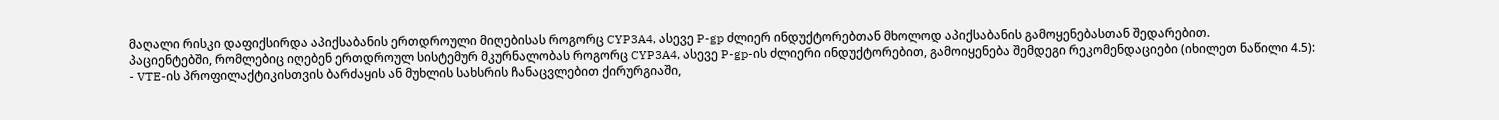მაღალი რისკი დაფიქსირდა აპიქსაბანის ერთდროული მიღებისას როგორც CYP3A4, ასევე P-gp ძლიერ ინდუქტორებთან მხოლოდ აპიქსაბანის გამოყენებასთან შედარებით.
პაციენტებში, რომლებიც იღებენ ერთდროულ სისტემურ მკურნალობას როგორც CYP3A4, ასევე P-gp-ის ძლიერი ინდუქტორებით, გამოიყენება შემდეგი რეკომენდაციები (იხილეთ ნაწილი 4.5):
- VTE-ის პროფილაქტიკისთვის ბარძაყის ან მუხლის სახსრის ჩანაცვლებით ქირურგიაში,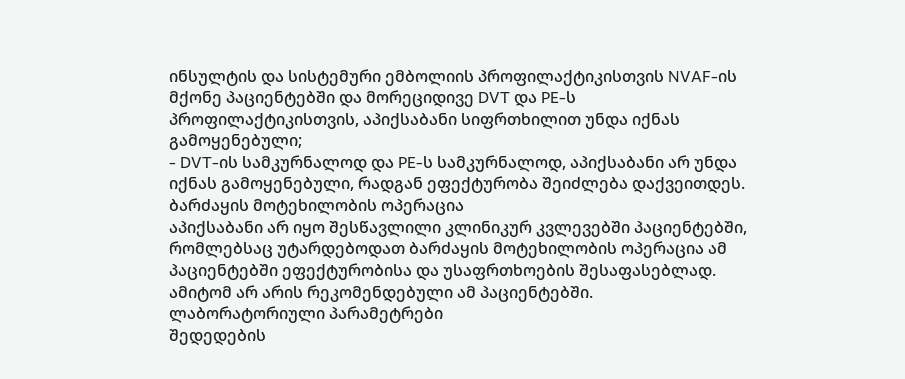ინსულტის და სისტემური ემბოლიის პროფილაქტიკისთვის NVAF-ის მქონე პაციენტებში და მორეციდივე DVT და PE-ს პროფილაქტიკისთვის, აპიქსაბანი სიფრთხილით უნდა იქნას გამოყენებული;
- DVT-ის სამკურნალოდ და PE-ს სამკურნალოდ, აპიქსაბანი არ უნდა იქნას გამოყენებული, რადგან ეფექტურობა შეიძლება დაქვეითდეს.
ბარძაყის მოტეხილობის ოპერაცია
აპიქსაბანი არ იყო შესწავლილი კლინიკურ კვლევებში პაციენტებში, რომლებსაც უტარდებოდათ ბარძაყის მოტეხილობის ოპერაცია ამ პაციენტებში ეფექტურობისა და უსაფრთხოების შესაფასებლად. ამიტომ არ არის რეკომენდებული ამ პაციენტებში.
ლაბორატორიული პარამეტრები
შედედების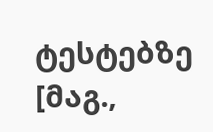ტესტებზე [მაგ.,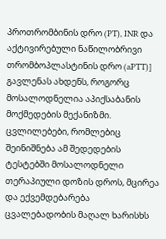პროთრომბინის დრო (PT), INR და აქტივირებული ნაწილობრივი თრომბოპლასტინის დრო (aPTT)] გავლენას ახდენს, როგორც მოსალოდნელია აპიქსაბანის მოქმედების მექანიზმი. ცვლილებები, რომლებიც შეინიშნება ამ შედედების ტესტებში მოსალოდნელი თერაპიული დოზის დროს, მცირეა და ექვემდებარება ცვალებადობის მაღალ ხარისხს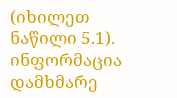(იხილეთ ნაწილი 5.1).
ინფორმაცია დამხმარე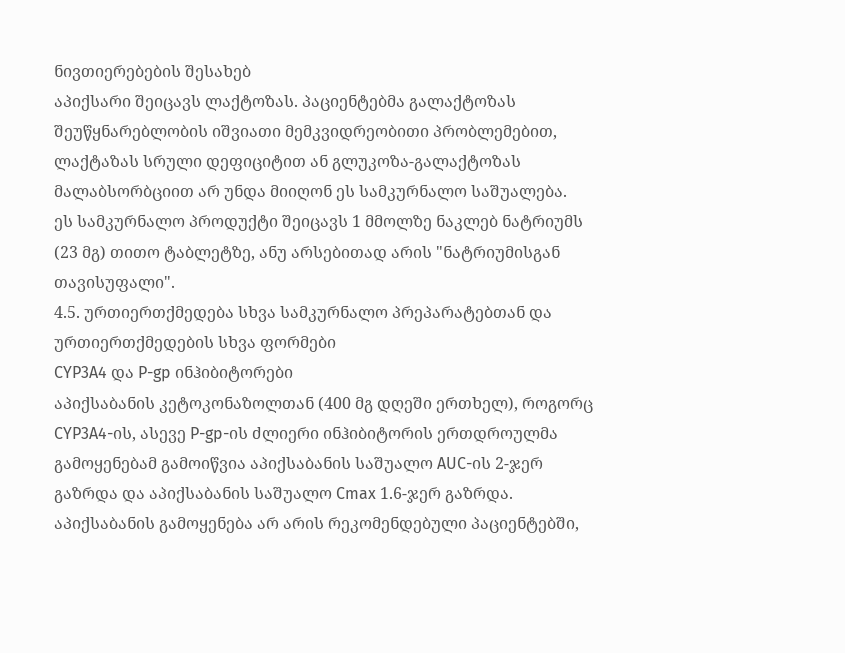ნივთიერებების შესახებ
აპიქსარი შეიცავს ლაქტოზას. პაციენტებმა გალაქტოზას შეუწყნარებლობის იშვიათი მემკვიდრეობითი პრობლემებით, ლაქტაზას სრული დეფიციტით ან გლუკოზა-გალაქტოზას მალაბსორბციით არ უნდა მიიღონ ეს სამკურნალო საშუალება.
ეს სამკურნალო პროდუქტი შეიცავს 1 მმოლზე ნაკლებ ნატრიუმს (23 მგ) თითო ტაბლეტზე, ანუ არსებითად არის "ნატრიუმისგან თავისუფალი".
4.5. ურთიერთქმედება სხვა სამკურნალო პრეპარატებთან და ურთიერთქმედების სხვა ფორმები
CYP3A4 და P-gp ინჰიბიტორები
აპიქსაბანის კეტოკონაზოლთან (400 მგ დღეში ერთხელ), როგორც CYP3A4-ის, ასევე P-gp-ის ძლიერი ინჰიბიტორის ერთდროულმა გამოყენებამ გამოიწვია აპიქსაბანის საშუალო AUC-ის 2-ჯერ გაზრდა და აპიქსაბანის საშუალო Cmax 1.6-ჯერ გაზრდა.
აპიქსაბანის გამოყენება არ არის რეკომენდებული პაციენტებში,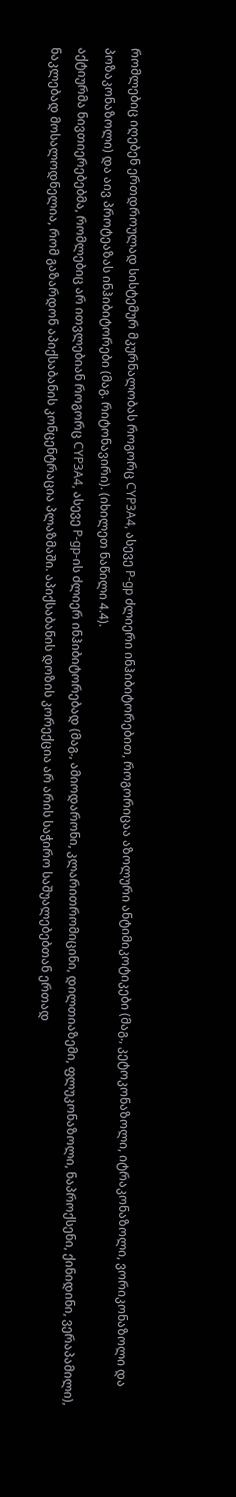რომლებიც იღებენ ერთდროულად სისტემურ მკურნალობას როგორც CYP3A4, ასევე P-gp ძლიერი ინჰიბიტორებით, როგორიცაა აზოლური ანტიმიკოტიკები (მაგ., კეტოკონაზოლი, იტრაკონაზოლი, ვორიკონაზოლი და პოზაკონაზოლი) და აივ პროტეაზას ინჰიბიტორები (მაგ. რიტონავირი). (იხილეთ ნაწილი 4.4).
აქტიურმა ნივთიერებებმა, რომლებიც არ ითვლებიან როგორც CYP3A4, ასევე P-gp-ის ძლიერ ინჰიბიტორებად (მაგ., ამიოდარონი, კლარითრომიცინი, დილთიაზემი, ფლუკონაზოლი, ნაპროქსენი, ქინიდინი, ვერაპამილი), ნაკლებად მოსალოდნელია, რომ გაზარდონ აპიქსაბანის კონცენტრაცია პლაზმაში. აპიქსაბანის დოზის კორექცია არ არის საჭირო საშუალებებთან ერთად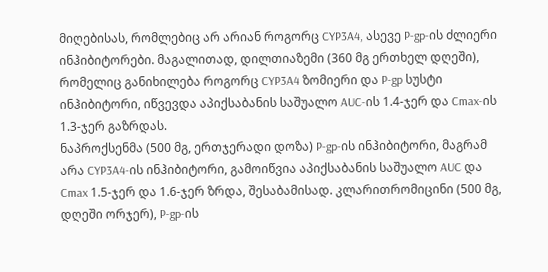მიღებისას, რომლებიც არ არიან როგორც CYP3A4, ასევე P-gp-ის ძლიერი ინჰიბიტორები. მაგალითად, დილთიაზემი (360 მგ ერთხელ დღეში), რომელიც განიხილება როგორც CYP3A4 ზომიერი და P-gp სუსტი ინჰიბიტორი, იწვევდა აპიქსაბანის საშუალო AUC-ის 1.4-ჯერ და Cmax-ის 1.3-ჯერ გაზრდას.
ნაპროქსენმა (500 მგ, ერთჯერადი დოზა) P-gp-ის ინჰიბიტორი, მაგრამ არა CYP3A4-ის ინჰიბიტორი, გამოიწვია აპიქსაბანის საშუალო AUC და Cmax 1.5-ჯერ და 1.6-ჯერ ზრდა, შესაბამისად. კლარითრომიცინი (500 მგ, დღეში ორჯერ), P-gp-ის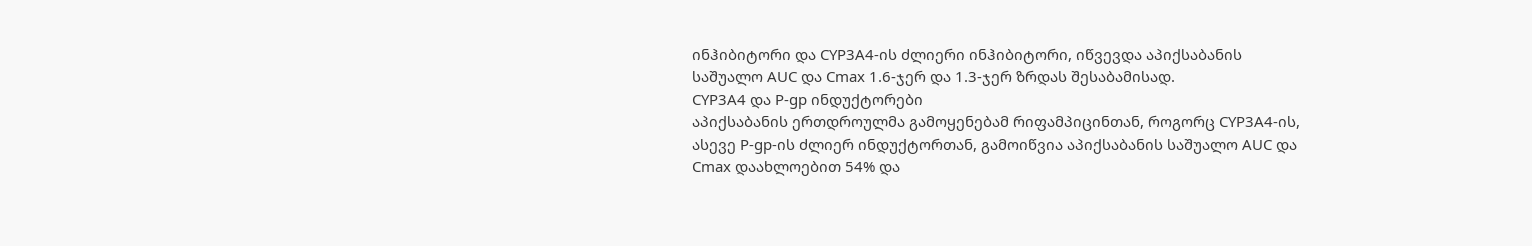ინჰიბიტორი და CYP3A4-ის ძლიერი ინჰიბიტორი, იწვევდა აპიქსაბანის საშუალო AUC და Cmax 1.6-ჯერ და 1.3-ჯერ ზრდას შესაბამისად.
CYP3A4 და P-gp ინდუქტორები
აპიქსაბანის ერთდროულმა გამოყენებამ რიფამპიცინთან, როგორც CYP3A4-ის, ასევე P-gp-ის ძლიერ ინდუქტორთან, გამოიწვია აპიქსაბანის საშუალო AUC და Cmax დაახლოებით 54% და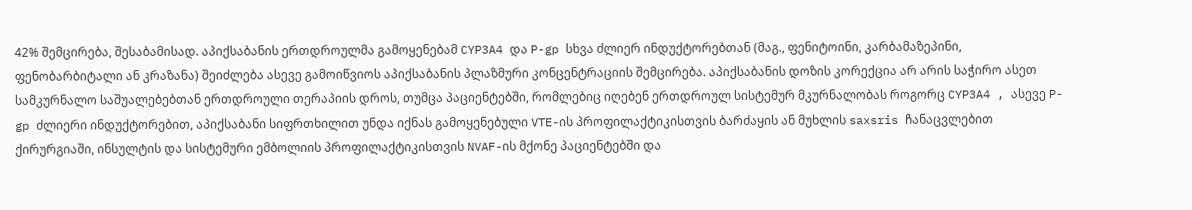42% შემცირება, შესაბამისად. აპიქსაბანის ერთდროულმა გამოყენებამ CYP3A4 და P-gp სხვა ძლიერ ინდუქტორებთან (მაგ., ფენიტოინი, კარბამაზეპინი, ფენობარბიტალი ან კრაზანა) შეიძლება ასევე გამოიწვიოს აპიქსაბანის პლაზმური კონცენტრაციის შემცირება. აპიქსაბანის დოზის კორექცია არ არის საჭირო ასეთ სამკურნალო საშუალებებთან ერთდროული თერაპიის დროს, თუმცა პაციენტებში, რომლებიც იღებენ ერთდროულ სისტემურ მკურნალობას როგორც CYP3A4 , ასევე P-gp ძლიერი ინდუქტორებით, აპიქსაბანი სიფრთხილით უნდა იქნას გამოყენებული VTE-ის პროფილაქტიკისთვის ბარძაყის ან მუხლის saxsris ჩანაცვლებით ქირურგიაში, ინსულტის და სისტემური ემბოლიის პროფილაქტიკისთვის NVAF-ის მქონე პაციენტებში და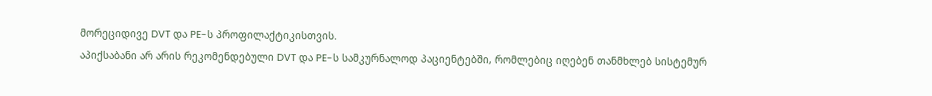მორეციდივე DVT და PE-ს პროფილაქტიკისთვის.
აპიქსაბანი არ არის რეკომენდებული DVT და PE-ს სამკურნალოდ პაციენტებში, რომლებიც იღებენ თანმხლებ სისტემურ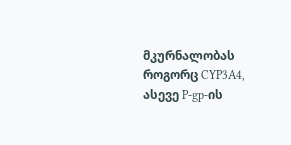მკურნალობას როგორც CYP3A4, ასევე P-gp-ის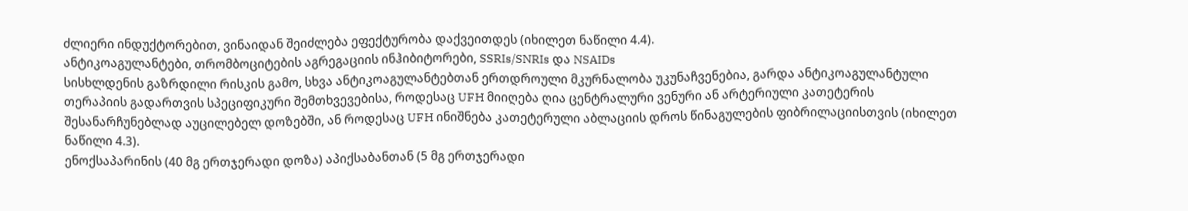ძლიერი ინდუქტორებით, ვინაიდან შეიძლება ეფექტურობა დაქვეითდეს (იხილეთ ნაწილი 4.4).
ანტიკოაგულანტები, თრომბოციტების აგრეგაციის ინჰიბიტორები, SSRIs/SNRIs და NSAIDs
სისხლდენის გაზრდილი რისკის გამო, სხვა ანტიკოაგულანტებთან ერთდროული მკურნალობა უკუნაჩვენებია, გარდა ანტიკოაგულანტული თერაპიის გადართვის სპეციფიკური შემთხვევებისა, როდესაც UFH მიიღება ღია ცენტრალური ვენური ან არტერიული კათეტერის შესანარჩუნებლად აუცილებელ დოზებში, ან როდესაც UFH ინიშნება კათეტერული აბლაციის დროს წინაგულების ფიბრილაციისთვის (იხილეთ ნაწილი 4.3).
ენოქსაპარინის (40 მგ ერთჯერადი დოზა) აპიქსაბანთან (5 მგ ერთჯერადი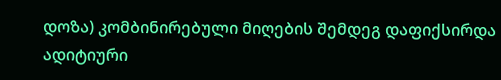დოზა) კომბინირებული მიღების შემდეგ დაფიქსირდა ადიტიური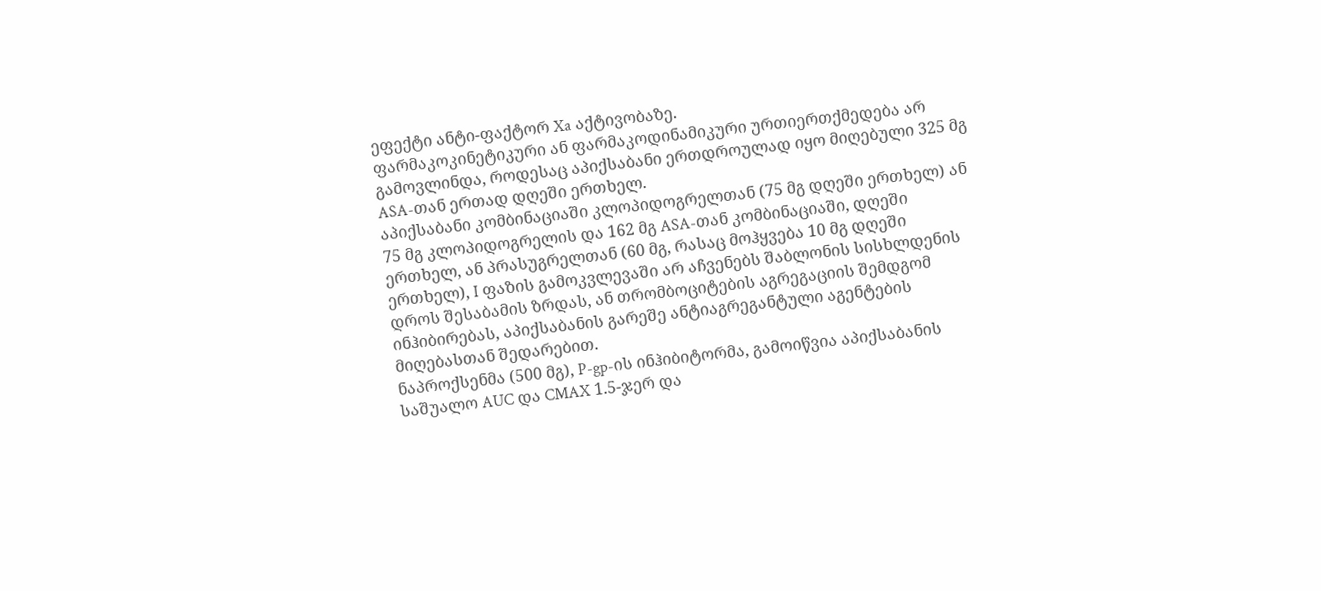ეფექტი ანტი-ფაქტორ Xa აქტივობაზე.
ფარმაკოკინეტიკური ან ფარმაკოდინამიკური ურთიერთქმედება არ გამოვლინდა, როდესაც აპიქსაბანი ერთდროულად იყო მიღებული 325 მგ ASA-თან ერთად დღეში ერთხელ.
აპიქსაბანი კომბინაციაში კლოპიდოგრელთან (75 მგ დღეში ერთხელ) ან 75 მგ კლოპიდოგრელის და 162 მგ ASA-თან კომბინაციაში, დღეში ერთხელ, ან პრასუგრელთან (60 მგ, რასაც მოჰყვება 10 მგ დღეში ერთხელ), I ფაზის გამოკვლევაში არ აჩვენებს შაბლონის სისხლდენის დროს შესაბამის ზრდას, ან თრომბოციტების აგრეგაციის შემდგომ ინჰიბირებას, აპიქსაბანის გარეშე ანტიაგრეგანტული აგენტების მიღებასთან შედარებით.
ნაპროქსენმა (500 მგ), P-gp-ის ინჰიბიტორმა, გამოიწვია აპიქსაბანის საშუალო AUC და CMAX 1.5-ჯერ და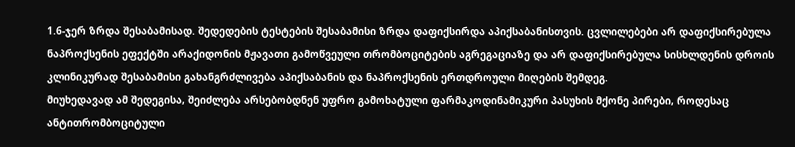1.6-ჯერ ზრდა შესაბამისად. შედედების ტესტების შესაბამისი ზრდა დაფიქსირდა აპიქსაბანისთვის. ცვლილებები არ დაფიქსირებულა ნაპროქსენის ეფექტში არაქიდონის მჟავათი გამოწვეული თრომბოციტების აგრეგაციაზე და არ დაფიქსირებულა სისხლდენის დროის კლინიკურად შესაბამისი გახანგრძლივება აპიქსაბანის და ნაპროქსენის ერთდროული მიღების შემდეგ.
მიუხედავად ამ შედეგისა, შეიძლება არსებობდნენ უფრო გამოხატული ფარმაკოდინამიკური პასუხის მქონე პირები, როდესაც ანტითრომბოციტული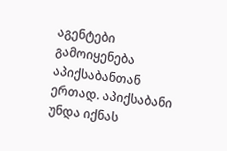აგენტები გამოიყენება აპიქსაბანთან ერთად. აპიქსაბანი უნდა იქნას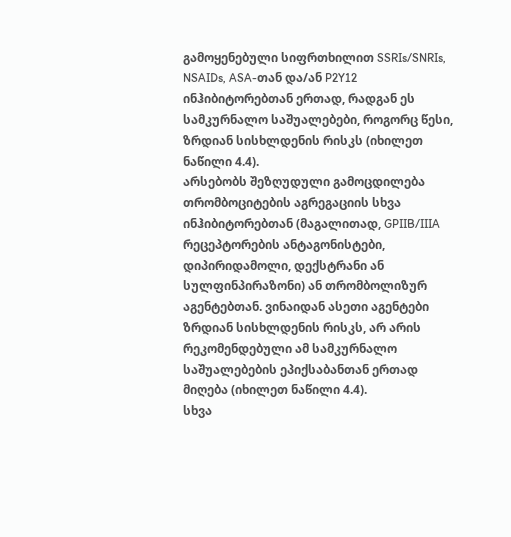გამოყენებული სიფრთხილით SSRIs/SNRIs, NSAIDs, ASA-თან და/ან P2Y12 ინჰიბიტორებთან ერთად, რადგან ეს სამკურნალო საშუალებები, როგორც წესი, ზრდიან სისხლდენის რისკს (იხილეთ ნაწილი 4.4).
არსებობს შეზღუდული გამოცდილება თრომბოციტების აგრეგაციის სხვა ინჰიბიტორებთან (მაგალითად, GPIIB/IIIA რეცეპტორების ანტაგონისტები, დიპირიდამოლი, დექსტრანი ან სულფინპირაზონი) ან თრომბოლიზურ აგენტებთან. ვინაიდან ასეთი აგენტები ზრდიან სისხლდენის რისკს, არ არის რეკომენდებული ამ სამკურნალო საშუალებების ეპიქსაბანთან ერთად მიღება (იხილეთ ნაწილი 4.4).
სხვა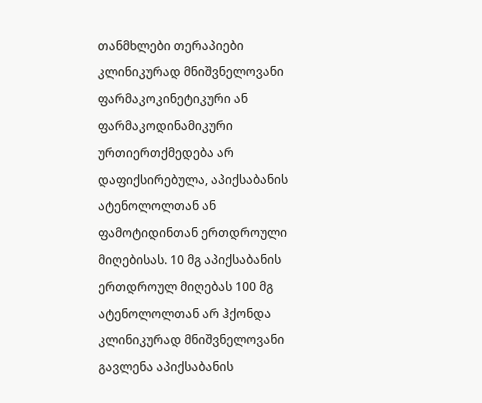თანმხლები თერაპიები
კლინიკურად მნიშვნელოვანი ფარმაკოკინეტიკური ან ფარმაკოდინამიკური ურთიერთქმედება არ დაფიქსირებულა, აპიქსაბანის ატენოლოლთან ან ფამოტიდინთან ერთდროული მიღებისას. 10 მგ აპიქსაბანის ერთდროულ მიღებას 100 მგ ატენოლოლთან არ ჰქონდა კლინიკურად მნიშვნელოვანი გავლენა აპიქსაბანის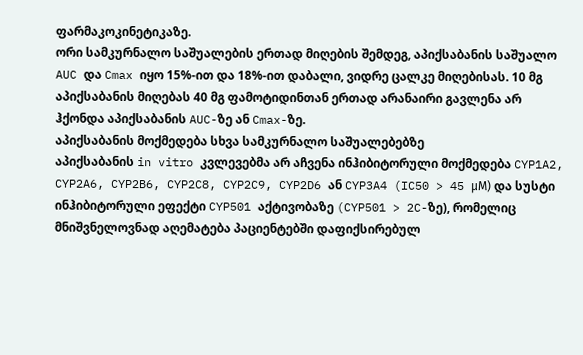ფარმაკოკინეტიკაზე.
ორი სამკურნალო საშუალების ერთად მიღების შემდეგ, აპიქსაბანის საშუალო AUC და Cmax იყო 15%-ით და 18%-ით დაბალი, ვიდრე ცალკე მიღებისას. 10 მგ აპიქსაბანის მიღებას 40 მგ ფამოტიდინთან ერთად არანაირი გავლენა არ ჰქონდა აპიქსაბანის AUC-ზე ან Cmax-ზე.
აპიქსაბანის მოქმედება სხვა სამკურნალო საშუალებებზე
აპიქსაბანის in vitro კვლევებმა არ აჩვენა ინჰიბიტორული მოქმედება CYP1A2, CYP2A6, CYP2B6, CYP2C8, CYP2C9, CYP2D6 ან CYP3A4 (IC50 > 45 μM) და სუსტი ინჰიბიტორული ეფექტი CYP501 აქტივობაზე (CYP501 > 2C-ზე), რომელიც მნიშვნელოვნად აღემატება პაციენტებში დაფიქსირებულ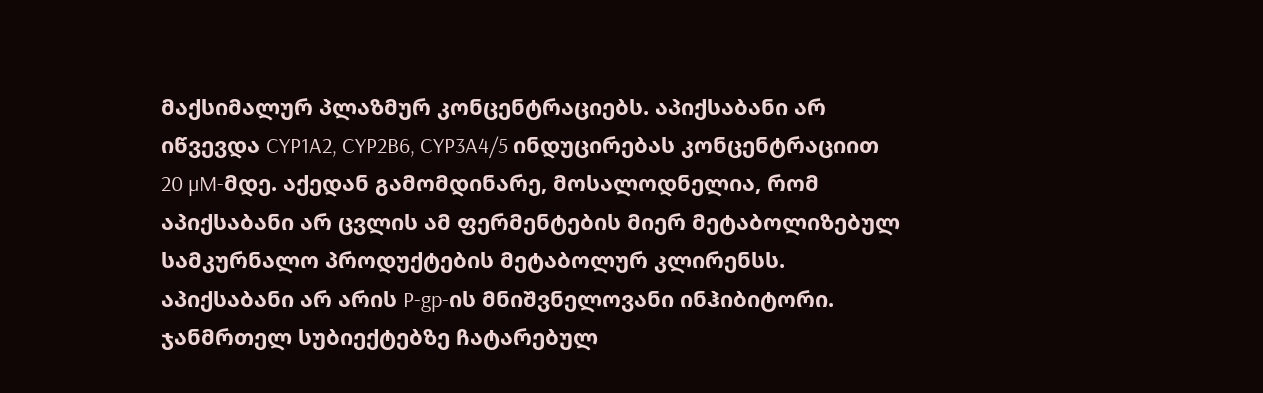მაქსიმალურ პლაზმურ კონცენტრაციებს. აპიქსაბანი არ იწვევდა CYP1A2, CYP2B6, CYP3A4/5 ინდუცირებას კონცენტრაციით 20 µM-მდე. აქედან გამომდინარე, მოსალოდნელია, რომ აპიქსაბანი არ ცვლის ამ ფერმენტების მიერ მეტაბოლიზებულ სამკურნალო პროდუქტების მეტაბოლურ კლირენსს. აპიქსაბანი არ არის P-gp-ის მნიშვნელოვანი ინჰიბიტორი.
ჯანმრთელ სუბიექტებზე ჩატარებულ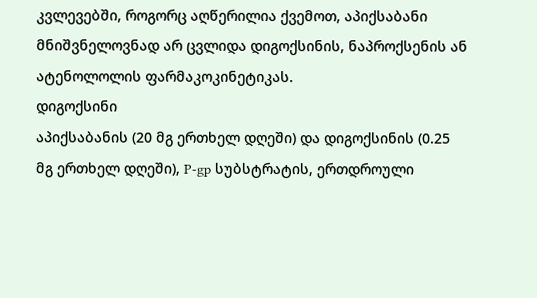კვლევებში, როგორც აღწერილია ქვემოთ, აპიქსაბანი მნიშვნელოვნად არ ცვლიდა დიგოქსინის, ნაპროქსენის ან ატენოლოლის ფარმაკოკინეტიკას.
დიგოქსინი
აპიქსაბანის (20 მგ ერთხელ დღეში) და დიგოქსინის (0.25 მგ ერთხელ დღეში), P-gp სუბსტრატის, ერთდროული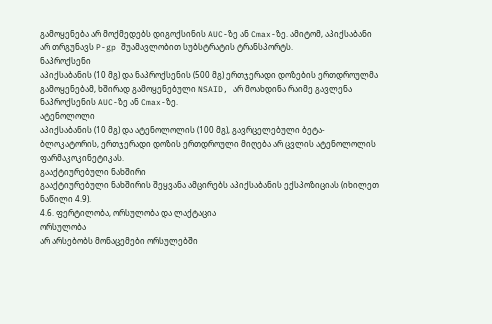გამოყენება არ მოქმედებს დიგოქსინის AUC-ზე ან Cmax-ზე. ამიტომ, აპიქსაბანი არ თრგუნავს P-gp შუამავლობით სუბსტრატის ტრანსპორტს.
ნაპროქსენი
აპიქსაბანის (10 მგ) და ნაპროქსენის (500 მგ) ერთჯერადი დოზების ერთდროულმა გამოყენებამ, ხშირად გამოყენებული NSAID, არ მოახდინა რაიმე გავლენა ნაპროქსენის AUC-ზე ან Cmax-ზე.
ატენოლოლი
აპიქსაბანის (10 მგ) და ატენოლოლის (100 მგ), გავრცელებული ბეტა-ბლოკატორის, ერთჯერადი დოზის ერთდროული მიღება არ ცვლის ატენოლოლის ფარმაკოკინეტიკას.
გააქტიურებული ნახშირი
გააქტიურებული ნახშირის შეყვანა ამცირებს აპიქსაბანის ექსპოზიციას (იხილეთ ნაწილი 4.9).
4.6. ფერტილობა, ორსულობა და ლაქტაცია
ორსულობა
არ არსებობს მონაცემები ორსულებში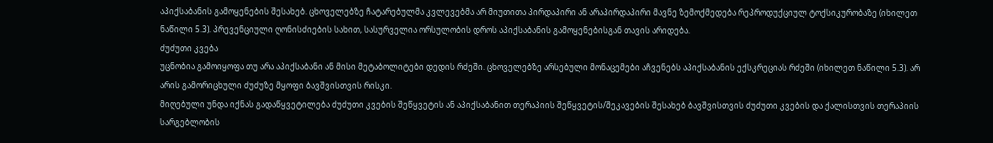აპიქსაბანის გამოყენების შესახებ. ცხოველებზე ჩატარებულმა კვლევებმა არ მიუთითა პირდაპირი ან არაპირდაპირი მავნე ზემოქმედება რეპროდუქციულ ტოქსიკურობაზე (იხილეთ ნაწილი 5.3). პრევენციული ღონისძიების სახით, სასურველია ორსულობის დროს აპიქსაბანის გამოყენებისგან თავის არიდება.
ძუძუთი კვება
უცნობია გამოიყოფა თუ არა აპიქსაბანი ან მისი მეტაბოლიტები დედის რძეში. ცხოველებზე არსებული მონაცემები აჩვენებს აპიქსაბანის ექსკრეციას რძეში (იხილეთ ნაწილი 5.3). არ არის გამორიცხული ძუძუზე მყოფი ბავშვისთვის რისკი.
მიღებული უნდა იქნას გადაწყვეტილება ძუძუთი კვების შეწყვეტის ან აპიქსაბანით თერაპიის შეწყვეტის/შეკავების შესახებ ბავშვისთვის ძუძუთი კვების და ქალისთვის თერაპიის სარგებლობის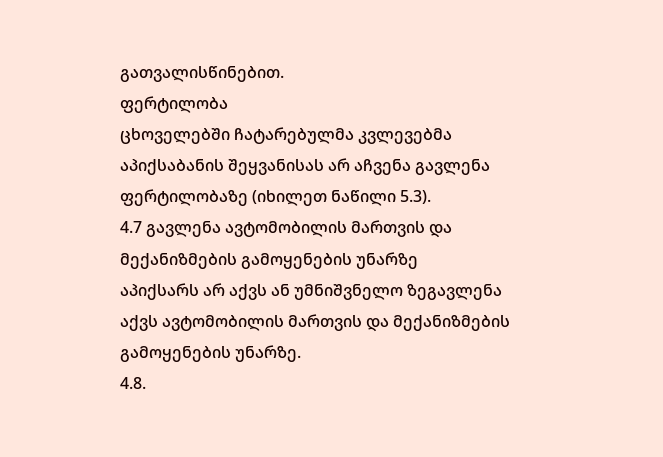გათვალისწინებით.
ფერტილობა
ცხოველებში ჩატარებულმა კვლევებმა აპიქსაბანის შეყვანისას არ აჩვენა გავლენა ფერტილობაზე (იხილეთ ნაწილი 5.3).
4.7 გავლენა ავტომობილის მართვის და მექანიზმების გამოყენების უნარზე
აპიქსარს არ აქვს ან უმნიშვნელო ზეგავლენა აქვს ავტომობილის მართვის და მექანიზმების გამოყენების უნარზე.
4.8.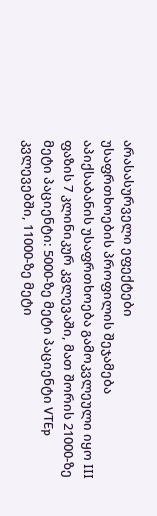არასასურველი ეფექტები
უსაფრთხოების პროფილის შეჯამება
აპიქსაბანის უსაფრთხოება გამოკვლეული იყო III ფაზის 7 კლინიკურ კვლევაში, მათ შორის 21000-ზე მეტი პაციენტი: 5000-ზე მეტი პაციენტი VTEp კვლევებში, 11000-ზე მეტი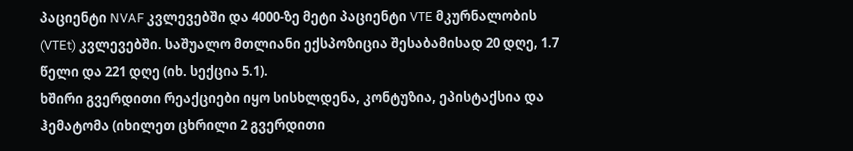პაციენტი NVAF კვლევებში და 4000-ზე მეტი პაციენტი VTE მკურნალობის (VTEt) კვლევებში. საშუალო მთლიანი ექსპოზიცია შესაბამისად 20 დღე, 1.7 წელი და 221 დღე (იხ. სექცია 5.1).
ხშირი გვერდითი რეაქციები იყო სისხლდენა, კონტუზია, ეპისტაქსია და ჰემატომა (იხილეთ ცხრილი 2 გვერდითი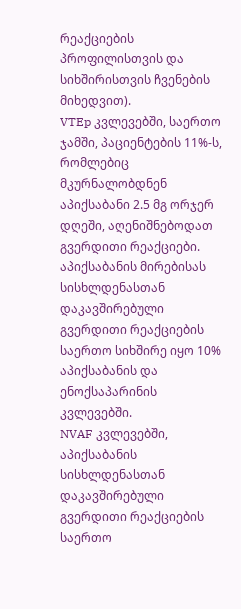რეაქციების პროფილისთვის და სიხშირისთვის ჩვენების მიხედვით).
VTEp კვლევებში, საერთო ჯამში, პაციენტების 11%-ს, რომლებიც მკურნალობდნენ აპიქსაბანი 2.5 მგ ორჯერ დღეში, აღენიშნებოდათ გვერდითი რეაქციები. აპიქსაბანის მირებისას სისხლდენასთან დაკავშირებული გვერდითი რეაქციების საერთო სიხშირე იყო 10% აპიქსაბანის და ენოქსაპარინის კვლევებში.
NVAF კვლევებში, აპიქსაბანის სისხლდენასთან დაკავშირებული გვერდითი რეაქციების საერთო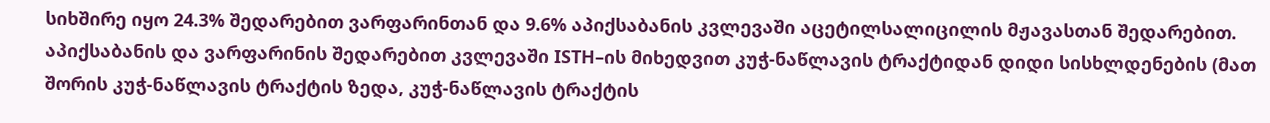სიხშირე იყო 24.3% შედარებით ვარფარინთან და 9.6% აპიქსაბანის კვლევაში აცეტილსალიცილის მჟავასთან შედარებით. აპიქსაბანის და ვარფარინის შედარებით კვლევაში ISTH–ის მიხედვით კუჭ-ნაწლავის ტრაქტიდან დიდი სისხლდენების (მათ შორის კუჭ-ნაწლავის ტრაქტის ზედა, კუჭ-ნაწლავის ტრაქტის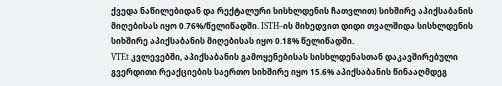ქვედა ნაწილებიდან და რექტალური სისხლდენის ჩათვლით) სიხშირე აპიქსაბანის მიღებისას იყო 0.76%/წელიწადში. ISTH–ის მიხედვით დიდი თვალშიდა სისხლდენის სიხშირე აპიქსაბანის მიღებისას იყო 0.18% წელიწადში.
VTEt კვლევებში, აპიქსაბანის გამოყენებისას სისხლდენასთან დაკავშირებული გვერდითი რეაქციების საერთო სიხშირე იყო 15.6% აპიქსაბანის წინააღმდეგ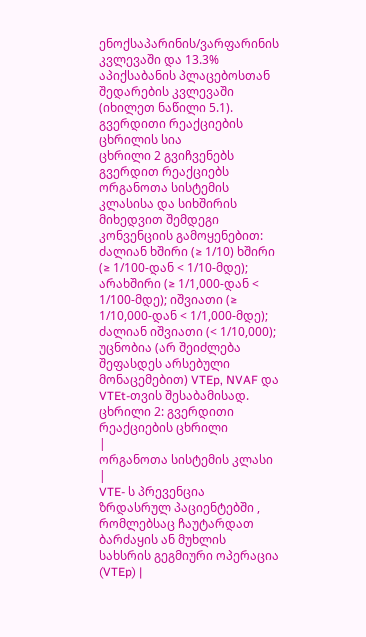ენოქსაპარინის/ვარფარინის კვლევაში და 13.3% აპიქსაბანის პლაცებოსთან შედარების კვლევაში (იხილეთ ნაწილი 5.1).
გვერდითი რეაქციების ცხრილის სია
ცხრილი 2 გვიჩვენებს გვერდით რეაქციებს ორგანოთა სისტემის კლასისა და სიხშირის მიხედვით შემდეგი კონვენციის გამოყენებით: ძალიან ხშირი (≥ 1/10) ხშირი (≥ 1/100-დან < 1/10-მდე); არახშირი (≥ 1/1,000-დან < 1/100-მდე); იშვიათი (≥ 1/10,000-დან < 1/1,000-მდე); ძალიან იშვიათი (< 1/10,000); უცნობია (არ შეიძლება შეფასდეს არსებული მონაცემებით) VTEp, NVAF და VTEt-თვის შესაბამისად.
ცხრილი 2: გვერდითი რეაქციების ცხრილი
|
ორგანოთა სისტემის კლასი |
VTE- ს პრევენცია ზრდასრულ პაციენტებში , რომლებსაც ჩაუტარდათ ბარძაყის ან მუხლის სახსრის გეგმიური ოპერაცია (VTEp) |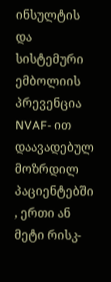ინსულტის და სისტემური ემბოლიის პრევენცია NVAF- ით დაავადებულ მოზრდილ პაციენტებში , ერთი ან მეტი რისკ-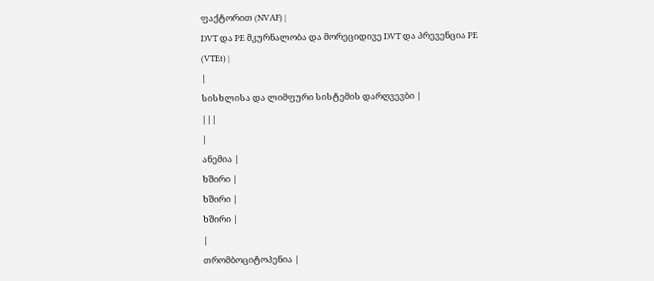ფაქტორით (NVAF) |
DVT და PE მკურნალობა და მორეციდივე DVT და პრევენცია PE (VTEt) |
|
სისხლისა და ლიმფური სისტემის დარღვევბი |
|||
|
ანემია |
ხშირი |
ხშირი |
ხშირი |
|
თრომბოციტოპენია |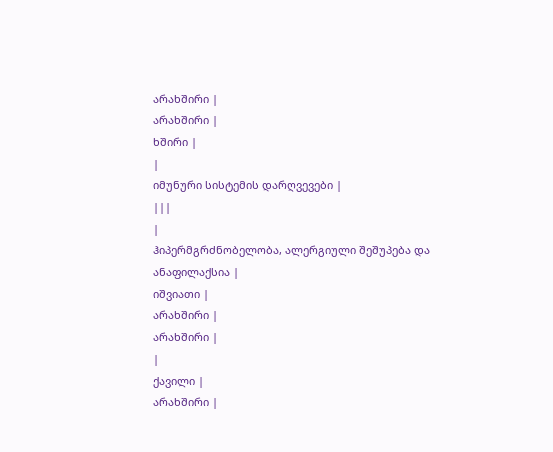არახშირი |
არახშირი |
ხშირი |
|
იმუნური სისტემის დარღვევები |
|||
|
ჰიპერმგრძნობელობა, ალერგიული შეშუპება და ანაფილაქსია |
იშვიათი |
არახშირი |
არახშირი |
|
ქავილი |
არახშირი |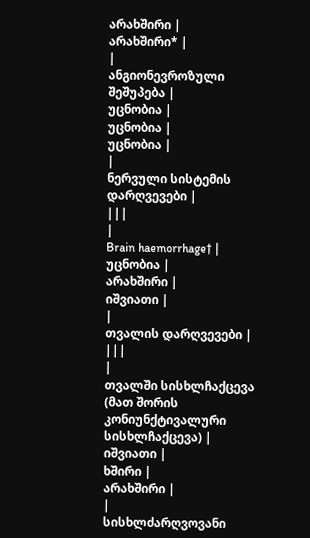არახშირი |
არახშირი* |
|
ანგიონევროზული შეშუპება |
უცნობია |
უცნობია |
უცნობია |
|
ნერვული სისტემის დარღვევები |
|||
|
Brain haemorrhage† |
უცნობია |
არახშირი |
იშვიათი |
|
თვალის დარღვევები |
|||
|
თვალში სისხლჩაქცევა (მათ შორის კონიუნქტივალური სისხლჩაქცევა) |
იშვიათი |
ხშირი |
არახშირი |
|
სისხლძარღვოვანი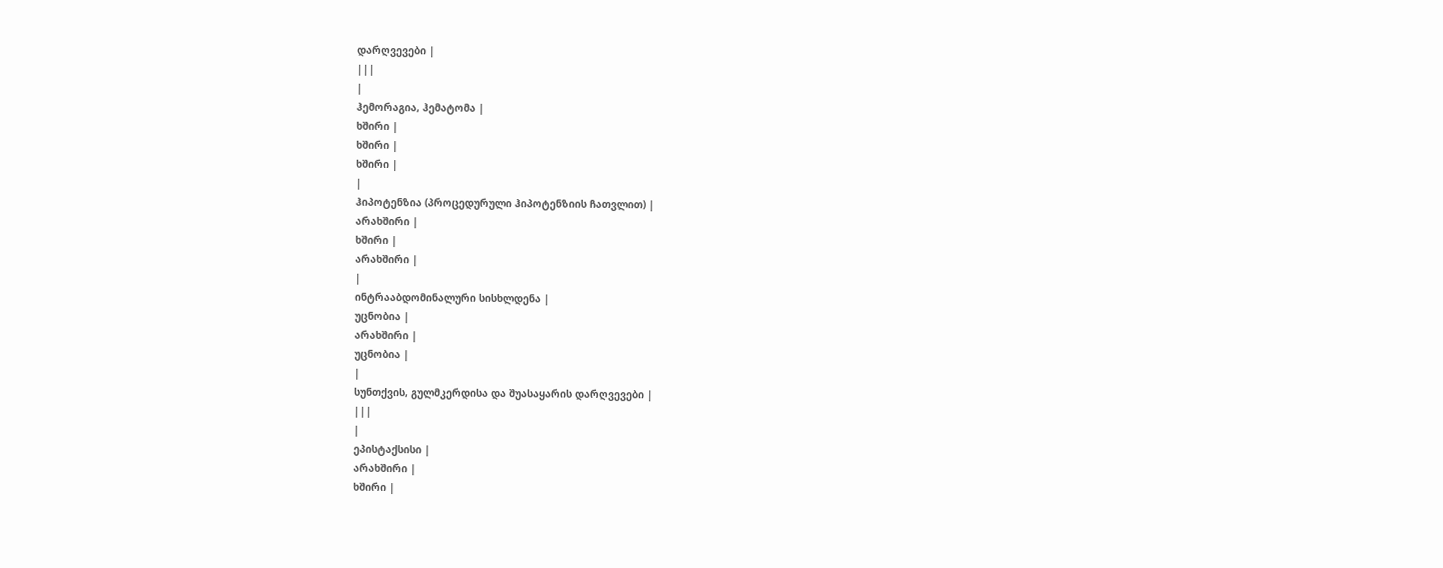დარღვევები |
|||
|
ჰემორაგია, ჰემატომა |
ხშირი |
ხშირი |
ხშირი |
|
ჰიპოტენზია (პროცედურული ჰიპოტენზიის ჩათვლით) |
არახშირი |
ხშირი |
არახშირი |
|
ინტრააბდომინალური სისხლდენა |
უცნობია |
არახშირი |
უცნობია |
|
სუნთქვის, გულმკერდისა და შუასაყარის დარღვევები |
|||
|
ეპისტაქსისი |
არახშირი |
ხშირი |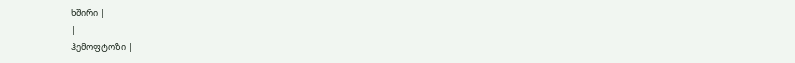ხშირი |
|
ჰემოფტოზი |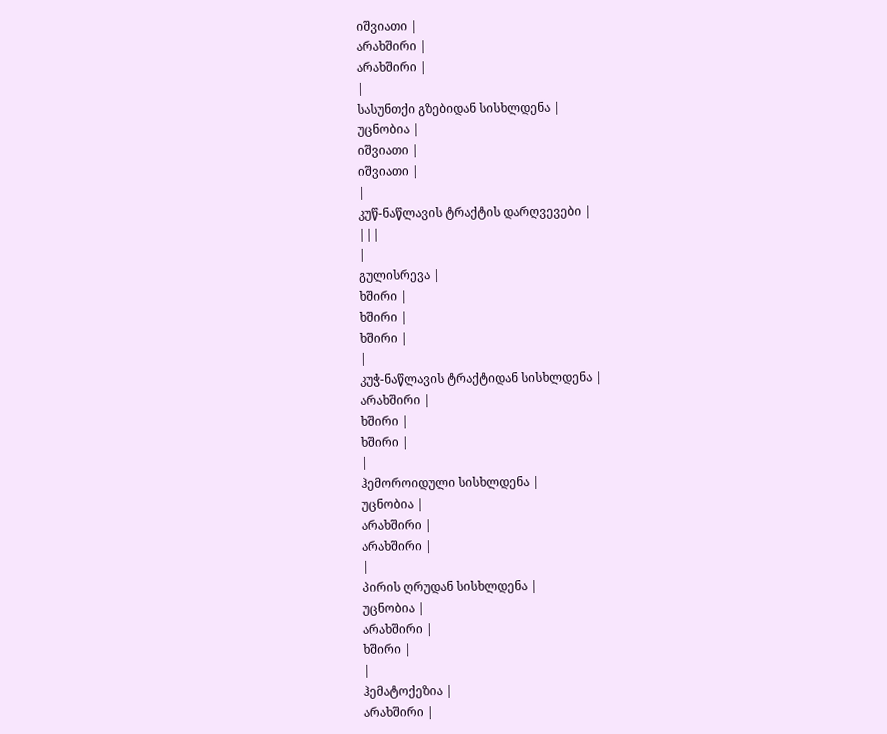იშვიათი |
არახშირი |
არახშირი |
|
სასუნთქი გზებიდან სისხლდენა |
უცნობია |
იშვიათი |
იშვიათი |
|
კუწ-ნაწლავის ტრაქტის დარღვევები |
|||
|
გულისრევა |
ხშირი |
ხშირი |
ხშირი |
|
კუჭ-ნაწლავის ტრაქტიდან სისხლდენა |
არახშირი |
ხშირი |
ხშირი |
|
ჰემოროიდული სისხლდენა |
უცნობია |
არახშირი |
არახშირი |
|
პირის ღრუდან სისხლდენა |
უცნობია |
არახშირი |
ხშირი |
|
ჰემატოქეზია |
არახშირი |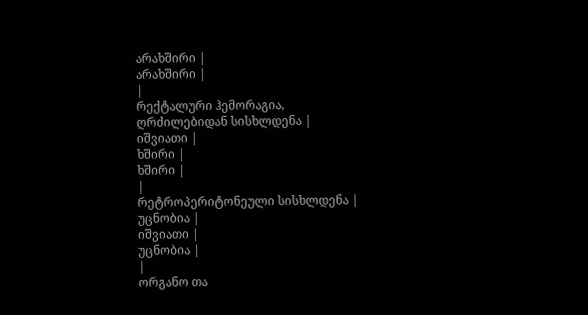არახშირი |
არახშირი |
|
რექტალური ჰემორაგია, ღრძილებიდან სისხლდენა |
იშვიათი |
ხშირი |
ხშირი |
|
რეტროპერიტონეული სისხლდენა |
უცნობია |
იშვიათი |
უცნობია |
|
ორგანო თა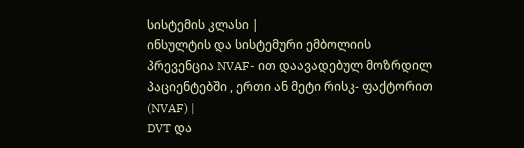სისტემის კლასი |
ინსულტის და სისტემური ემბოლიის პრევენცია NVAF- ით დაავადებულ მოზრდილ პაციენტებში , ერთი ან მეტი რისკ- ფაქტორით (NVAF) |
DVT და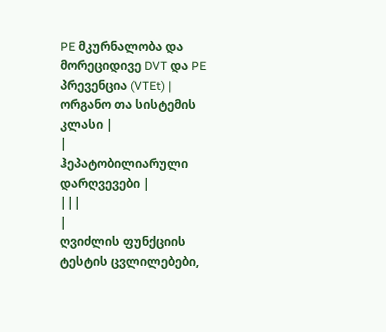PE მკურნალობა და მორეციდივე DVT და PE პრევენცია (VTEt) |
ორგანო თა სისტემის კლასი |
|
ჰეპატობილიარული დარღვევები |
|||
|
ღვიძლის ფუნქციის ტესტის ცვლილებები,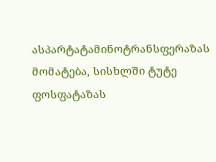ასპარტატამინოტრანსფერაზას მომატება, სისხლში ტუტე ფოსფატაზას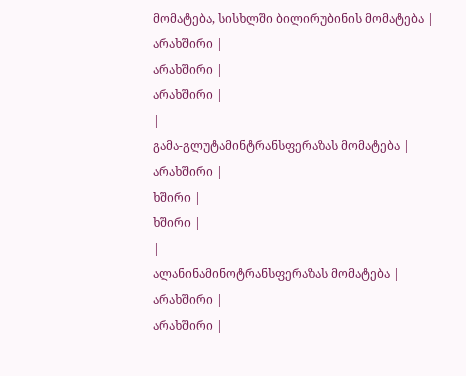მომატება, სისხლში ბილირუბინის მომატება |
არახშირი |
არახშირი |
არახშირი |
|
გამა-გლუტამინტრანსფერაზას მომატება |
არახშირი |
ხშირი |
ხშირი |
|
ალანინამინოტრანსფერაზას მომატება |
არახშირი |
არახშირი |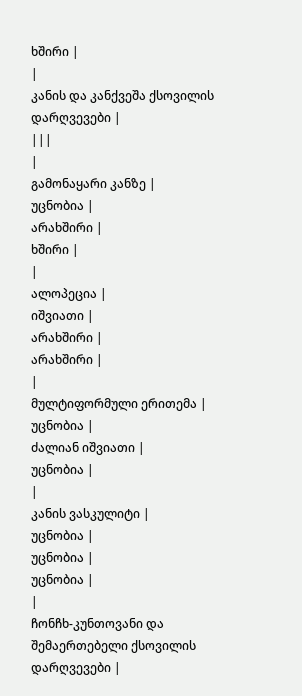ხშირი |
|
კანის და კანქვეშა ქსოვილის დარღვევები |
|||
|
გამონაყარი კანზე |
უცნობია |
არახშირი |
ხშირი |
|
ალოპეცია |
იშვიათი |
არახშირი |
არახშირი |
|
მულტიფორმული ერითემა |
უცნობია |
ძალიან იშვიათი |
უცნობია |
|
კანის ვასკულიტი |
უცნობია |
უცნობია |
უცნობია |
|
ჩონჩხ-კუნთოვანი და შემაერთებელი ქსოვილის დარღვევები |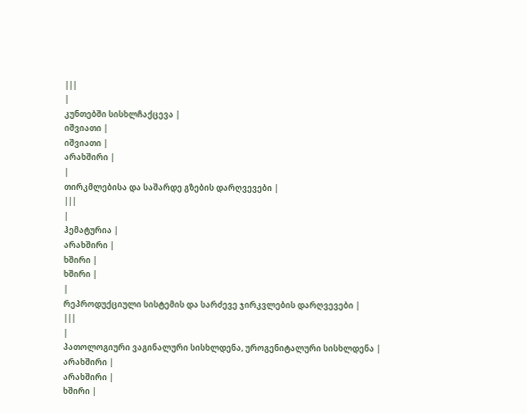|||
|
კუნთებში სისხლჩაქცევა |
იშვიათი |
იშვიათი |
არახშირი |
|
თირკმლებისა და საშარდე გზების დარღვევები |
|||
|
ჰემატურია |
არახშირი |
ხშირი |
ხშირი |
|
რეპროდუქციული სისტემის და სარძევე ჯირკვლების დარღვევები |
|||
|
პათოლოგიური ვაგინალური სისხლდენა, უროგენიტალური სისხლდენა |
არახშირი |
არახშირი |
ხშირი |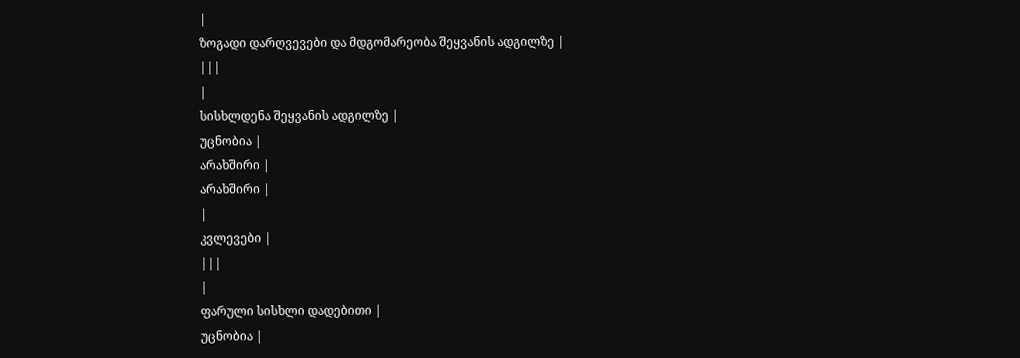|
ზოგადი დარღვევები და მდგომარეობა შეყვანის ადგილზე |
|||
|
სისხლდენა შეყვანის ადგილზე |
უცნობია |
არახშირი |
არახშირი |
|
კვლევები |
|||
|
ფარული სისხლი დადებითი |
უცნობია |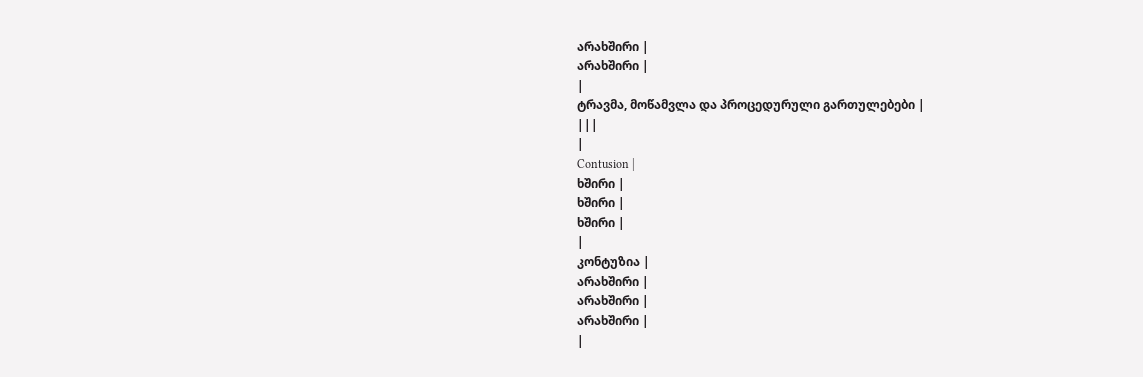არახშირი |
არახშირი |
|
ტრავმა, მოწამვლა და პროცედურული გართულებები |
|||
|
Contusion |
ხშირი |
ხშირი |
ხშირი |
|
კონტუზია |
არახშირი |
არახშირი |
არახშირი |
|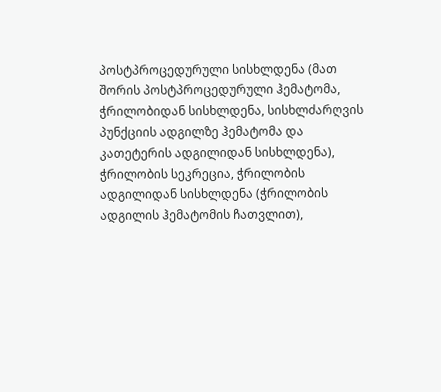პოსტპროცედურული სისხლდენა (მათ შორის პოსტპროცედურული ჰემატომა, ჭრილობიდან სისხლდენა, სისხლძარღვის პუნქციის ადგილზე ჰემატომა და კათეტერის ადგილიდან სისხლდენა), ჭრილობის სეკრეცია, ჭრილობის ადგილიდან სისხლდენა (ჭრილობის ადგილის ჰემატომის ჩათვლით),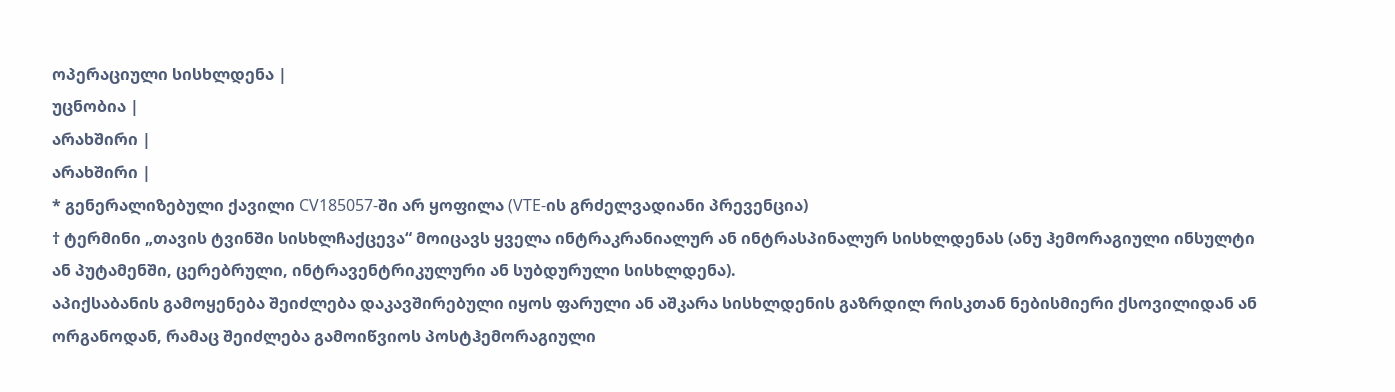ოპერაციული სისხლდენა |
უცნობია |
არახშირი |
არახშირი |
* გენერალიზებული ქავილი CV185057-ში არ ყოფილა (VTE-ის გრძელვადიანი პრევენცია)
† ტერმინი „თავის ტვინში სისხლჩაქცევა“ მოიცავს ყველა ინტრაკრანიალურ ან ინტრასპინალურ სისხლდენას (ანუ ჰემორაგიული ინსულტი ან პუტამენში, ცერებრული, ინტრავენტრიკულური ან სუბდურული სისხლდენა).
აპიქსაბანის გამოყენება შეიძლება დაკავშირებული იყოს ფარული ან აშკარა სისხლდენის გაზრდილ რისკთან ნებისმიერი ქსოვილიდან ან ორგანოდან, რამაც შეიძლება გამოიწვიოს პოსტჰემორაგიული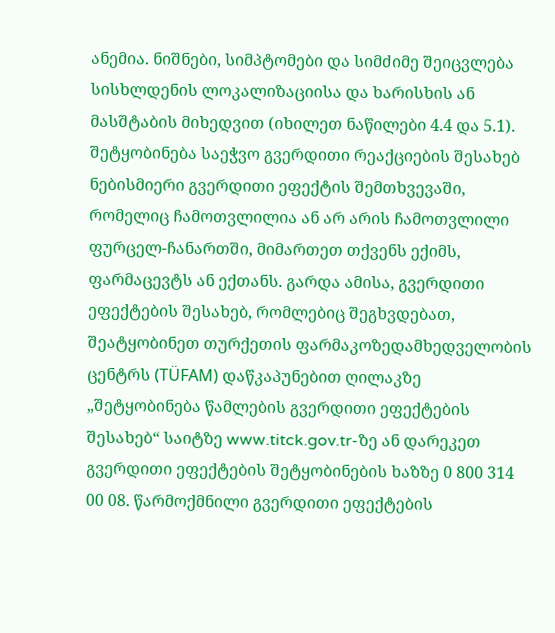ანემია. ნიშნები, სიმპტომები და სიმძიმე შეიცვლება სისხლდენის ლოკალიზაციისა და ხარისხის ან მასშტაბის მიხედვით (იხილეთ ნაწილები 4.4 და 5.1).
შეტყობინება საეჭვო გვერდითი რეაქციების შესახებ
ნებისმიერი გვერდითი ეფექტის შემთხვევაში, რომელიც ჩამოთვლილია ან არ არის ჩამოთვლილი ფურცელ-ჩანართში, მიმართეთ თქვენს ექიმს, ფარმაცევტს ან ექთანს. გარდა ამისა, გვერდითი ეფექტების შესახებ, რომლებიც შეგხვდებათ, შეატყობინეთ თურქეთის ფარმაკოზედამხედველობის ცენტრს (TÜFAM) დაწკაპუნებით ღილაკზე „შეტყობინება წამლების გვერდითი ეფექტების შესახებ“ საიტზე www.titck.gov.tr-ზე ან დარეკეთ გვერდითი ეფექტების შეტყობინების ხაზზე 0 800 314 00 08. წარმოქმნილი გვერდითი ეფექტების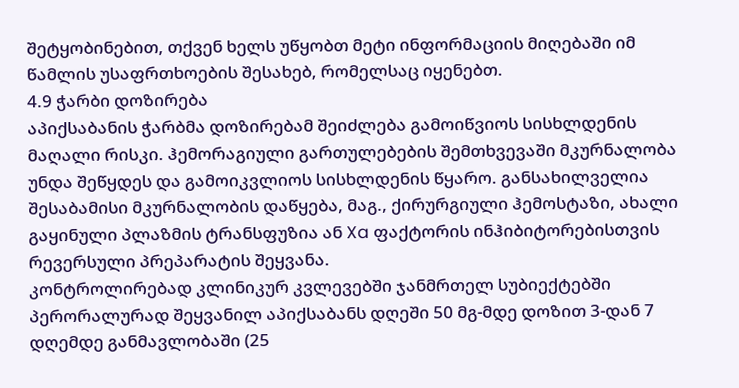შეტყობინებით, თქვენ ხელს უწყობთ მეტი ინფორმაციის მიღებაში იმ წამლის უსაფრთხოების შესახებ, რომელსაც იყენებთ.
4.9 ჭარბი დოზირება
აპიქსაბანის ჭარბმა დოზირებამ შეიძლება გამოიწვიოს სისხლდენის მაღალი რისკი. ჰემორაგიული გართულებების შემთხვევაში მკურნალობა უნდა შეწყდეს და გამოიკვლიოს სისხლდენის წყარო. განსახილველია შესაბამისი მკურნალობის დაწყება, მაგ., ქირურგიული ჰემოსტაზი, ახალი გაყინული პლაზმის ტრანსფუზია ან Xa ფაქტორის ინჰიბიტორებისთვის რევერსული პრეპარატის შეყვანა.
კონტროლირებად კლინიკურ კვლევებში ჯანმრთელ სუბიექტებში პერორალურად შეყვანილ აპიქსაბანს დღეში 50 მგ-მდე დოზით 3-დან 7 დღემდე განმავლობაში (25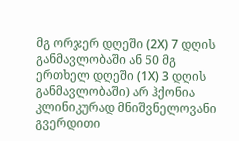მგ ორჯერ დღეში (2Х) 7 დღის განმავლობაში ან 50 მგ ერთხელ დღეში (1Х) 3 დღის განმავლობაში) არ ჰქონია კლინიკურად მნიშვნელოვანი გვერდითი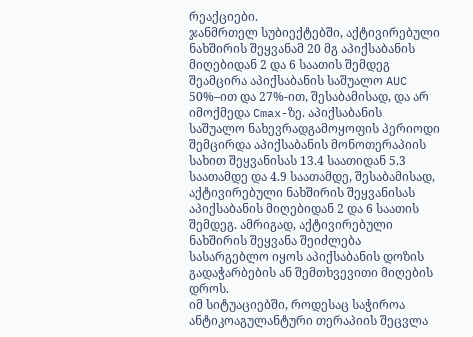რეაქციები.
ჯანმრთელ სუბიექტებში, აქტივირებული ნახშირის შეყვანამ 20 მგ აპიქსაბანის მიღებიდან 2 და 6 საათის შემდეგ შეამცირა აპიქსაბანის საშუალო AUC 50%–ით და 27%-ით, შესაბამისად, და არ იმოქმედა Cmax-ზე. აპიქსაბანის საშუალო ნახევრადგამოყოფის პერიოდი შემცირდა აპიქსაბანის მონოთერაპიის სახით შეყვანისას 13.4 საათიდან 5.3 საათამდე და 4.9 საათამდე, შესაბამისად, აქტივირებული ნახშირის შეყვანისას აპიქსაბანის მიღებიდან 2 და 6 საათის შემდეგ. ამრიგად, აქტივირებული ნახშირის შეყვანა შეიძლება სასარგებლო იყოს აპიქსაბანის დოზის გადაჭარბების ან შემთხვევითი მიღების დროს.
იმ სიტუაციებში, როდესაც საჭიროა ანტიკოაგულანტური თერაპიის შეცვლა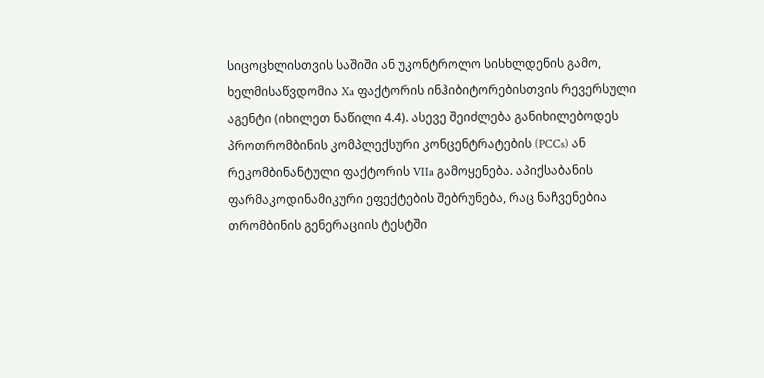სიცოცხლისთვის საშიში ან უკონტროლო სისხლდენის გამო, ხელმისაწვდომია Xa ფაქტორის ინჰიბიტორებისთვის რევერსული აგენტი (იხილეთ ნაწილი 4.4). ასევე შეიძლება განიხილებოდეს პროთრომბინის კომპლექსური კონცენტრატების (PCCs) ან რეკომბინანტული ფაქტორის VIIa გამოყენება. აპიქსაბანის ფარმაკოდინამიკური ეფექტების შებრუნება, რაც ნაჩვენებია თრომბინის გენერაციის ტესტში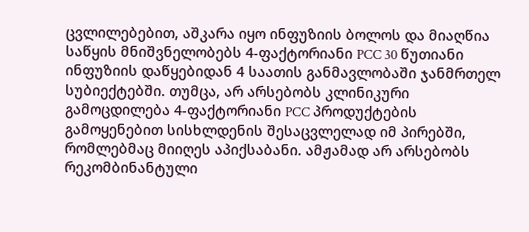ცვლილებებით, აშკარა იყო ინფუზიის ბოლოს და მიაღწია საწყის მნიშვნელობებს 4-ფაქტორიანი PCC 30 წუთიანი ინფუზიის დაწყებიდან 4 საათის განმავლობაში ჯანმრთელ სუბიექტებში. თუმცა, არ არსებობს კლინიკური გამოცდილება 4-ფაქტორიანი PCC პროდუქტების გამოყენებით სისხლდენის შესაცვლელად იმ პირებში, რომლებმაც მიიღეს აპიქსაბანი. ამჟამად არ არსებობს რეკომბინანტული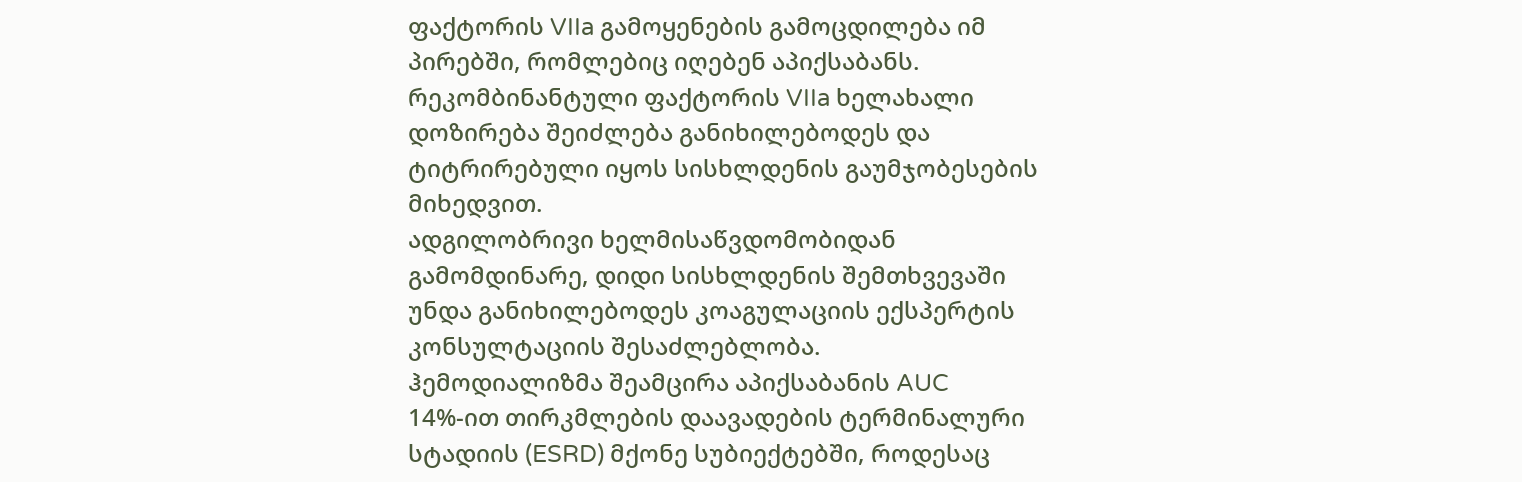ფაქტორის VIIa გამოყენების გამოცდილება იმ პირებში, რომლებიც იღებენ აპიქსაბანს. რეკომბინანტული ფაქტორის VIIa ხელახალი დოზირება შეიძლება განიხილებოდეს და ტიტრირებული იყოს სისხლდენის გაუმჯობესების მიხედვით.
ადგილობრივი ხელმისაწვდომობიდან გამომდინარე, დიდი სისხლდენის შემთხვევაში უნდა განიხილებოდეს კოაგულაციის ექსპერტის კონსულტაციის შესაძლებლობა.
ჰემოდიალიზმა შეამცირა აპიქსაბანის AUC 14%-ით თირკმლების დაავადების ტერმინალური სტადიის (ESRD) მქონე სუბიექტებში, როდესაც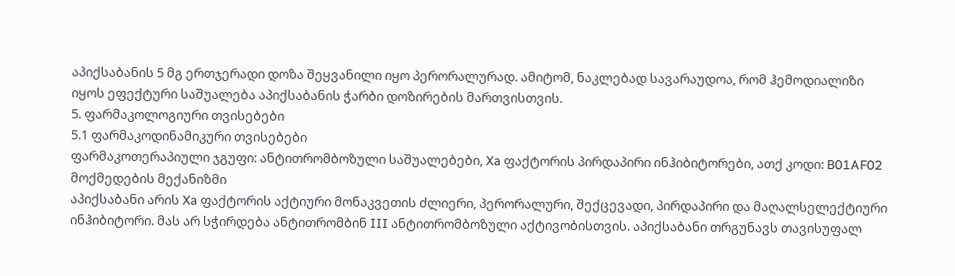აპიქსაბანის 5 მგ ერთჯერადი დოზა შეყვანილი იყო პერორალურად. ამიტომ, ნაკლებად სავარაუდოა, რომ ჰემოდიალიზი იყოს ეფექტური საშუალება აპიქსაბანის ჭარბი დოზირების მართვისთვის.
5. ფარმაკოლოგიური თვისებები
5.1 ფარმაკოდინამიკური თვისებები
ფარმაკოთერაპიული ჯგუფი: ანტითრომბოზული საშუალებები, Xa ფაქტორის პირდაპირი ინჰიბიტორები, ათქ კოდი: B01AF02
მოქმედების მექანიზმი
აპიქსაბანი არის Xa ფაქტორის აქტიური მონაკვეთის ძლიერი, პერორალური, შექცევადი, პირდაპირი და მაღალსელექტიური ინჰიბიტორი. მას არ სჭირდება ანტითრომბინ III ანტითრომბოზული აქტივობისთვის. აპიქსაბანი თრგუნავს თავისუფალ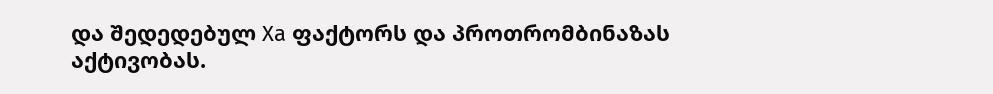და შედედებულ Xa ფაქტორს და პროთრომბინაზას აქტივობას.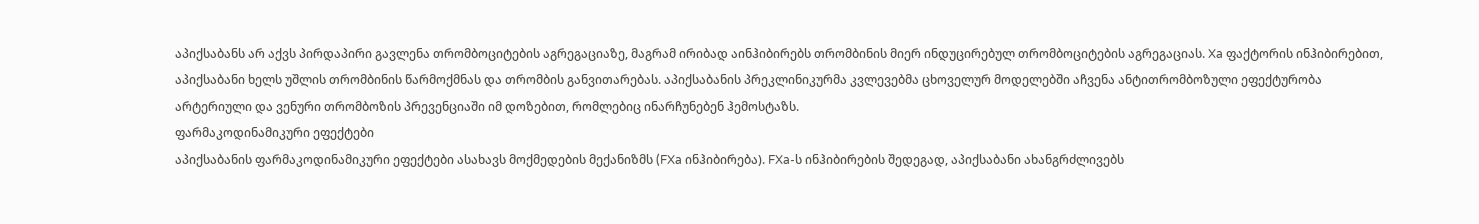აპიქსაბანს არ აქვს პირდაპირი გავლენა თრომბოციტების აგრეგაციაზე, მაგრამ ირიბად აინჰიბირებს თრომბინის მიერ ინდუცირებულ თრომბოციტების აგრეგაციას. Xa ფაქტორის ინჰიბირებით, აპიქსაბანი ხელს უშლის თრომბინის წარმოქმნას და თრომბის განვითარებას. აპიქსაბანის პრეკლინიკურმა კვლევებმა ცხოველურ მოდელებში აჩვენა ანტითრომბოზული ეფექტურობა არტერიული და ვენური თრომბოზის პრევენციაში იმ დოზებით, რომლებიც ინარჩუნებენ ჰემოსტაზს.
ფარმაკოდინამიკური ეფექტები
აპიქსაბანის ფარმაკოდინამიკური ეფექტები ასახავს მოქმედების მექანიზმს (FXa ინჰიბირება). FXa-ს ინჰიბირების შედეგად, აპიქსაბანი ახანგრძლივებს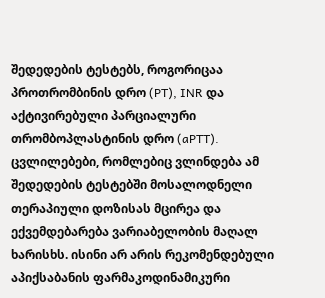შედედების ტესტებს, როგორიცაა პროთრომბინის დრო (PT), INR და აქტივირებული პარციალური თრომბოპლასტინის დრო (aPTT). ცვლილებები, რომლებიც ვლინდება ამ შედედების ტესტებში მოსალოდნელი თერაპიული დოზისას მცირეა და ექვემდებარება ვარიაბელობის მაღალ ხარისხს. ისინი არ არის რეკომენდებული აპიქსაბანის ფარმაკოდინამიკური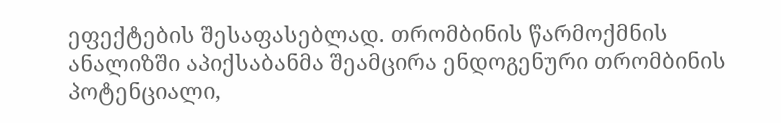ეფექტების შესაფასებლად. თრომბინის წარმოქმნის ანალიზში აპიქსაბანმა შეამცირა ენდოგენური თრომბინის პოტენციალი,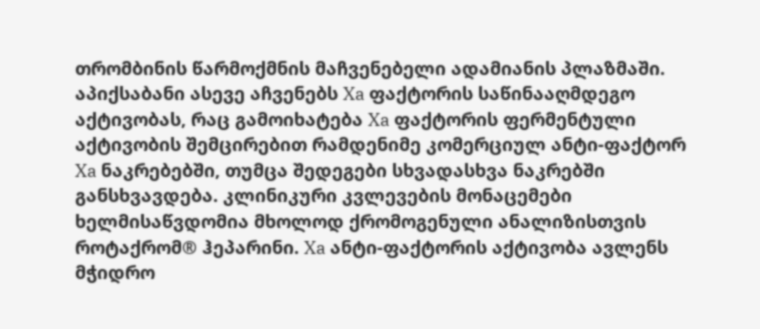თრომბინის წარმოქმნის მაჩვენებელი ადამიანის პლაზმაში.
აპიქსაბანი ასევე აჩვენებს Xa ფაქტორის საწინააღმდეგო აქტივობას, რაც გამოიხატება Xa ფაქტორის ფერმენტული აქტივობის შემცირებით რამდენიმე კომერციულ ანტი-ფაქტორ Xa ნაკრებებში, თუმცა შედეგები სხვადასხვა ნაკრებში განსხვავდება. კლინიკური კვლევების მონაცემები ხელმისაწვდომია მხოლოდ ქრომოგენული ანალიზისთვის როტაქრომ® ჰეპარინი. Xa ანტი-ფაქტორის აქტივობა ავლენს მჭიდრო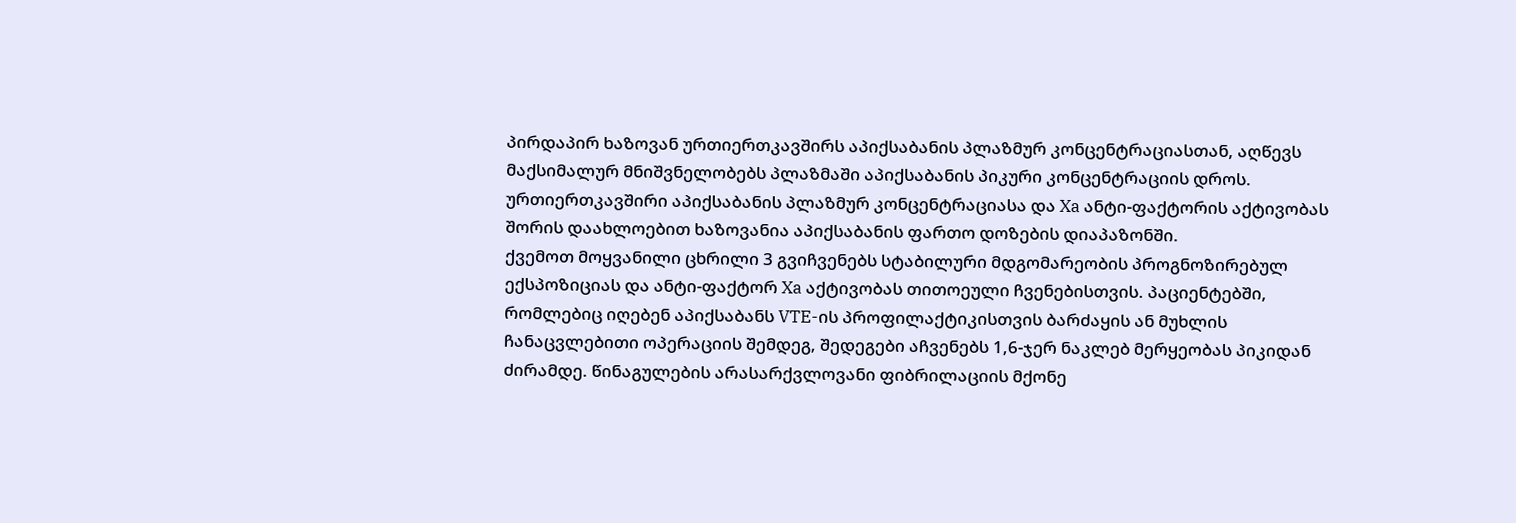პირდაპირ ხაზოვან ურთიერთკავშირს აპიქსაბანის პლაზმურ კონცენტრაციასთან, აღწევს მაქსიმალურ მნიშვნელობებს პლაზმაში აპიქსაბანის პიკური კონცენტრაციის დროს. ურთიერთკავშირი აპიქსაბანის პლაზმურ კონცენტრაციასა და Xa ანტი-ფაქტორის აქტივობას შორის დაახლოებით ხაზოვანია აპიქსაბანის ფართო დოზების დიაპაზონში.
ქვემოთ მოყვანილი ცხრილი 3 გვიჩვენებს სტაბილური მდგომარეობის პროგნოზირებულ ექსპოზიციას და ანტი-ფაქტორ Xa აქტივობას თითოეული ჩვენებისთვის. პაციენტებში, რომლებიც იღებენ აპიქსაბანს VTE-ის პროფილაქტიკისთვის ბარძაყის ან მუხლის ჩანაცვლებითი ოპერაციის შემდეგ, შედეგები აჩვენებს 1,6-ჯერ ნაკლებ მერყეობას პიკიდან ძირამდე. წინაგულების არასარქვლოვანი ფიბრილაციის მქონე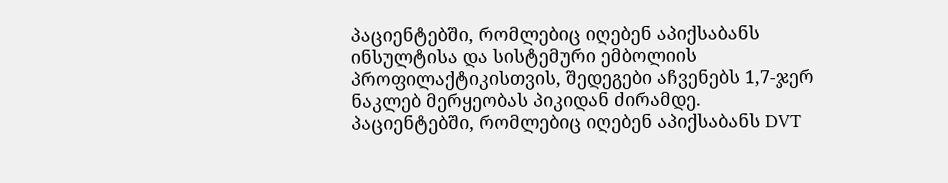პაციენტებში, რომლებიც იღებენ აპიქსაბანს ინსულტისა და სისტემური ემბოლიის პროფილაქტიკისთვის, შედეგები აჩვენებს 1,7-ჯერ ნაკლებ მერყეობას პიკიდან ძირამდე. პაციენტებში, რომლებიც იღებენ აპიქსაბანს DVT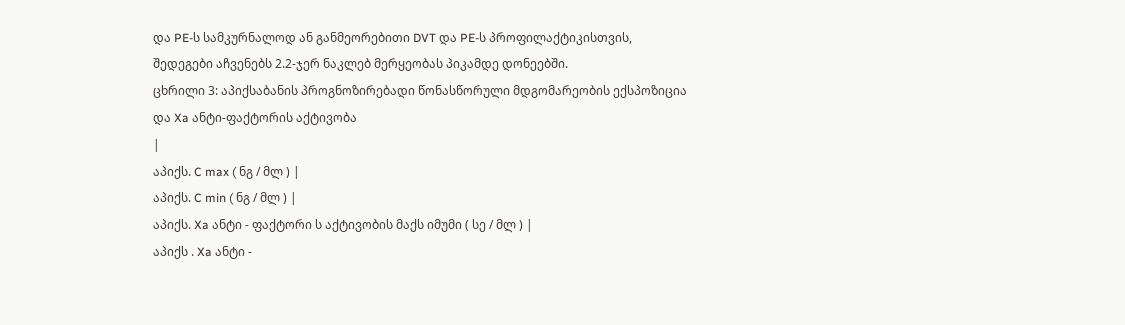და PE-ს სამკურნალოდ ან განმეორებითი DVT და PE-ს პროფილაქტიკისთვის, შედეგები აჩვენებს 2.2-ჯერ ნაკლებ მერყეობას პიკამდე დონეებში.
ცხრილი 3: აპიქსაბანის პროგნოზირებადი წონასწორული მდგომარეობის ექსპოზიცია და Xa ანტი-ფაქტორის აქტივობა
|
აპიქს. C max ( ნგ / მლ ) |
აპიქს. C min ( ნგ / მლ ) |
აპიქს. Xa ანტი - ფაქტორი ს აქტივობის მაქს იმუმი ( სე / მლ ) |
აპიქს . Xa ანტი -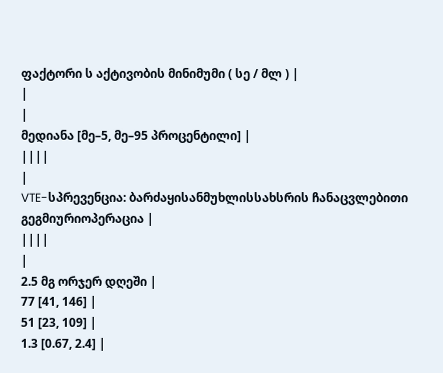ფაქტორი ს აქტივობის მინიმუმი ( სე / მლ ) |
|
|
მედიანა [მე–5, მე–95 პროცენტილი] |
||||
|
VTE-სპრევენცია: ბარძაყისანმუხლისსახსრის ჩანაცვლებითი გეგმიურიოპერაცია |
||||
|
2.5 მგ ორჯერ დღეში |
77 [41, 146] |
51 [23, 109] |
1.3 [0.67, 2.4] |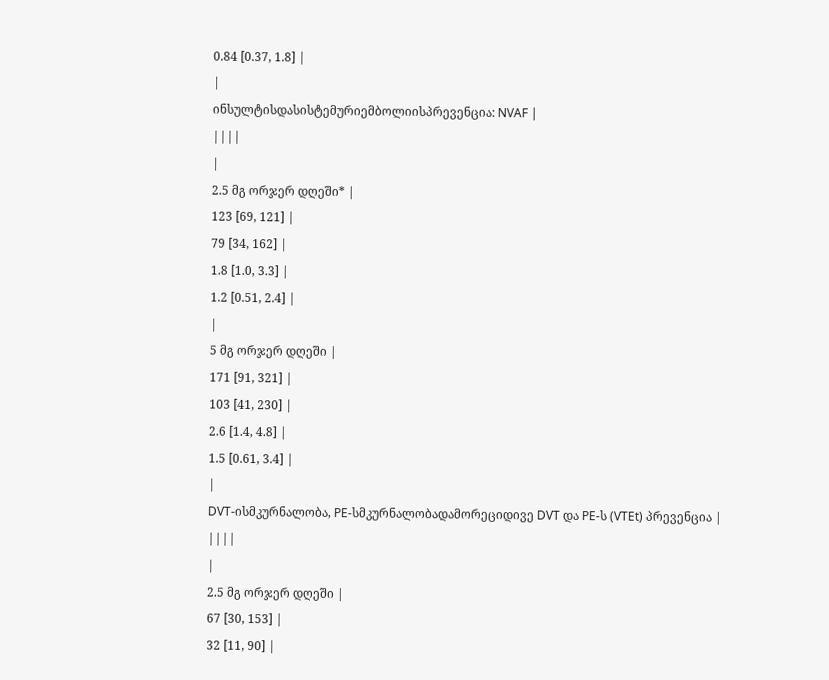0.84 [0.37, 1.8] |
|
ინსულტისდასისტემურიემბოლიისპრევენცია: NVAF |
||||
|
2.5 მგ ორჯერ დღეში* |
123 [69, 121] |
79 [34, 162] |
1.8 [1.0, 3.3] |
1.2 [0.51, 2.4] |
|
5 მგ ორჯერ დღეში |
171 [91, 321] |
103 [41, 230] |
2.6 [1.4, 4.8] |
1.5 [0.61, 3.4] |
|
DVT-ისმკურნალობა, PE-სმკურნალობადამორეციდივე DVT და PE-ს (VTEt) პრევენცია |
||||
|
2.5 მგ ორჯერ დღეში |
67 [30, 153] |
32 [11, 90] |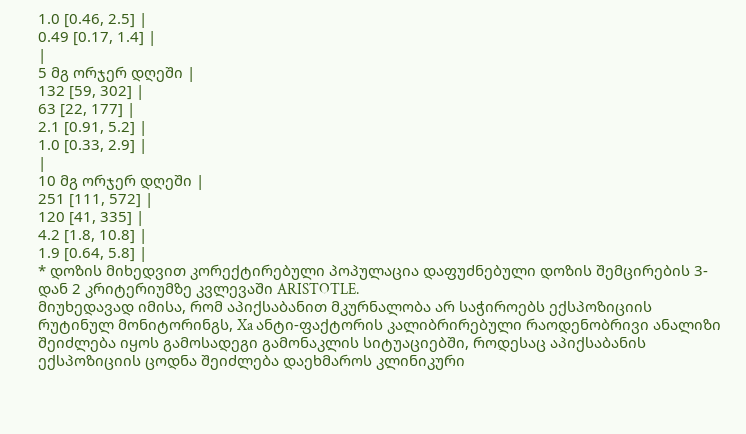1.0 [0.46, 2.5] |
0.49 [0.17, 1.4] |
|
5 მგ ორჯერ დღეში |
132 [59, 302] |
63 [22, 177] |
2.1 [0.91, 5.2] |
1.0 [0.33, 2.9] |
|
10 მგ ორჯერ დღეში |
251 [111, 572] |
120 [41, 335] |
4.2 [1.8, 10.8] |
1.9 [0.64, 5.8] |
* დოზის მიხედვით კორექტირებული პოპულაცია დაფუძნებული დოზის შემცირების 3-დან 2 კრიტერიუმზე კვლევაში ARISTOTLE.
მიუხედავად იმისა, რომ აპიქსაბანით მკურნალობა არ საჭიროებს ექსპოზიციის რუტინულ მონიტორინგს, Xa ანტი-ფაქტორის კალიბრირებული რაოდენობრივი ანალიზი შეიძლება იყოს გამოსადეგი გამონაკლის სიტუაციებში, როდესაც აპიქსაბანის ექსპოზიციის ცოდნა შეიძლება დაეხმაროს კლინიკური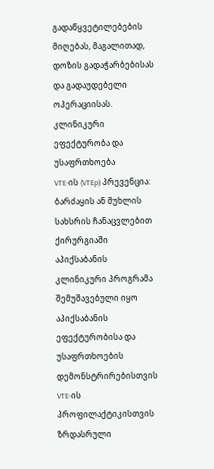გადაწყვეტილებების მიღებას, მაგალითად, დოზის გადაჭარბებისას და გადაუდებელი ოპერაციისას.
კლინიკური ეფექტურობა და უსაფრთხოება
VTE-ის (VTEp) პრევენცია: ბარძაყის ან მუხლის სახსრის ჩანაცვლებით ქირურგიაში
აპიქსაბანის კლინიკური პროგრამა შემუშავებული იყო აპიქსაბანის ეფექტურობისა და უსაფრთხოების დემონსტრირებისთვის VTE-ის პროფილაქტიკისთვის ზრდასრული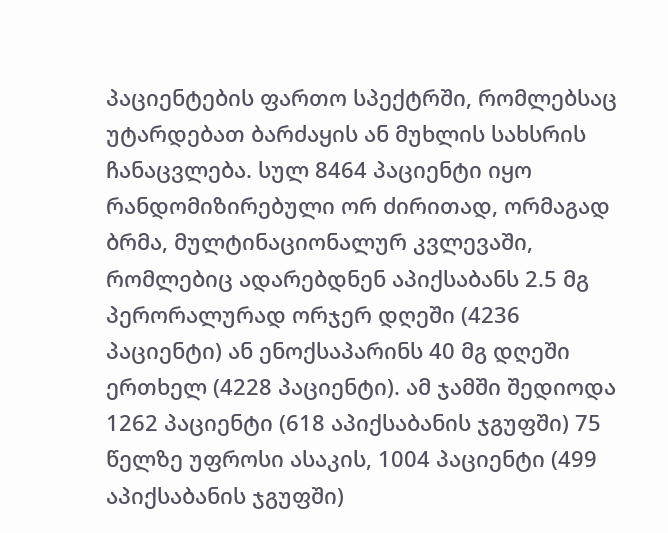პაციენტების ფართო სპექტრში, რომლებსაც უტარდებათ ბარძაყის ან მუხლის სახსრის ჩანაცვლება. სულ 8464 პაციენტი იყო რანდომიზირებული ორ ძირითად, ორმაგად ბრმა, მულტინაციონალურ კვლევაში, რომლებიც ადარებდნენ აპიქსაბანს 2.5 მგ პერორალურად ორჯერ დღეში (4236 პაციენტი) ან ენოქსაპარინს 40 მგ დღეში ერთხელ (4228 პაციენტი). ამ ჯამში შედიოდა 1262 პაციენტი (618 აპიქსაბანის ჯგუფში) 75 წელზე უფროსი ასაკის, 1004 პაციენტი (499 აპიქსაბანის ჯგუფში)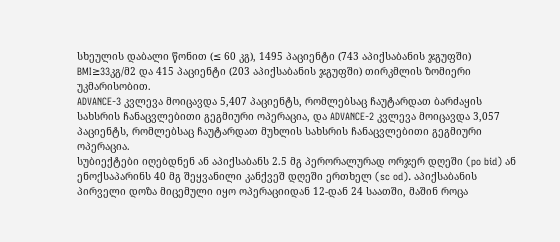სხეულის დაბალი წონით (≤ 60 კგ), 1495 პაციენტი (743 აპიქსაბანის ჯგუფში) BMI≥33კგ/მ2 და 415 პაციენტი (203 აპიქსაბანის ჯგუფში) თირკმლის ზომიერი უკმარისობით.
ADVANCE-3 კვლევა მოიცავდა 5,407 პაციენტს, რომლებსაც ჩაუტარდათ ბარძაყის სახსრის ჩანაცვლებითი გეგმიური ოპერაცია, და ADVANCE-2 კვლევა მოიცავდა 3,057 პაციენტს, რომლებსაც ჩაუტარდათ მუხლის სახსრის ჩანაცვლებითი გეგმიური ოპერაცია.
სუბიექტები იღებდნენ ან აპიქსაბანს 2.5 მგ პერორალურად ორჯერ დღეში (po bid) ან ენოქსაპარინს 40 მგ შეყვანილი კანქვეშ დღეში ერთხელ (sc od). აპიქსაბანის პირველი დოზა მიცემული იყო ოპერაციიდან 12-დან 24 საათში, მაშინ როცა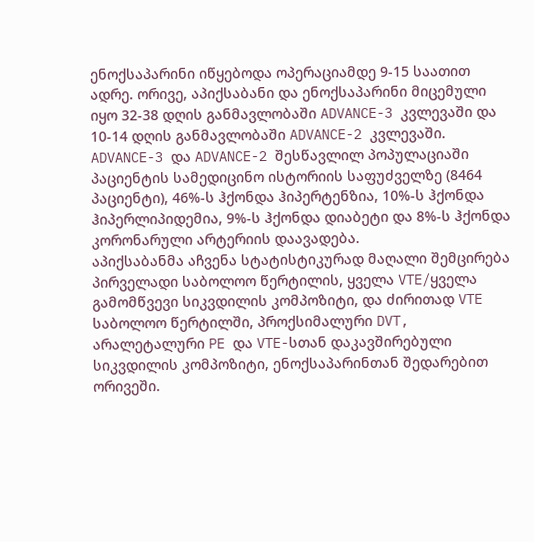ენოქსაპარინი იწყებოდა ოპერაციამდე 9-15 საათით ადრე. ორივე, აპიქსაბანი და ენოქსაპარინი მიცემული იყო 32-38 დღის განმავლობაში ADVANCE-3 კვლევაში და 10-14 დღის განმავლობაში ADVANCE-2 კვლევაში.
ADVANCE-3 და ADVANCE-2 შესწავლილ პოპულაციაში პაციენტის სამედიცინო ისტორიის საფუძველზე (8464 პაციენტი), 46%-ს ჰქონდა ჰიპერტენზია, 10%-ს ჰქონდა ჰიპერლიპიდემია, 9%-ს ჰქონდა დიაბეტი და 8%-ს ჰქონდა კორონარული არტერიის დაავადება.
აპიქსაბანმა აჩვენა სტატისტიკურად მაღალი შემცირება პირველადი საბოლოო წერტილის, ყველა VTE/ყველა გამომწვევი სიკვდილის კომპოზიტი, და ძირითად VTE საბოლოო წერტილში, პროქსიმალური DVT, არალეტალური PE და VTE-სთან დაკავშირებული სიკვდილის კომპოზიტი, ენოქსაპარინთან შედარებით ორივეში.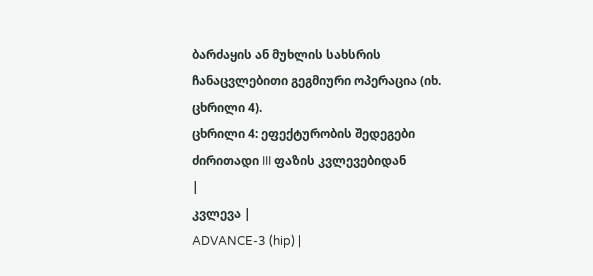ბარძაყის ან მუხლის სახსრის ჩანაცვლებითი გეგმიური ოპერაცია (იხ. ცხრილი 4).
ცხრილი 4: ეფექტურობის შედეგები ძირითადი III ფაზის კვლევებიდან
|
კვლევა |
ADVANCE-3 (hip) |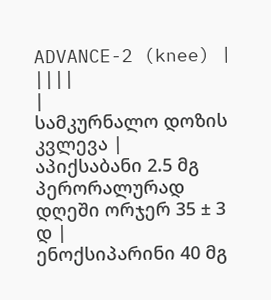ADVANCE-2 (knee) |
||||
|
სამკურნალო დოზის კვლევა |
აპიქსაბანი 2.5 მგ პერორალურად დღეში ორჯერ 35 ± 3 დ |
ენოქსიპარინი 40 მგ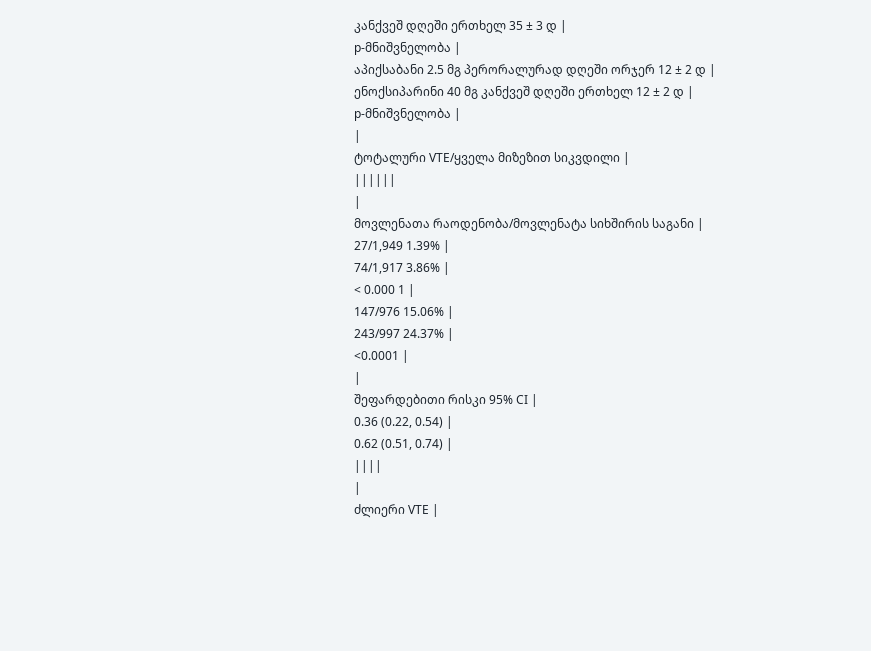კანქვეშ დღეში ერთხელ 35 ± 3 დ |
p-მნიშვნელობა |
აპიქსაბანი 2.5 მგ პერორალურად დღეში ორჯერ 12 ± 2 დ |
ენოქსიპარინი 40 მგ კანქვეშ დღეში ერთხელ 12 ± 2 დ |
p-მნიშვნელობა |
|
ტოტალური VTE/ყველა მიზეზით სიკვდილი |
||||||
|
მოვლენათა რაოდენობა/მოვლენატა სიხშირის საგანი |
27/1,949 1.39% |
74/1,917 3.86% |
< 0.000 1 |
147/976 15.06% |
243/997 24.37% |
<0.0001 |
|
შეფარდებითი რისკი 95% CI |
0.36 (0.22, 0.54) |
0.62 (0.51, 0.74) |
||||
|
ძლიერი VTE |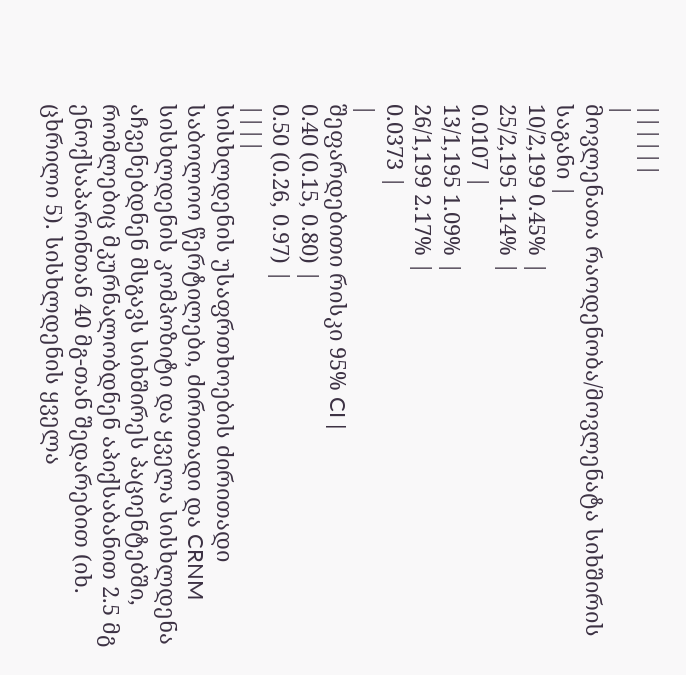||||||
|
მოვლენათა რაოდენობა/მოვლენატა სიხშირის საგანი |
10/2,199 0.45% |
25/2,195 1.14% |
0.0107 |
13/1,195 1.09% |
26/1,199 2.17% |
0.0373 |
|
შეფარდებითი რისკი 95% CI |
0.40 (0.15, 0.80) |
0.50 (0.26, 0.97) |
||||
სისხლდენის უსაფრთხოების ძირითადი საბოლოო წერტილები, ძირითადი და CRNM სისხლდენის კომპოზიტი და ყველა სისხლდენა აჩვენებდნენ მსგავს სიხშირეს პაციენტებში, რომლებიც მკურნალობდნენ აპიქსაბანით 2.5 მგ ენოქსაპარინთან 40 მგ-თან შედარებით (იხ. ცხრილი 5). სისხლდენის ყველა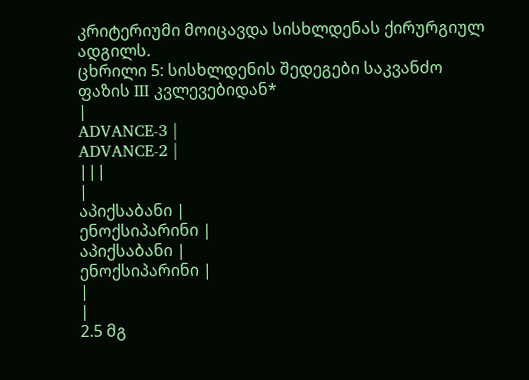კრიტერიუმი მოიცავდა სისხლდენას ქირურგიულ ადგილს.
ცხრილი 5: სისხლდენის შედეგები საკვანძო ფაზის III კვლევებიდან*
|
ADVANCE-3 |
ADVANCE-2 |
|||
|
აპიქსაბანი |
ენოქსიპარინი |
აპიქსაბანი |
ენოქსიპარინი |
|
|
2.5 მგ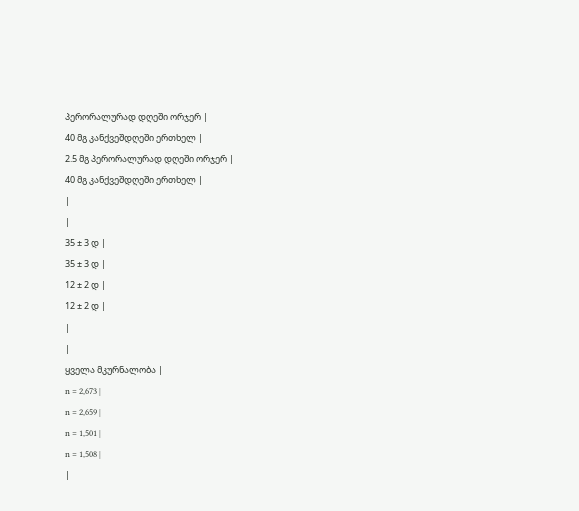პერორალურად დღეში ორჯერ |
40 მგ კანქვეშდღეში ერთხელ |
2.5 მგ პერორალურად დღეში ორჯერ |
40 მგ კანქვეშდღეში ერთხელ |
|
|
35 ± 3 დ |
35 ± 3 დ |
12 ± 2 დ |
12 ± 2 დ |
|
|
ყველა მკურნალობა |
n = 2,673 |
n = 2,659 |
n = 1,501 |
n = 1,508 |
|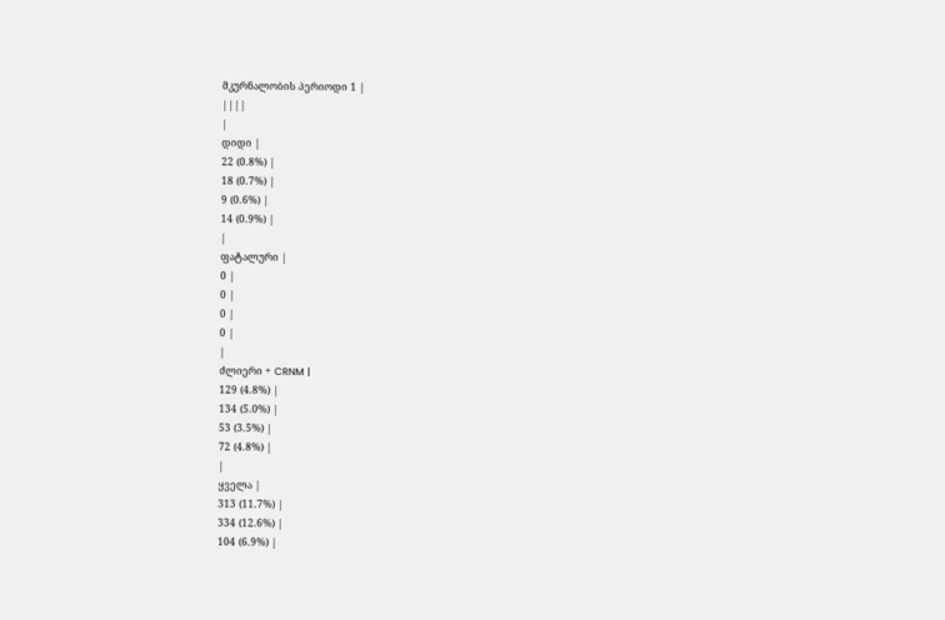მკურნალობის პერიოდი 1 |
||||
|
დიდი |
22 (0.8%) |
18 (0.7%) |
9 (0.6%) |
14 (0.9%) |
|
ფატალური |
0 |
0 |
0 |
0 |
|
ძლიერი + CRNM |
129 (4.8%) |
134 (5.0%) |
53 (3.5%) |
72 (4.8%) |
|
ყველა |
313 (11.7%) |
334 (12.6%) |
104 (6.9%) |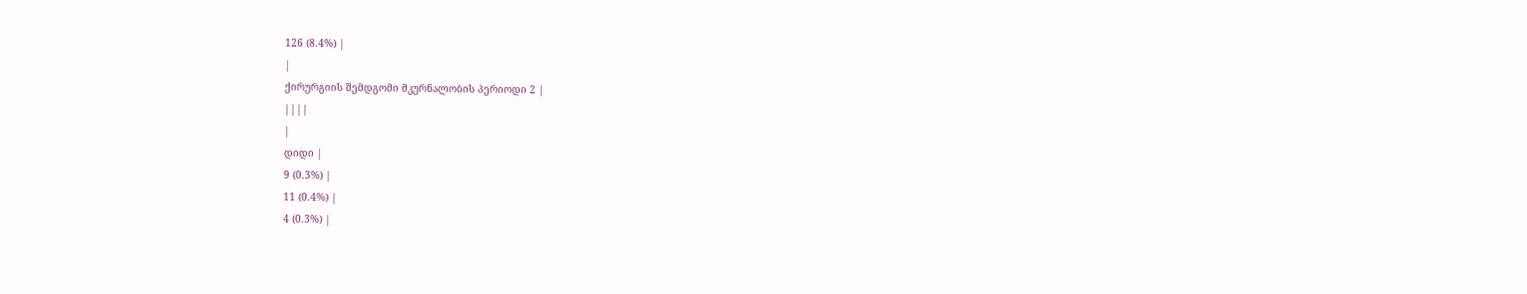126 (8.4%) |
|
ქირურგიის შემდგომი მკურნალობის პერიოდი 2 |
||||
|
დიდი |
9 (0.3%) |
11 (0.4%) |
4 (0.3%) |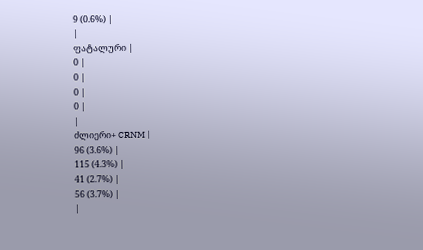9 (0.6%) |
|
ფატალური |
0 |
0 |
0 |
0 |
|
ძლიერი+ CRNM |
96 (3.6%) |
115 (4.3%) |
41 (2.7%) |
56 (3.7%) |
|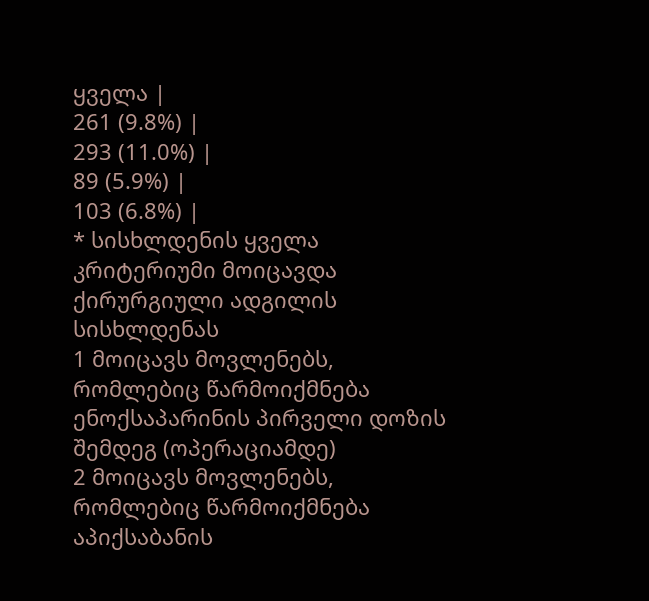ყველა |
261 (9.8%) |
293 (11.0%) |
89 (5.9%) |
103 (6.8%) |
* სისხლდენის ყველა კრიტერიუმი მოიცავდა ქირურგიული ადგილის სისხლდენას
1 მოიცავს მოვლენებს, რომლებიც წარმოიქმნება ენოქსაპარინის პირველი დოზის შემდეგ (ოპერაციამდე)
2 მოიცავს მოვლენებს, რომლებიც წარმოიქმნება აპიქსაბანის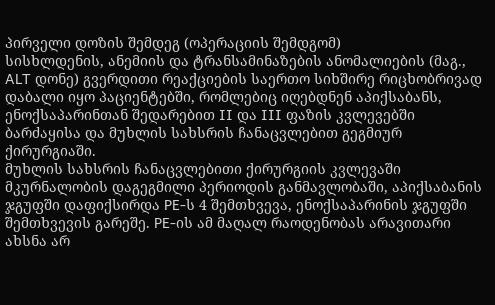პირველი დოზის შემდეგ (ოპერაციის შემდგომ)
სისხლდენის, ანემიის და ტრანსამინაზების ანომალიების (მაგ., ALT დონე) გვერდითი რეაქციების საერთო სიხშირე რიცხობრივად დაბალი იყო პაციენტებში, რომლებიც იღებდნენ აპიქსაბანს, ენოქსაპარინთან შედარებით II და III ფაზის კვლევებში ბარძაყისა და მუხლის სახსრის ჩანაცვლებით გეგმიურ ქირურგიაში.
მუხლის სახსრის ჩანაცვლებითი ქირურგიის კვლევაში მკურნალობის დაგეგმილი პერიოდის განმავლობაში, აპიქსაბანის ჯგუფში დაფიქსირდა PE-ს 4 შემთხვევა, ენოქსაპარინის ჯგუფში შემთხვევის გარეშე. PE-ის ამ მაღალ რაოდენობას არავითარი ახსნა არ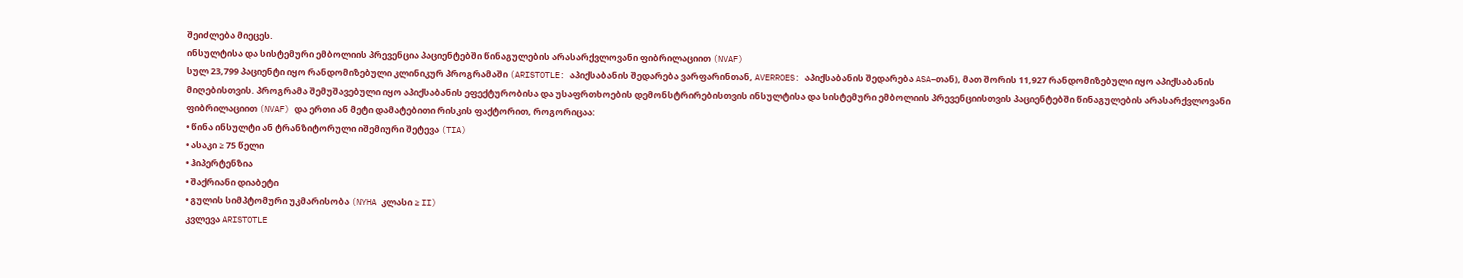შეიძლება მიეცეს.
ინსულტისა და სისტემური ემბოლიის პრევენცია პაციენტებში წინაგულების არასარქვლოვანი ფიბრილაციით (NVAF)
სულ 23,799 პაციენტი იყო რანდომიზებული კლინიკურ პროგრამაში (ARISTOTLE: აპიქსაბანის შედარება ვარფარინთან, AVERROES: აპიქსაბანის შედარება ASA–თან), მათ შორის 11,927 რანდომიზებული იყო აპიქსაბანის მიღებისთვის. პროგრამა შემუშავებული იყო აპიქსაბანის ეფექტურობისა და უსაფრთხოების დემონსტრირებისთვის ინსულტისა და სისტემური ემბოლიის პრევენციისთვის პაციენტებში წინაგულების არასარქვლოვანი ფიბრილაციით (NVAF) და ერთი ან მეტი დამატებითი რისკის ფაქტორით, როგორიცაა:
• წინა ინსულტი ან ტრანზიტორული იშემიური შეტევა (TIA)
• ასაკი ≥ 75 წელი
• ჰიპერტენზია
• შაქრიანი დიაბეტი
• გულის სიმპტომური უკმარისობა (NYHA კლასი ≥ II)
კვლევა ARISTOTLE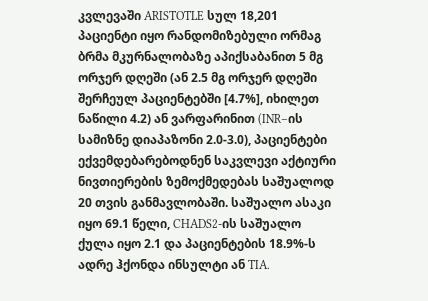კვლევაში ARISTOTLE სულ 18,201 პაციენტი იყო რანდომიზებული ორმაგ ბრმა მკურნალობაზე აპიქსაბანით 5 მგ ორჯერ დღეში (ან 2.5 მგ ორჯერ დღეში შერჩეულ პაციენტებში [4.7%], იხილეთ ნაწილი 4.2) ან ვარფარინით (INR–ის სამიზნე დიაპაზონი 2.0-3.0), პაციენტები ექვემდებარებოდნენ საკვლევი აქტიური ნივთიერების ზემოქმედებას საშუალოდ 20 თვის განმავლობაში. საშუალო ასაკი იყო 69.1 წელი, CHADS2-ის საშუალო ქულა იყო 2.1 და პაციენტების 18.9%-ს ადრე ჰქონდა ინსულტი ან TIA.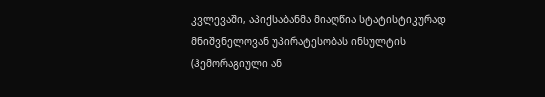კვლევაში, აპიქსაბანმა მიაღწია სტატისტიკურად მნიშვნელოვან უპირატესობას ინსულტის (ჰემორაგიული ან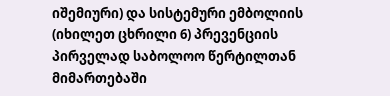იშემიური) და სისტემური ემბოლიის (იხილეთ ცხრილი 6) პრევენციის პირველად საბოლოო წერტილთან მიმართებაში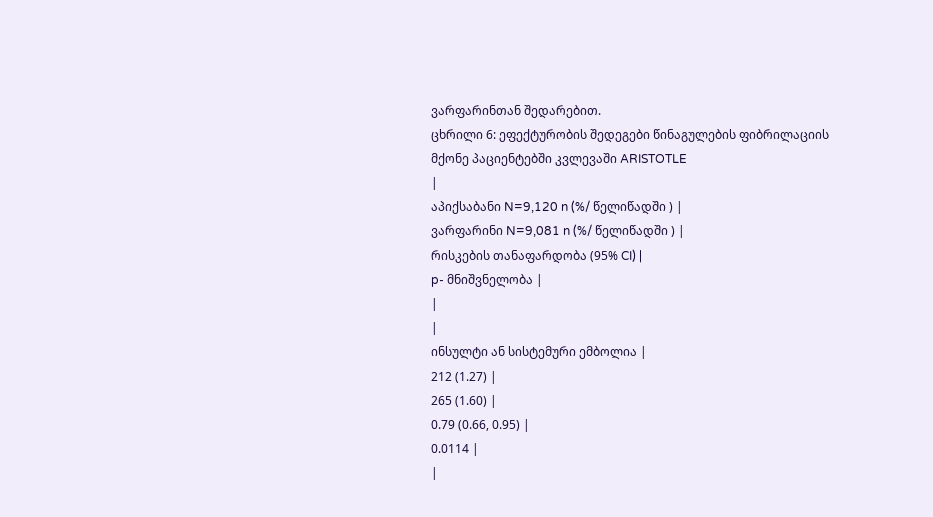ვარფარინთან შედარებით.
ცხრილი 6: ეფექტურობის შედეგები წინაგულების ფიბრილაციის მქონე პაციენტებში კვლევაში ARISTOTLE
|
აპიქსაბანი N=9,120 n (%/ წელიწადში ) |
ვარფარინი N=9,081 n (%/ წელიწადში ) |
რისკების თანაფარდობა (95% CI) |
p- მნიშვნელობა |
|
|
ინსულტი ან სისტემური ემბოლია |
212 (1.27) |
265 (1.60) |
0.79 (0.66, 0.95) |
0.0114 |
|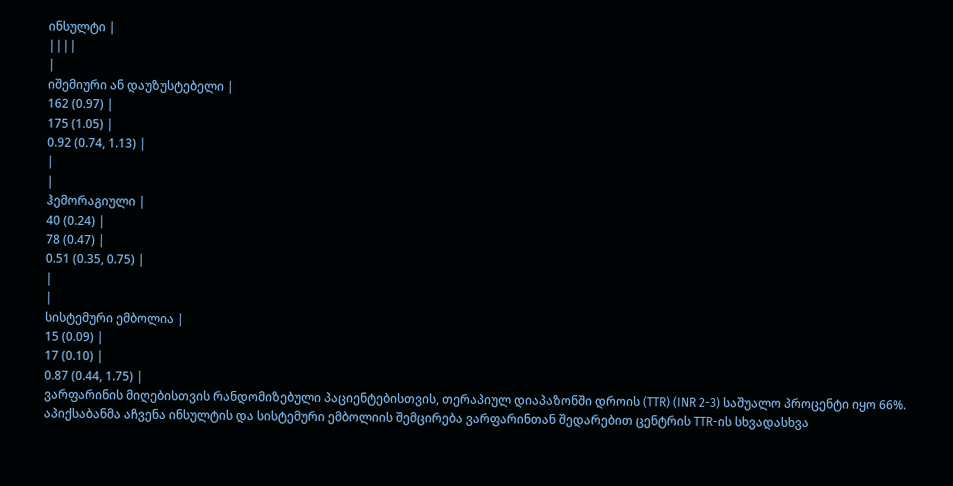ინსულტი |
||||
|
იშემიური ან დაუზუსტებელი |
162 (0.97) |
175 (1.05) |
0.92 (0.74, 1.13) |
|
|
ჰემორაგიული |
40 (0.24) |
78 (0.47) |
0.51 (0.35, 0.75) |
|
|
სისტემური ემბოლია |
15 (0.09) |
17 (0.10) |
0.87 (0.44, 1.75) |
ვარფარინის მიღებისთვის რანდომიზებული პაციენტებისთვის, თერაპიულ დიაპაზონში დროის (TTR) (INR 2-3) საშუალო პროცენტი იყო 66%.
აპიქსაბანმა აჩვენა ინსულტის და სისტემური ემბოლიის შემცირება ვარფარინთან შედარებით ცენტრის TTR-ის სხვადასხვა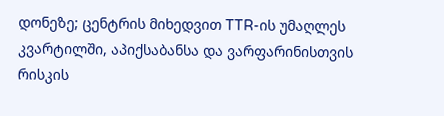დონეზე; ცენტრის მიხედვით TTR-ის უმაღლეს კვარტილში, აპიქსაბანსა და ვარფარინისთვის რისკის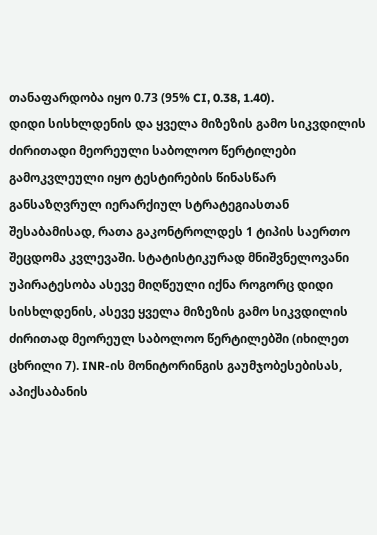თანაფარდობა იყო 0.73 (95% CI, 0.38, 1.40).
დიდი სისხლდენის და ყველა მიზეზის გამო სიკვდილის ძირითადი მეორეული საბოლოო წერტილები გამოკვლეული იყო ტესტირების წინასწარ განსაზღვრულ იერარქიულ სტრატეგიასთან შესაბამისად, რათა გაკონტროლდეს 1 ტიპის საერთო შეცდომა კვლევაში. სტატისტიკურად მნიშვნელოვანი უპირატესობა ასევე მიღწეული იქნა როგორც დიდი სისხლდენის, ასევე ყველა მიზეზის გამო სიკვდილის ძირითად მეორეულ საბოლოო წერტილებში (იხილეთ ცხრილი 7). INR-ის მონიტორინგის გაუმჯობესებისას, აპიქსაბანის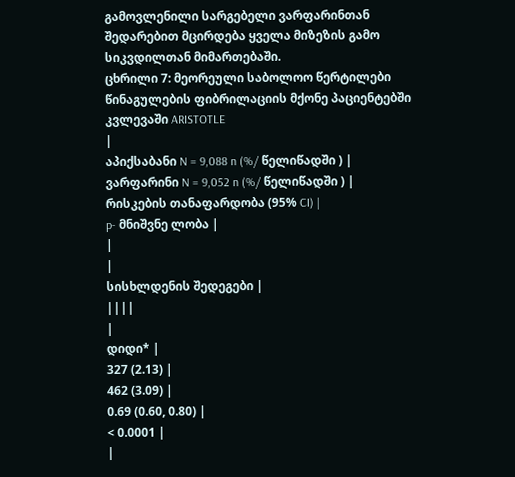გამოვლენილი სარგებელი ვარფარინთან შედარებით მცირდება ყველა მიზეზის გამო სიკვდილთან მიმართებაში.
ცხრილი 7: მეორეული საბოლოო წერტილები წინაგულების ფიბრილაციის მქონე პაციენტებში კვლევაში ARISTOTLE
|
აპიქსაბანი N = 9,088 n (%/ წელიწადში ) |
ვარფარინი N = 9,052 n (%/ წელიწადში ) |
რისკების თანაფარდობა (95% CI) |
p- მნიშვნე ლობა |
|
|
სისხლდენის შედეგები |
||||
|
დიდი* |
327 (2.13) |
462 (3.09) |
0.69 (0.60, 0.80) |
< 0.0001 |
|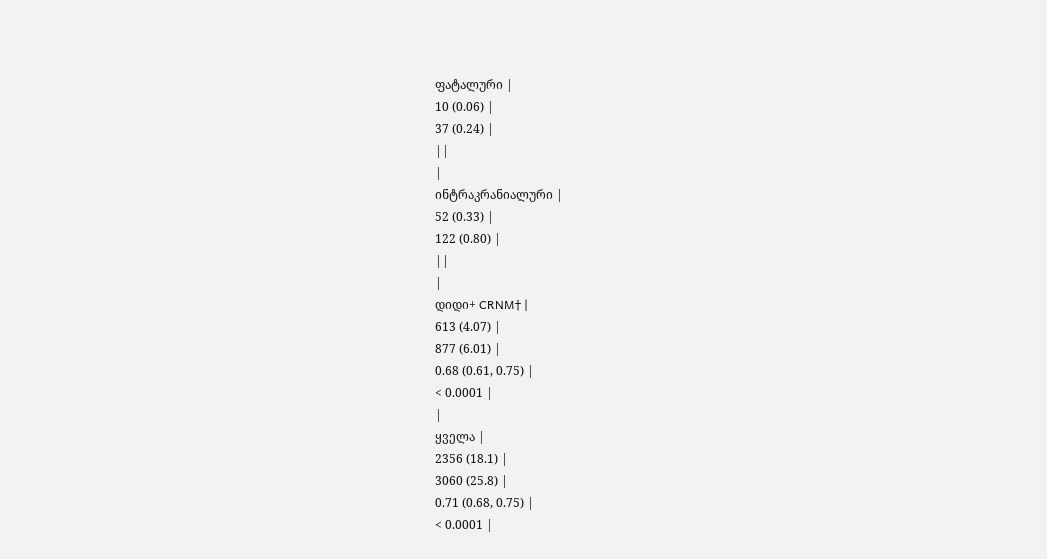ფატალური |
10 (0.06) |
37 (0.24) |
||
|
ინტრაკრანიალური |
52 (0.33) |
122 (0.80) |
||
|
დიდი+ CRNM† |
613 (4.07) |
877 (6.01) |
0.68 (0.61, 0.75) |
< 0.0001 |
|
ყველა |
2356 (18.1) |
3060 (25.8) |
0.71 (0.68, 0.75) |
< 0.0001 |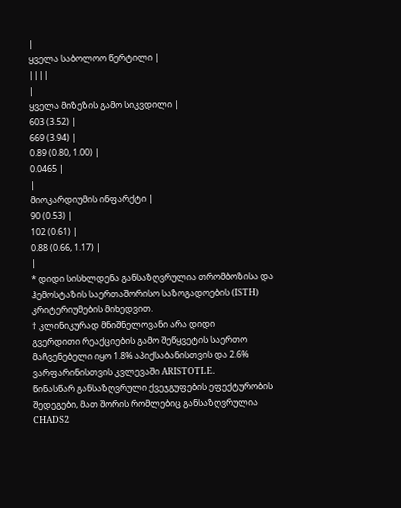|
ყველა საბოლოო წერტილი |
||||
|
ყველა მიზეზის გამო სიკვდილი |
603 (3.52) |
669 (3.94) |
0.89 (0.80, 1.00) |
0.0465 |
|
მიოკარდიუმის ინფარქტი |
90 (0.53) |
102 (0.61) |
0.88 (0.66, 1.17) |
|
* დიდი სისხლდენა განსაზღვრულია თრომბოზისა და ჰემოსტაზის საერთაშორისო საზოგადოების (ISTH) კრიტერიუმების მიხედვით.
† კლინიკურად მნიშნელოვანი არა დიდი
გვერდითი რეაქციების გამო შეწყვეტის საერთო მაჩვენებელი იყო 1.8% აპიქსაბანისთვის და 2.6% ვარფარინისთვის კვლევაში ARISTOTLE.
წინასწარ განსაზღვრული ქვეჯგუფების ეფექტურობის შედეგები, მათ შორის რომლებიც განსაზღვრულია CHADS2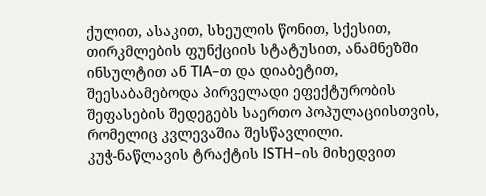ქულით, ასაკით, სხეულის წონით, სქესით, თირკმლების ფუნქციის სტატუსით, ანამნეზში ინსულტით ან TIA–თ და დიაბეტით, შეესაბამებოდა პირველადი ეფექტურობის შეფასების შედეგებს საერთო პოპულაციისთვის, რომელიც კვლევაშია შესწავლილი.
კუჭ-ნაწლავის ტრაქტის ISTH–ის მიხედვით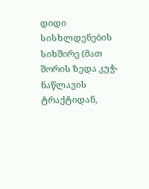დიდი სისხლდენების სიხშირე (მათ შორის ზედა კუჭ-ნაწლავის ტრაქტიდან,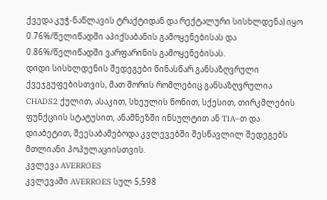ქვედა კუჭ-ნაწლავის ტრაქტიდან და რექტალური სისხლდენა) იყო 0.76%/წელიწადში აპიქსაბანის გამოყენებისას და 0.86%/წელიწადში ვარფარინის გამოყენებისას.
დიდი სისხლდენის შედეგები წინასწარ განსაზღვრული ქვეჯგუფებისთვის, მათ შორის რომლებიც განსაზღვრულია CHADS2 ქულით, ასაკით, სხეულის წონით, სქესით, თირკმლების ფუნქციის სტატუსით, ანამნეზში ინსულტით ან TIA–თ და დიაბეტით, შეესაბამებოდა კვლევებში შესწავლილ შედეგებს მთლიანი პოპულაციისთვის.
კვლევა AVERROES
კვლევაში AVERROES სულ 5,598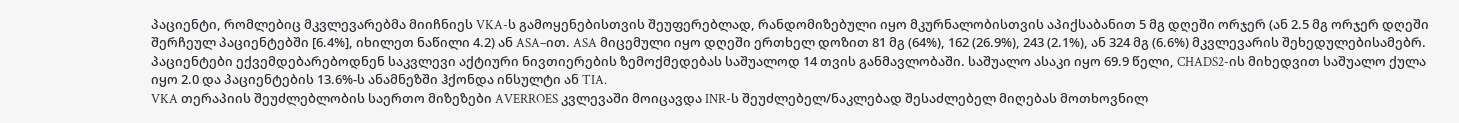პაციენტი, რომლებიც მკვლევარებმა მიიჩნიეს VKA-ს გამოყენებისთვის შეუფერებლად, რანდომიზებული იყო მკურნალობისთვის აპიქსაბანით 5 მგ დღეში ორჯერ (ან 2.5 მგ ორჯერ დღეში შერჩეულ პაციენტებში [6.4%], იხილეთ ნაწილი 4.2) ან ASA–ით. ASA მიცემული იყო დღეში ერთხელ დოზით 81 მგ (64%), 162 (26.9%), 243 (2.1%), ან 324 მგ (6.6%) მკვლევარის შეხედულებისამებრ. პაციენტები ექვემდებარებოდნენ საკვლევი აქტიური ნივთიერების ზემოქმედებას საშუალოდ 14 თვის განმავლობაში. საშუალო ასაკი იყო 69.9 წელი, CHADS2-ის მიხედვით საშუალო ქულა იყო 2.0 და პაციენტების 13.6%-ს ანამნეზში ჰქონდა ინსულტი ან TIA.
VKA თერაპიის შეუძლებლობის საერთო მიზეზები AVERROES კვლევაში მოიცავდა INR-ს შეუძლებელ/ნაკლებად შესაძლებელ მიღებას მოთხოვნილ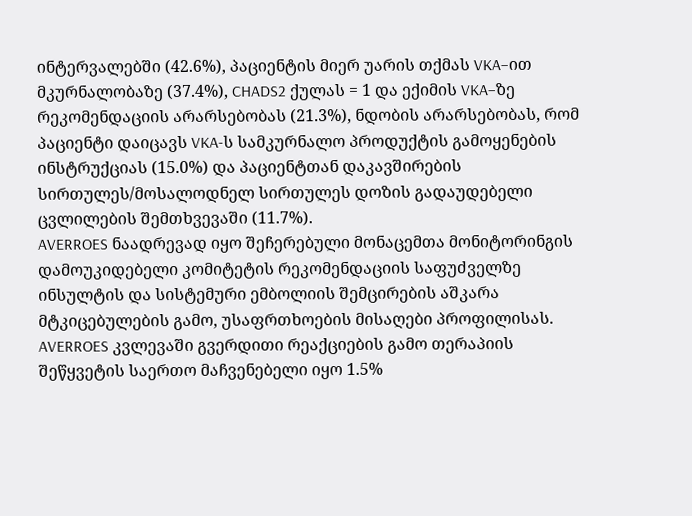ინტერვალებში (42.6%), პაციენტის მიერ უარის თქმას VKA–ით მკურნალობაზე (37.4%), CHADS2 ქულას = 1 და ექიმის VKA–ზე რეკომენდაციის არარსებობას (21.3%), ნდობის არარსებობას, რომ პაციენტი დაიცავს VKA-ს სამკურნალო პროდუქტის გამოყენების ინსტრუქციას (15.0%) და პაციენტთან დაკავშირების სირთულეს/მოსალოდნელ სირთულეს დოზის გადაუდებელი ცვლილების შემთხვევაში (11.7%).
AVERROES ნაადრევად იყო შეჩერებული მონაცემთა მონიტორინგის დამოუკიდებელი კომიტეტის რეკომენდაციის საფუძველზე ინსულტის და სისტემური ემბოლიის შემცირების აშკარა მტკიცებულების გამო, უსაფრთხოების მისაღები პროფილისას.
AVERROES კვლევაში გვერდითი რეაქციების გამო თერაპიის შეწყვეტის საერთო მაჩვენებელი იყო 1.5%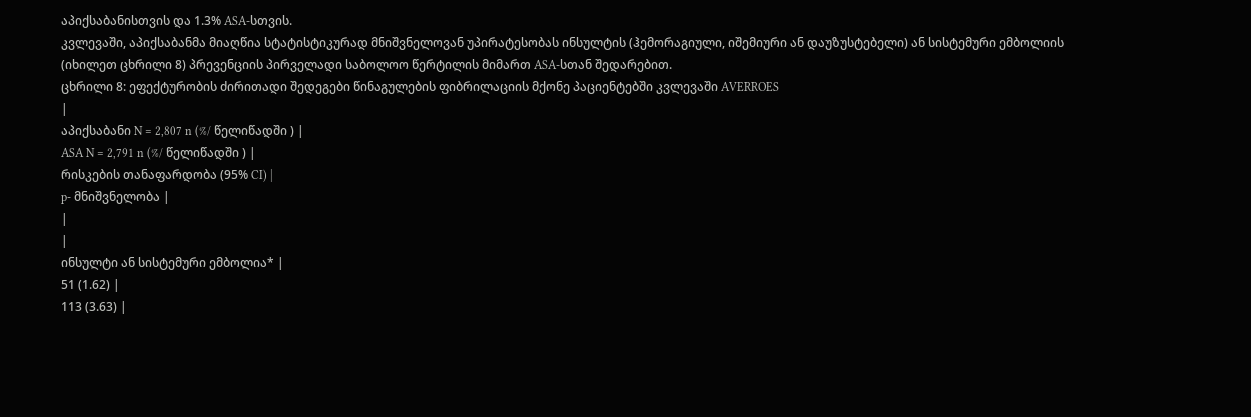აპიქსაბანისთვის და 1.3% ASA-სთვის.
კვლევაში, აპიქსაბანმა მიაღწია სტატისტიკურად მნიშვნელოვან უპირატესობას ინსულტის (ჰემორაგიული, იშემიური ან დაუზუსტებელი) ან სისტემური ემბოლიის (იხილეთ ცხრილი 8) პრევენციის პირველადი საბოლოო წერტილის მიმართ ASA-სთან შედარებით.
ცხრილი 8: ეფექტურობის ძირითადი შედეგები წინაგულების ფიბრილაციის მქონე პაციენტებში კვლევაში AVERROES
|
აპიქსაბანი N = 2,807 n (%/ წელიწადში ) |
ASA N = 2,791 n (%/ წელიწადში ) |
რისკების თანაფარდობა (95% CI) |
p- მნიშვნელობა |
|
|
ინსულტი ან სისტემური ემბოლია* |
51 (1.62) |
113 (3.63) |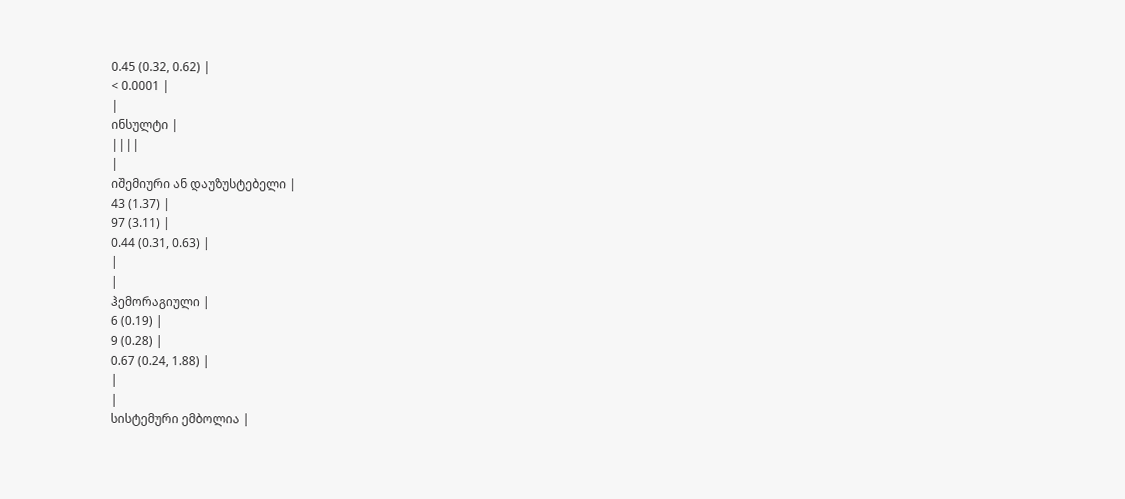0.45 (0.32, 0.62) |
< 0.0001 |
|
ინსულტი |
||||
|
იშემიური ან დაუზუსტებელი |
43 (1.37) |
97 (3.11) |
0.44 (0.31, 0.63) |
|
|
ჰემორაგიული |
6 (0.19) |
9 (0.28) |
0.67 (0.24, 1.88) |
|
|
სისტემური ემბოლია |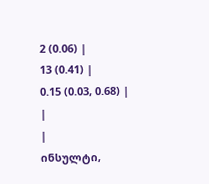2 (0.06) |
13 (0.41) |
0.15 (0.03, 0.68) |
|
|
ინსულტი,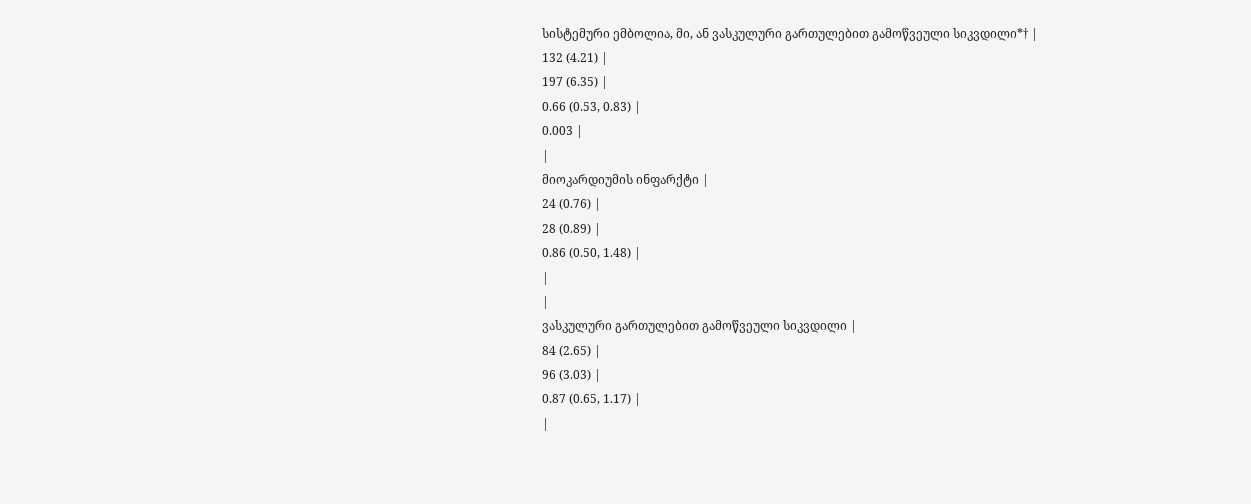სისტემური ემბოლია, მი, ან ვასკულური გართულებით გამოწვეული სიკვდილი*† |
132 (4.21) |
197 (6.35) |
0.66 (0.53, 0.83) |
0.003 |
|
მიოკარდიუმის ინფარქტი |
24 (0.76) |
28 (0.89) |
0.86 (0.50, 1.48) |
|
|
ვასკულური გართულებით გამოწვეული სიკვდილი |
84 (2.65) |
96 (3.03) |
0.87 (0.65, 1.17) |
|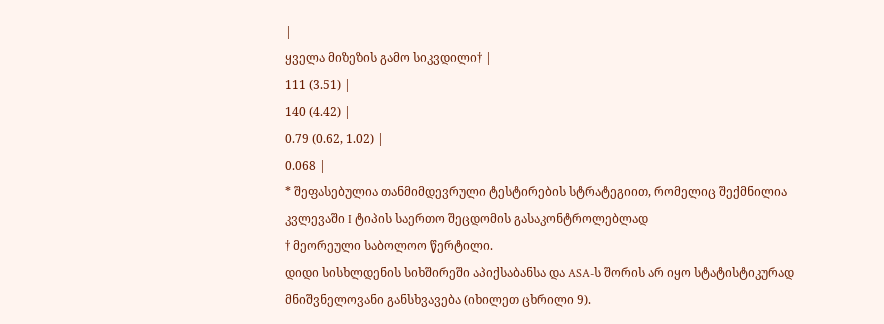|
ყველა მიზეზის გამო სიკვდილი† |
111 (3.51) |
140 (4.42) |
0.79 (0.62, 1.02) |
0.068 |
* შეფასებულია თანმიმდევრული ტესტირების სტრატეგიით, რომელიც შექმნილია კვლევაში I ტიპის საერთო შეცდომის გასაკონტროლებლად
† მეორეული საბოლოო წერტილი.
დიდი სისხლდენის სიხშირეში აპიქსაბანსა და ASA-ს შორის არ იყო სტატისტიკურად მნიშვნელოვანი განსხვავება (იხილეთ ცხრილი 9).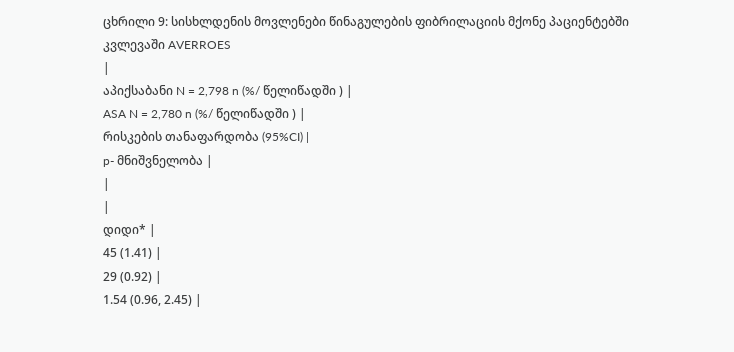ცხრილი 9: სისხლდენის მოვლენები წინაგულების ფიბრილაციის მქონე პაციენტებში კვლევაში AVERROES
|
აპიქსაბანი N = 2,798 n (%/ წელიწადში ) |
ASA N = 2,780 n (%/ წელიწადში ) |
რისკების თანაფარდობა (95%CI) |
p- მნიშვნელობა |
|
|
დიდი* |
45 (1.41) |
29 (0.92) |
1.54 (0.96, 2.45) |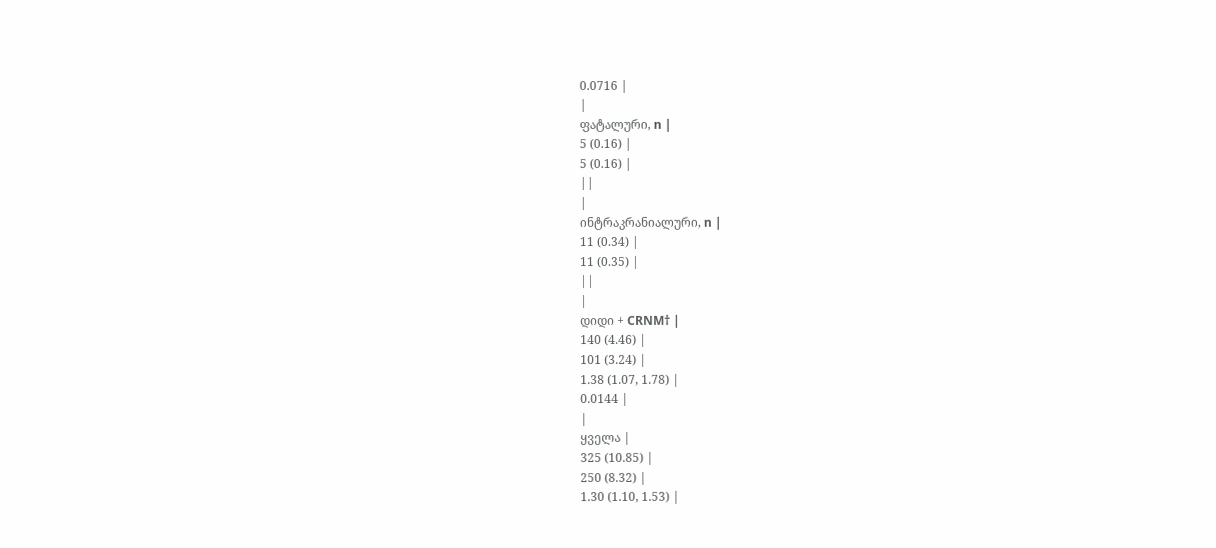0.0716 |
|
ფატალური, n |
5 (0.16) |
5 (0.16) |
||
|
ინტრაკრანიალური, n |
11 (0.34) |
11 (0.35) |
||
|
დიდი + CRNM† |
140 (4.46) |
101 (3.24) |
1.38 (1.07, 1.78) |
0.0144 |
|
ყველა |
325 (10.85) |
250 (8.32) |
1.30 (1.10, 1.53) |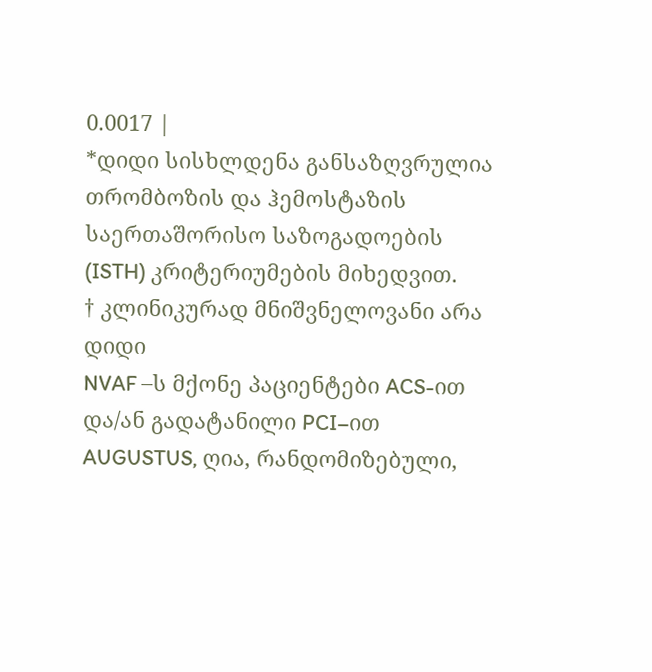0.0017 |
*დიდი სისხლდენა განსაზღვრულია თრომბოზის და ჰემოსტაზის საერთაშორისო საზოგადოების (ISTH) კრიტერიუმების მიხედვით.
† კლინიკურად მნიშვნელოვანი არა დიდი
NVAF –ს მქონე პაციენტები ACS-ით და/ან გადატანილი PCI–ით
AUGUSTUS, ღია, რანდომიზებული,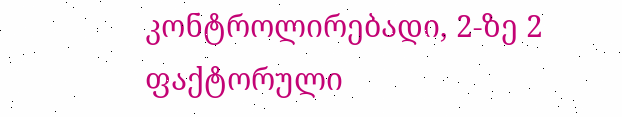კონტროლირებადი, 2-ზე 2 ფაქტორული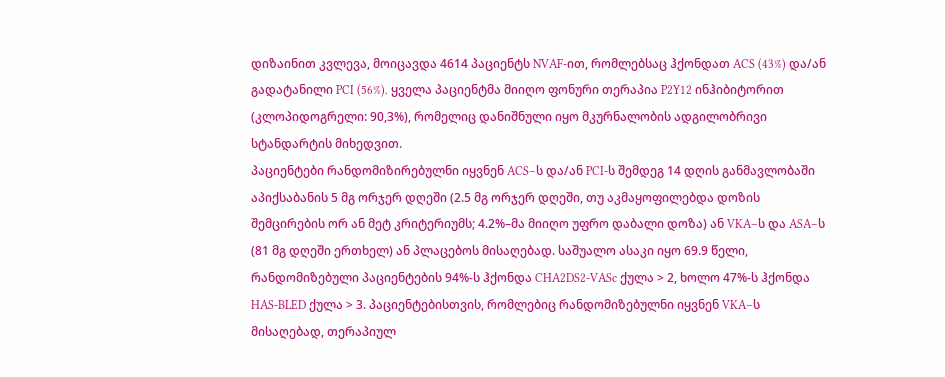დიზაინით კვლევა, მოიცავდა 4614 პაციენტს NVAF-ით, რომლებსაც ჰქონდათ ACS (43%) და/ან გადატანილი PCI (56%). ყველა პაციენტმა მიიღო ფონური თერაპია P2Y12 ინჰიბიტორით (კლოპიდოგრელი: 90,3%), რომელიც დანიშნული იყო მკურნალობის ადგილობრივი სტანდარტის მიხედვით.
პაციენტები რანდომიზირებულნი იყვნენ ACS–ს და/ან PCI-ს შემდეგ 14 დღის განმავლობაში აპიქსაბანის 5 მგ ორჯერ დღეში (2.5 მგ ორჯერ დღეში, თუ აკმაყოფილებდა დოზის შემცირების ორ ან მეტ კრიტერიუმს; 4.2%–მა მიიღო უფრო დაბალი დოზა) ან VKA–ს და ASA–ს (81 მგ დღეში ერთხელ) ან პლაცებოს მისაღებად. საშუალო ასაკი იყო 69.9 წელი, რანდომიზებული პაციენტების 94%-ს ჰქონდა CHA2DS2-VASc ქულა > 2, ხოლო 47%-ს ჰქონდა HAS-BLED ქულა > 3. პაციენტებისთვის, რომლებიც რანდომიზებულნი იყვნენ VKA–ს მისაღებად, თერაპიულ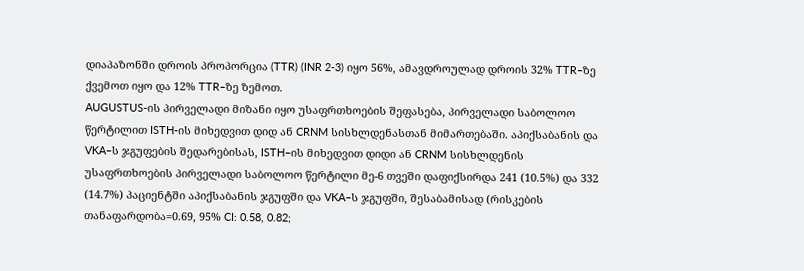დიაპაზონში დროის პროპორცია (TTR) (INR 2-3) იყო 56%, ამავდროულად დროის 32% TTR–ზე ქვემოთ იყო და 12% TTR–ზე ზემოთ.
AUGUSTUS-ის პირველადი მიზანი იყო უსაფრთხოების შეფასება, პირველადი საბოლოო წერტილით ISTH-ის მიხედვით დიდ ან CRNM სისხლდენასთან მიმართებაში. აპიქსაბანის და VKA–ს ჯგუფების შედარებისას, ISTH–ის მიხედვით დიდი ან CRNM სისხლდენის უსაფრთხოების პირველადი საბოლოო წერტილი მე-6 თვეში დაფიქსირდა 241 (10.5%) და 332 (14.7%) პაციენტში აპიქსაბანის ჯგუფში და VKA–ს ჯგუფში, შესაბამისად (რისკების თანაფარდობა=0.69, 95% CI: 0.58, 0.82;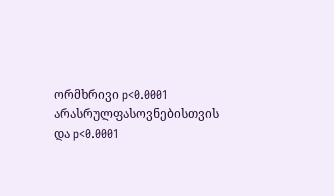ორმხრივი p<0.0001 არასრულფასოვნებისთვის და p<0.0001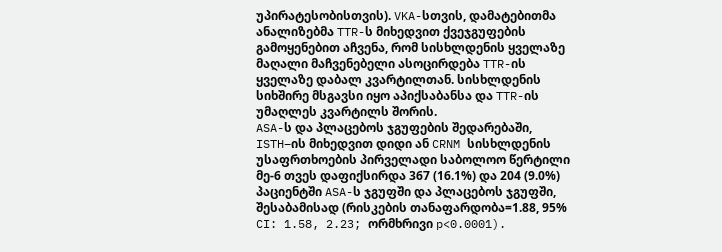უპირატესობისთვის). VKA-სთვის, დამატებითმა ანალიზებმა TTR-ს მიხედვით ქვეჯგუფების გამოყენებით აჩვენა, რომ სისხლდენის ყველაზე მაღალი მაჩვენებელი ასოცირდება TTR-ის ყველაზე დაბალ კვარტილთან. სისხლდენის სიხშირე მსგავსი იყო აპიქსაბანსა და TTR-ის უმაღლეს კვარტილს შორის.
ASA-ს და პლაცებოს ჯგუფების შედარებაში, ISTH–ის მიხედვით დიდი ან CRNM სისხლდენის უსაფრთხოების პირველადი საბოლოო წერტილი მე-6 თვეს დაფიქსირდა 367 (16.1%) და 204 (9.0%) პაციენტში ASA-ს ჯგუფში და პლაცებოს ჯგუფში, შესაბამისად (რისკების თანაფარდობა=1.88, 95% CI: 1.58, 2.23; ორმხრივი p<0.0001).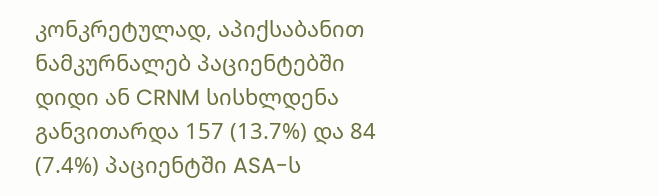კონკრეტულად, აპიქსაბანით ნამკურნალებ პაციენტებში დიდი ან CRNM სისხლდენა განვითარდა 157 (13.7%) და 84 (7.4%) პაციენტში ASA-ს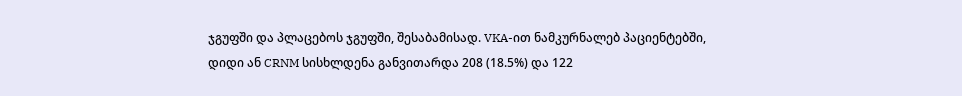ჯგუფში და პლაცებოს ჯგუფში, შესაბამისად. VKA-ით ნამკურნალებ პაციენტებში, დიდი ან CRNM სისხლდენა განვითარდა 208 (18.5%) და 122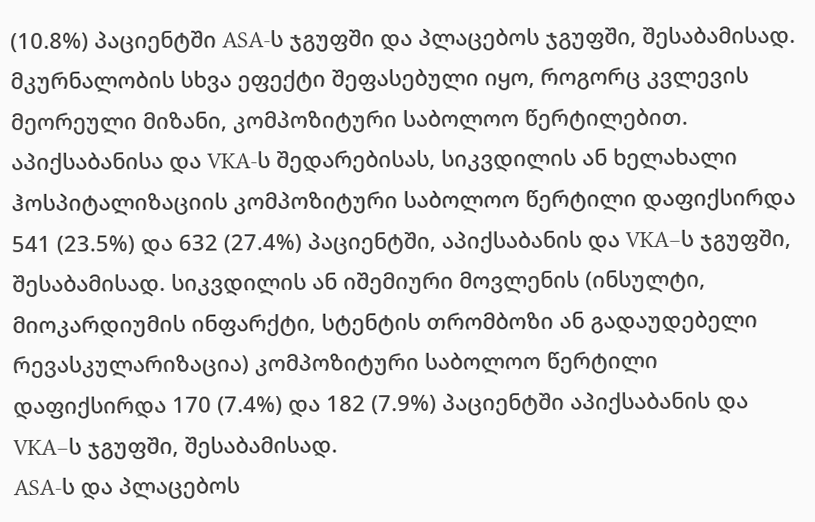(10.8%) პაციენტში ASA-ს ჯგუფში და პლაცებოს ჯგუფში, შესაბამისად.
მკურნალობის სხვა ეფექტი შეფასებული იყო, როგორც კვლევის მეორეული მიზანი, კომპოზიტური საბოლოო წერტილებით.
აპიქსაბანისა და VKA-ს შედარებისას, სიკვდილის ან ხელახალი ჰოსპიტალიზაციის კომპოზიტური საბოლოო წერტილი დაფიქსირდა 541 (23.5%) და 632 (27.4%) პაციენტში, აპიქსაბანის და VKA–ს ჯგუფში, შესაბამისად. სიკვდილის ან იშემიური მოვლენის (ინსულტი, მიოკარდიუმის ინფარქტი, სტენტის თრომბოზი ან გადაუდებელი რევასკულარიზაცია) კომპოზიტური საბოლოო წერტილი დაფიქსირდა 170 (7.4%) და 182 (7.9%) პაციენტში აპიქსაბანის და VKA–ს ჯგუფში, შესაბამისად.
ASA-ს და პლაცებოს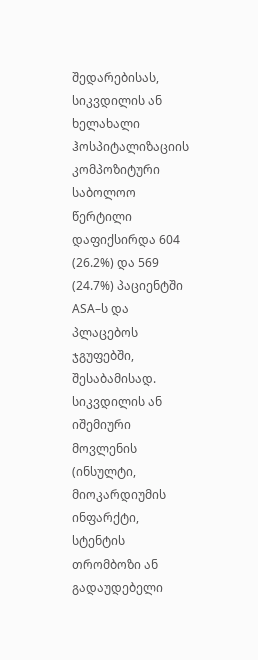შედარებისას, სიკვდილის ან ხელახალი ჰოსპიტალიზაციის კომპოზიტური საბოლოო წერტილი დაფიქსირდა 604 (26.2%) და 569 (24.7%) პაციენტში ASA–ს და პლაცებოს ჯგუფებში, შესაბამისად. სიკვდილის ან იშემიური მოვლენის (ინსულტი, მიოკარდიუმის ინფარქტი, სტენტის თრომბოზი ან გადაუდებელი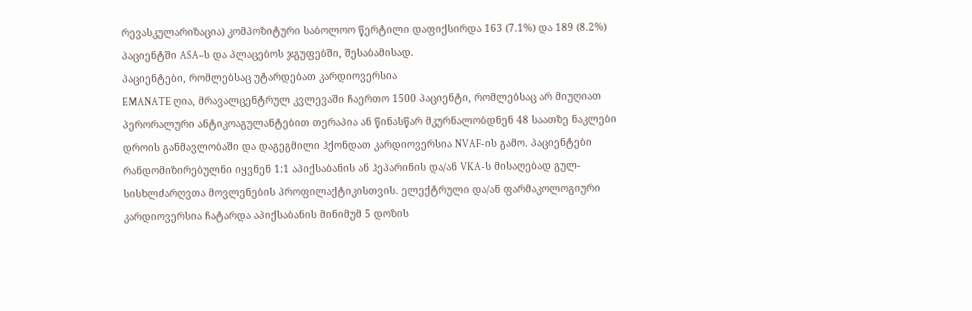რევასკულარიზაცია) კომპოზიტური საბოლოო წერტილი დაფიქსირდა 163 (7.1%) და 189 (8.2%) პაციენტში ASA–ს და პლაცებოს ჯგუფებში, შესაბამისად.
პაციენტები, რომლებსაც უტარდებათ კარდიოვერსია
EMANATE ღია, მრავალცენტრულ კვლევაში ჩაერთო 1500 პაციენტი, რომლებსაც არ მიუღიათ პერორალური ანტიკოაგულანტებით თერაპია ან წინასწარ მკურნალობდნენ 48 საათზე ნაკლები დროის განმავლობაში და დაგეგმილი ჰქონდათ კარდიოვერსია NVAF-ის გამო. პაციენტები რანდომიზირებულნი იყვნენ 1:1 აპიქსაბანის ან ჰეპარინის და/ან VKA-ს მისაღებად გულ-სისხლძარღვთა მოვლენების პროფილაქტიკისთვის. ელექტრული და/ან ფარმაკოლოგიური კარდიოვერსია ჩატარდა აპიქსაბანის მინიმუმ 5 დოზის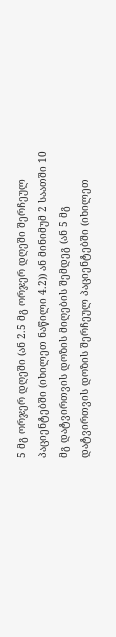5 მგ ორჯერ დღეში (ან 2.5 მგ ორჯერ დღეში შერჩეულ პაციენტებში (იხილეთ ნაწილი 4.2)) ან მინიმუმ 2 საათში 10 მგ დატვირთვის დოზის მიღების შემდეგ (ან 5 მგ დატვირთვის დოზის შერჩეულ პაციენტებში (იხილეთ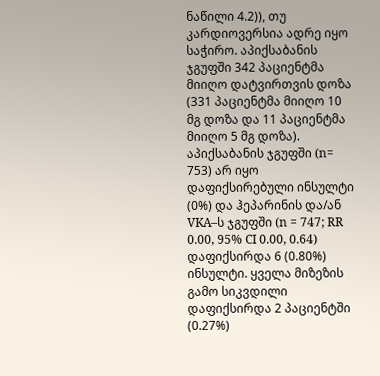ნაწილი 4.2)), თუ კარდიოვერსია ადრე იყო საჭირო. აპიქსაბანის ჯგუფში 342 პაციენტმა მიიღო დატვირთვის დოზა (331 პაციენტმა მიიღო 10 მგ დოზა და 11 პაციენტმა მიიღო 5 მგ დოზა).
აპიქსაბანის ჯგუფში (n= 753) არ იყო დაფიქსირებული ინსულტი (0%) და ჰეპარინის და/ან VKA–ს ჯგუფში (n = 747; RR 0.00, 95% CI 0.00, 0.64) დაფიქსირდა 6 (0.80%) ინსულტი. ყველა მიზეზის გამო სიკვდილი დაფიქსირდა 2 პაციენტში (0.27%)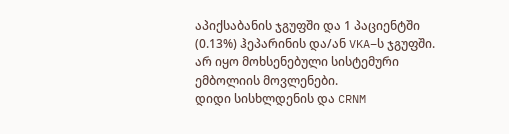აპიქსაბანის ჯგუფში და 1 პაციენტში (0.13%) ჰეპარინის და/ან VKA–ს ჯგუფში. არ იყო მოხსენებული სისტემური ემბოლიის მოვლენები.
დიდი სისხლდენის და CRNM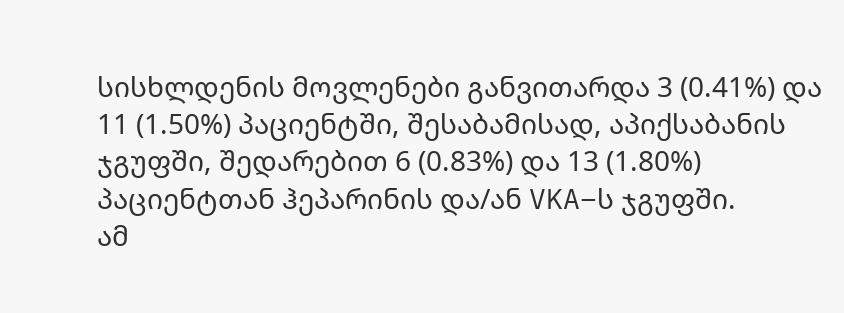სისხლდენის მოვლენები განვითარდა 3 (0.41%) და 11 (1.50%) პაციენტში, შესაბამისად, აპიქსაბანის ჯგუფში, შედარებით 6 (0.83%) და 13 (1.80%) პაციენტთან ჰეპარინის და/ან VKA–ს ჯგუფში.
ამ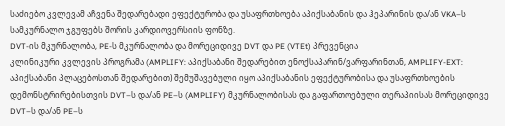საძიებო კვლევამ აჩვენა შედარებადი ეფექტურობა და უსაფრთხოება აპიქსაბანის და ჰეპარინის და/ან VKA–ს სამკურნალო ჯგუფებს შორის კარდიოვერსიის ფონზე.
DVT-ის მკურნალობა, PE-ს მკურნალობა და მორეციდივე DVT და PE (VTEt) პრევენცია
კლინიკური კვლევის პროგრამა (AMPLIFY: აპიქსაბანი შედარებით ენოქსაპარინ/ვარფარინთან, AMPLIFY-EXT: აპიქსაბანი პლაცებოსთან შედარებით) შემუშავებული იყო აპიქსაბანის ეფექტურობისა და უსაფრთხოების დემონსტრირებისთვის DVT–ს და/ან PE–ს (AMPLIFY) მკურნალობისას და გაფართოებული თერაპიისას მორეციდივე DVT–ს და/ან PE–ს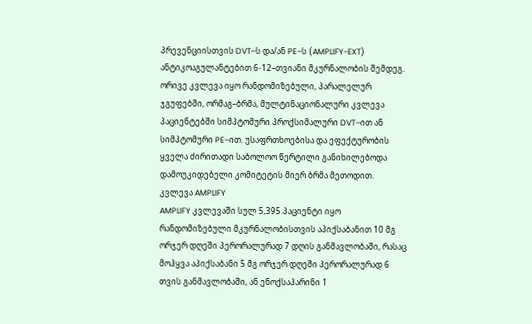პრევენციისთვის DVT–ს და/ან PE–ს (AMPLIFY-EXT) ანტიკოაგულანტებით 6-12–თვიანი მკურნალობის შემდეგ. ორივე კვლევა იყო რანდომიზებული, პარალელურ ჯგუფებში, ორმაგ–ბრმა, მულტინაციონალური კვლევა პაციენტებში სიმპტომური პროქსიმალური DVT–ით ან სიმპტომური PE–ით. უსაფრთხოებისა და ეფექტურობის ყველა ძირითადი საბოლოო წერტილი განიხილებოდა დამოუკიდებელი კომიტეტის მიერ ბრმა მეთოდით.
კვლევა AMPLIFY
AMPLIFY კვლევაში სულ 5,395 პაციენტი იყო რანდომიზებული მკურნალობისთვის აპიქსაბანით 10 მგ ორჯერ დღეში პერორალურად 7 დღის განმავლობაში, რასაც მოჰყვა აპიქსაბანი 5 მგ ორჯერ დღეში პერორალურად 6 თვის განმავლობაში, ან ენოქსაპარინი 1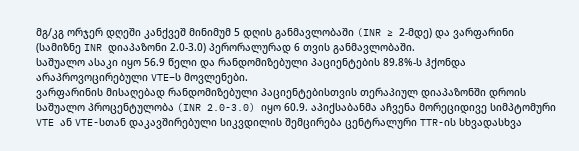მგ/კგ ორჯერ დღეში კანქვეშ მინიმუმ 5 დღის განმავლობაში (INR ≥ 2-მდე) და ვარფარინი (სამიზნე INR დიაპაზონი 2.0-3.0) პერორალურად 6 თვის განმავლობაში.
საშუალო ასაკი იყო 56.9 წელი და რანდომიზებული პაციენტების 89.8%-ს ჰქონდა არაპროვოცირებული VTE–ს მოვლენები.
ვარფარინის მისაღებად რანდომიზებული პაციენტებისთვის თერაპიულ დიაპაზონში დროის საშუალო პროცენტულობა (INR 2.0-3.0) იყო 60.9. აპიქსაბანმა აჩვენა მორეციდივე სიმპტომური VTE ან VTE-სთან დაკავშირებული სიკვდილის შემცირება ცენტრალური TTR-ის სხვადასხვა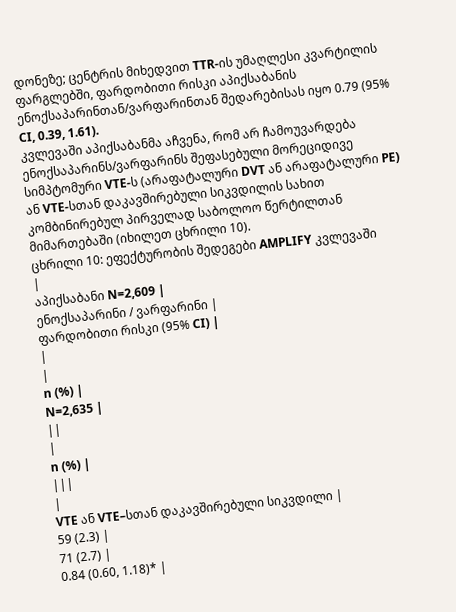დონეზე; ცენტრის მიხედვით TTR-ის უმაღლესი კვარტილის ფარგლებში, ფარდობითი რისკი აპიქსაბანის ენოქსაპარინთან/ვარფარინთან შედარებისას იყო 0.79 (95% CI, 0.39, 1.61).
კვლევაში აპიქსაბანმა აჩვენა, რომ არ ჩამოუვარდება ენოქსაპარინს/ვარფარინს შეფასებული მორეციდივე სიმპტომური VTE-ს (არაფატალური DVT ან არაფატალური PE) ან VTE-სთან დაკავშირებული სიკვდილის სახით კომბინირებულ პირველად საბოლოო წერტილთან მიმართებაში (იხილეთ ცხრილი 10).
ცხრილი 10: ეფექტურობის შედეგები AMPLIFY კვლევაში
|
აპიქსაბანი N=2,609 |
ენოქსაპარინი / ვარფარინი |
ფარდობითი რისკი (95% CI) |
|
|
n (%) |
N=2,635 |
||
|
n (%) |
|||
|
VTE ან VTE–სთან დაკავშირებული სიკვდილი |
59 (2.3) |
71 (2.7) |
0.84 (0.60, 1.18)* |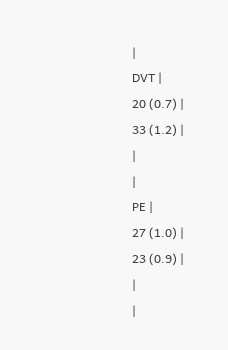|
DVT |
20 (0.7) |
33 (1.2) |
|
|
PE |
27 (1.0) |
23 (0.9) |
|
|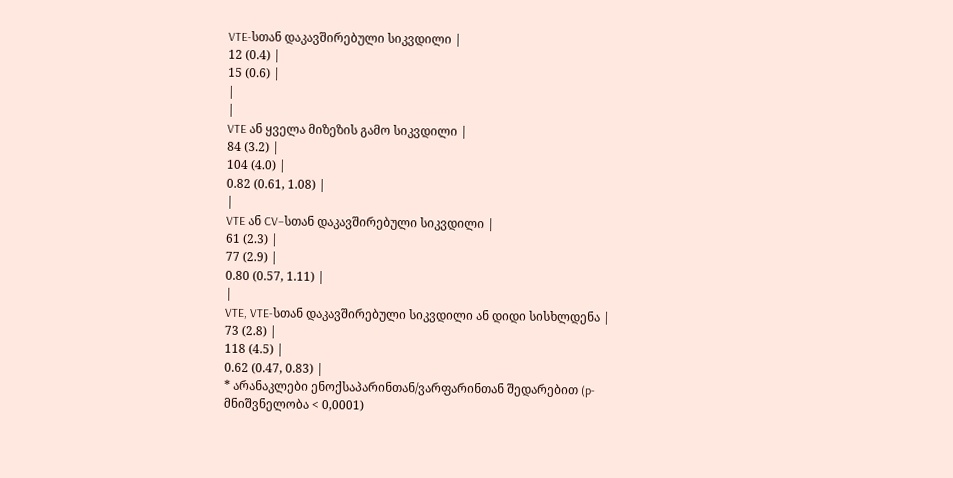VTE-სთან დაკავშირებული სიკვდილი |
12 (0.4) |
15 (0.6) |
|
|
VTE ან ყველა მიზეზის გამო სიკვდილი |
84 (3.2) |
104 (4.0) |
0.82 (0.61, 1.08) |
|
VTE ან CV–სთან დაკავშირებული სიკვდილი |
61 (2.3) |
77 (2.9) |
0.80 (0.57, 1.11) |
|
VTE, VTE-სთან დაკავშირებული სიკვდილი ან დიდი სისხლდენა |
73 (2.8) |
118 (4.5) |
0.62 (0.47, 0.83) |
* არანაკლები ენოქსაპარინთან/ვარფარინთან შედარებით (p-მნიშვნელობა < 0,0001)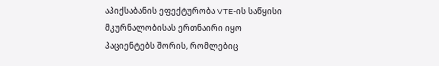აპიქსაბანის ეფექტურობა VTE-ის საწყისი მკურნალობისას ერთნაირი იყო პაციენტებს შორის, რომლებიც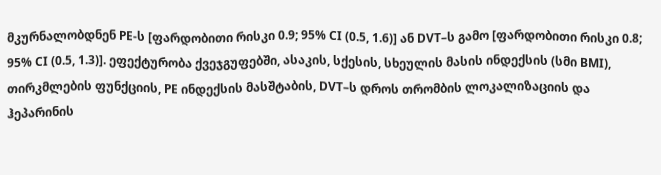მკურნალობდნენ PE-ს [ფარდობითი რისკი 0.9; 95% CI (0.5, 1.6)] ან DVT–ს გამო [ფარდობითი რისკი 0.8; 95% CI (0.5, 1.3)]. ეფექტურობა ქვეჯგუფებში, ასაკის, სქესის, სხეულის მასის ინდექსის (სმი BMI), თირკმლების ფუნქციის, PE ინდექსის მასშტაბის, DVT–ს დროს თრომბის ლოკალიზაციის და ჰეპარინის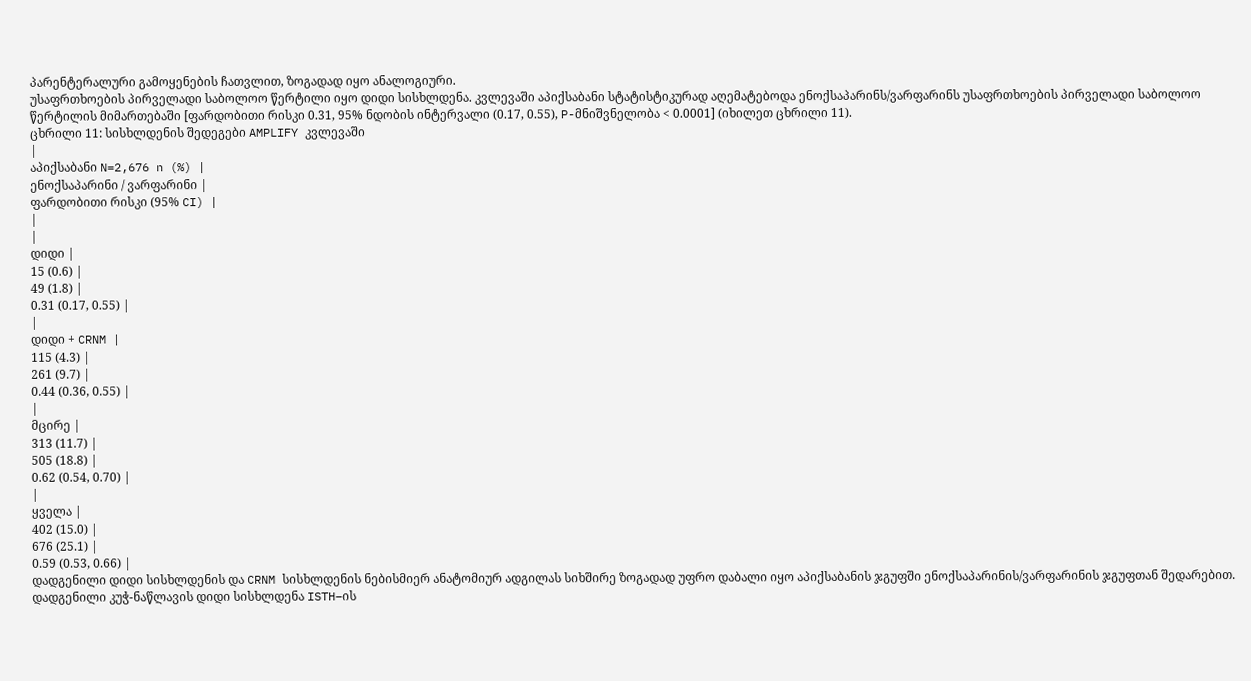პარენტერალური გამოყენების ჩათვლით, ზოგადად იყო ანალოგიური.
უსაფრთხოების პირველადი საბოლოო წერტილი იყო დიდი სისხლდენა. კვლევაში აპიქსაბანი სტატისტიკურად აღემატებოდა ენოქსაპარინს/ვარფარინს უსაფრთხოების პირველადი საბოლოო წერტილის მიმართებაში [ფარდობითი რისკი 0.31, 95% ნდობის ინტერვალი (0.17, 0.55), P-მნიშვნელობა < 0.0001] (იხილეთ ცხრილი 11).
ცხრილი 11: სისხლდენის შედეგები AMPLIFY კვლევაში
|
აპიქსაბანი N=2,676 n (%) |
ენოქსაპარინი / ვარფარინი |
ფარდობითი რისკი (95% CI) |
|
|
დიდი |
15 (0.6) |
49 (1.8) |
0.31 (0.17, 0.55) |
|
დიდი + CRNM |
115 (4.3) |
261 (9.7) |
0.44 (0.36, 0.55) |
|
მცირე |
313 (11.7) |
505 (18.8) |
0.62 (0.54, 0.70) |
|
ყველა |
402 (15.0) |
676 (25.1) |
0.59 (0.53, 0.66) |
დადგენილი დიდი სისხლდენის და CRNM სისხლდენის ნებისმიერ ანატომიურ ადგილას სიხშირე ზოგადად უფრო დაბალი იყო აპიქსაბანის ჯგუფში ენოქსაპარინის/ვარფარინის ჯგუფთან შედარებით. დადგენილი კუჭ-ნაწლავის დიდი სისხლდენა ISTH–ის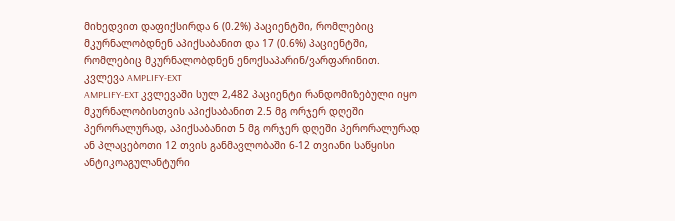მიხედვით დაფიქსირდა 6 (0.2%) პაციენტში, რომლებიც მკურნალობდნენ აპიქსაბანით და 17 (0.6%) პაციენტში, რომლებიც მკურნალობდნენ ენოქსაპარინ/ვარფარინით.
კვლევა AMPLIFY-EXT
AMPLIFY-EXT კვლევაში სულ 2,482 პაციენტი რანდომიზებული იყო მკურნალობისთვის აპიქსაბანით 2.5 მგ ორჯერ დღეში პერორალურად, აპიქსაბანით 5 მგ ორჯერ დღეში პერორალურად ან პლაცებოთი 12 თვის განმავლობაში 6-12 თვიანი საწყისი ანტიკოაგულანტური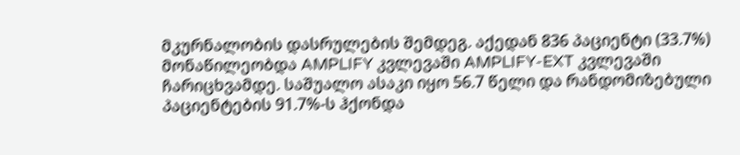მკურნალობის დასრულების შემდეგ. აქედან 836 პაციენტი (33.7%) მონაწილეობდა AMPLIFY კვლევაში AMPLIFY-EXT კვლევაში ჩარიცხვამდე. საშუალო ასაკი იყო 56.7 წელი და რანდომიზებული პაციენტების 91.7%-ს ჰქონდა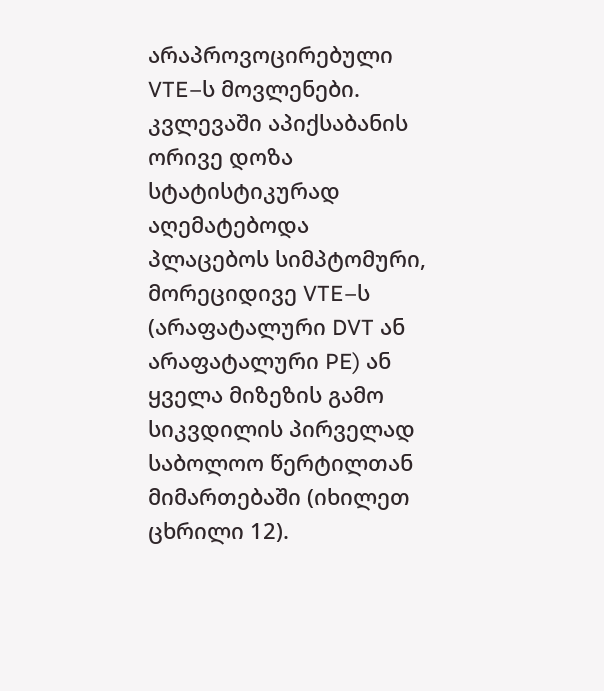არაპროვოცირებული VTE–ს მოვლენები.
კვლევაში აპიქსაბანის ორივე დოზა სტატისტიკურად აღემატებოდა პლაცებოს სიმპტომური, მორეციდივე VTE–ს (არაფატალური DVT ან არაფატალური PE) ან ყველა მიზეზის გამო სიკვდილის პირველად საბოლოო წერტილთან მიმართებაში (იხილეთ ცხრილი 12).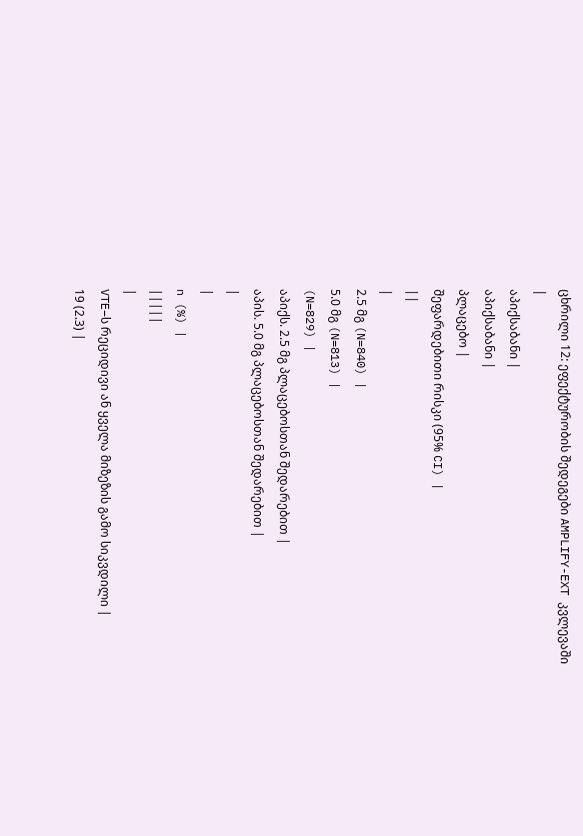ცხრილი 12: ეფექტურობის შედეგები AMPLIFY-EXT კვლევაში
|
აპიქსაბანი |
აპიქსაბანი |
პლაცებო |
შეფარდებითი რისკი (95% CI) |
||
|
2.5 მგ (N=840) |
5.0 მგ (N=813) |
(N=829) |
აპიქს. 2.5 მგ პლაცებოსთან შედარებით |
აპის. 5.0 მგ პლაცებოსთან შედარებით |
|
|
n (%) |
|||||
|
VTE–ს რეციდივი ან ყველა მიზეზის გამო სიკვდილი |
19 (2.3) |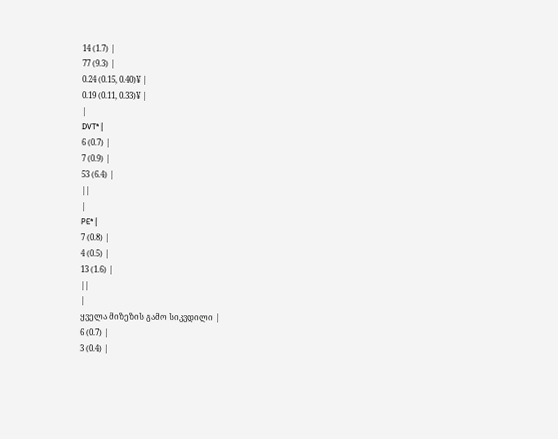14 (1.7) |
77 (9.3) |
0.24 (0.15, 0.40)¥ |
0.19 (0.11, 0.33)¥ |
|
DVT* |
6 (0.7) |
7 (0.9) |
53 (6.4) |
||
|
PE* |
7 (0.8) |
4 (0.5) |
13 (1.6) |
||
|
ყველა მიზეზის გამო სიკვდილი |
6 (0.7) |
3 (0.4) |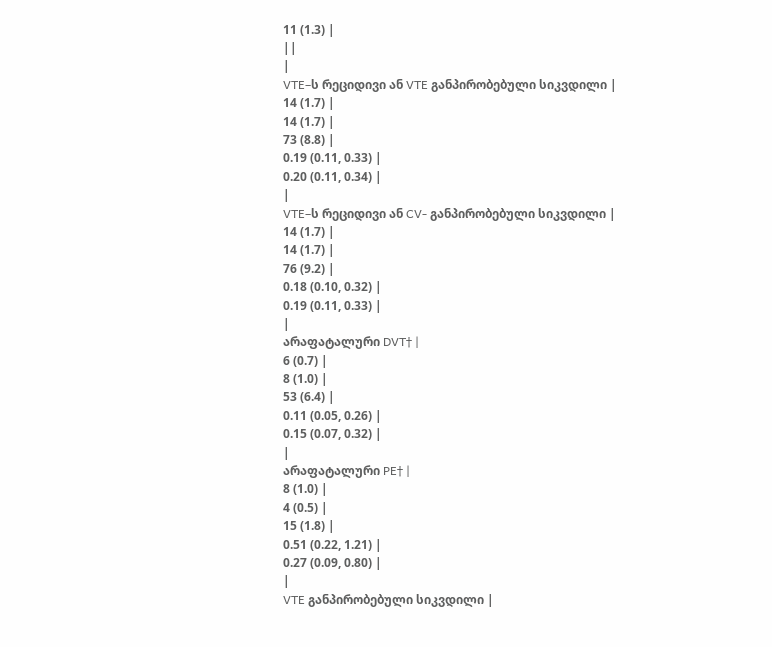11 (1.3) |
||
|
VTE–ს რეციდივი ან VTE განპირობებული სიკვდილი |
14 (1.7) |
14 (1.7) |
73 (8.8) |
0.19 (0.11, 0.33) |
0.20 (0.11, 0.34) |
|
VTE–ს რეციდივი ან CV- განპირობებული სიკვდილი |
14 (1.7) |
14 (1.7) |
76 (9.2) |
0.18 (0.10, 0.32) |
0.19 (0.11, 0.33) |
|
არაფატალური DVT† |
6 (0.7) |
8 (1.0) |
53 (6.4) |
0.11 (0.05, 0.26) |
0.15 (0.07, 0.32) |
|
არაფატალური PE† |
8 (1.0) |
4 (0.5) |
15 (1.8) |
0.51 (0.22, 1.21) |
0.27 (0.09, 0.80) |
|
VTE განპირობებული სიკვდილი |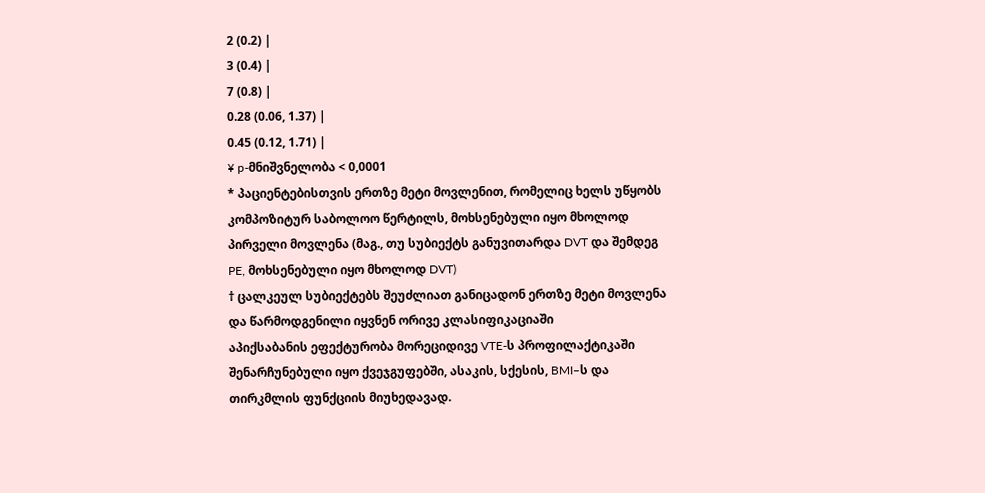2 (0.2) |
3 (0.4) |
7 (0.8) |
0.28 (0.06, 1.37) |
0.45 (0.12, 1.71) |
¥ p-მნიშვნელობა < 0,0001
* პაციენტებისთვის ერთზე მეტი მოვლენით, რომელიც ხელს უწყობს კომპოზიტურ საბოლოო წერტილს, მოხსენებული იყო მხოლოდ პირველი მოვლენა (მაგ., თუ სუბიექტს განუვითარდა DVT და შემდეგ PE, მოხსენებული იყო მხოლოდ DVT)
† ცალკეულ სუბიექტებს შეუძლიათ განიცადონ ერთზე მეტი მოვლენა და წარმოდგენილი იყვნენ ორივე კლასიფიკაციაში
აპიქსაბანის ეფექტურობა მორეციდივე VTE-ს პროფილაქტიკაში შენარჩუნებული იყო ქვეჯგუფებში, ასაკის, სქესის, BMI–ს და თირკმლის ფუნქციის მიუხედავად.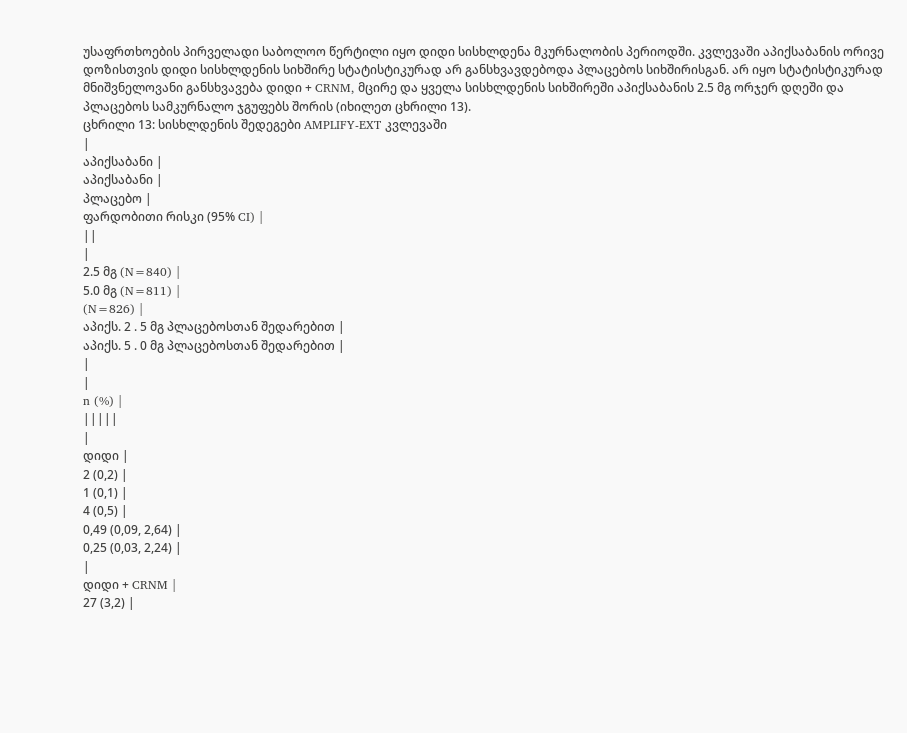უსაფრთხოების პირველადი საბოლოო წერტილი იყო დიდი სისხლდენა მკურნალობის პერიოდში. კვლევაში აპიქსაბანის ორივე დოზისთვის დიდი სისხლდენის სიხშირე სტატისტიკურად არ განსხვავდებოდა პლაცებოს სიხშირისგან. არ იყო სტატისტიკურად მნიშვნელოვანი განსხვავება დიდი + CRNM, მცირე და ყველა სისხლდენის სიხშირეში აპიქსაბანის 2.5 მგ ორჯერ დღეში და პლაცებოს სამკურნალო ჯგუფებს შორის (იხილეთ ცხრილი 13).
ცხრილი 13: სისხლდენის შედეგები AMPLIFY-EXT კვლევაში
|
აპიქსაბანი |
აპიქსაბანი |
პლაცებო |
ფარდობითი რისკი (95% CI) |
||
|
2.5 მგ (N=840) |
5.0 მგ (N=811) |
(N=826) |
აპიქს. 2 . 5 მგ პლაცებოსთან შედარებით |
აპიქს. 5 . 0 მგ პლაცებოსთან შედარებით |
|
|
n (%) |
|||||
|
დიდი |
2 (0,2) |
1 (0,1) |
4 (0,5) |
0,49 (0,09, 2,64) |
0,25 (0,03, 2,24) |
|
დიდი + CRNM |
27 (3,2) |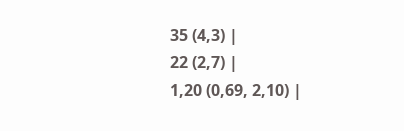35 (4,3) |
22 (2,7) |
1,20 (0,69, 2,10) |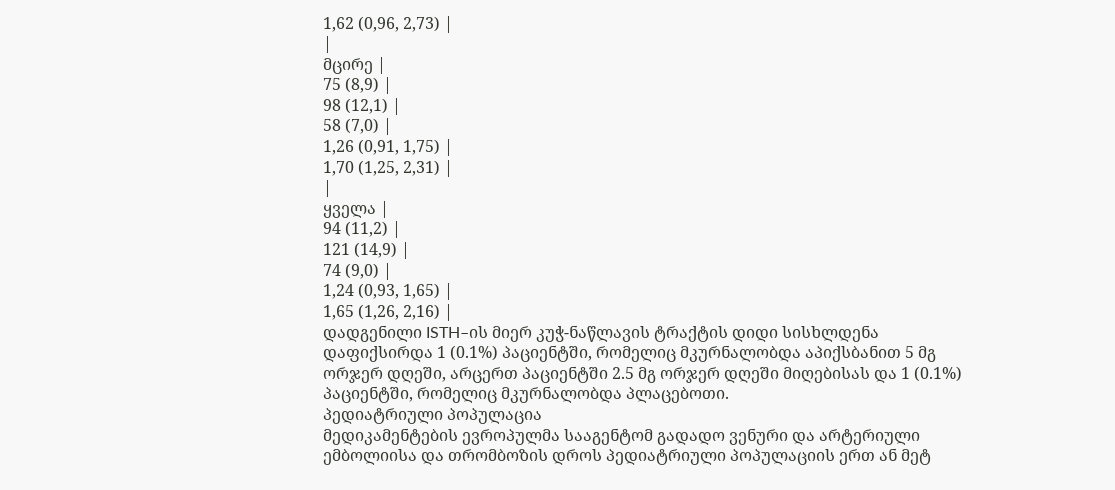1,62 (0,96, 2,73) |
|
მცირე |
75 (8,9) |
98 (12,1) |
58 (7,0) |
1,26 (0,91, 1,75) |
1,70 (1,25, 2,31) |
|
ყველა |
94 (11,2) |
121 (14,9) |
74 (9,0) |
1,24 (0,93, 1,65) |
1,65 (1,26, 2,16) |
დადგენილი ISTH–ის მიერ კუჭ-ნაწლავის ტრაქტის დიდი სისხლდენა დაფიქსირდა 1 (0.1%) პაციენტში, რომელიც მკურნალობდა აპიქსბანით 5 მგ ორჯერ დღეში, არცერთ პაციენტში 2.5 მგ ორჯერ დღეში მიღებისას და 1 (0.1%) პაციენტში, რომელიც მკურნალობდა პლაცებოთი.
პედიატრიული პოპულაცია
მედიკამენტების ევროპულმა სააგენტომ გადადო ვენური და არტერიული ემბოლიისა და თრომბოზის დროს პედიატრიული პოპულაციის ერთ ან მეტ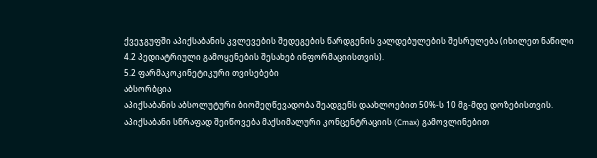ქვეჯგუფში აპიქსაბანის კვლევების შედეგების წარდგენის ვალდებულების შესრულება (იხილეთ ნაწილი 4.2 პედიატრიული გამოყენების შესახებ ინფორმაციისთვის).
5.2 ფარმაკოკინეტიკური თვისებები
აბსორბცია
აპიქსაბანის აბსოლუტური ბიოშეღწევადობა შეადგენს დაახლოებით 50%-ს 10 მგ-მდე დოზებისთვის. აპიქსაბანი სწრაფად შეიწოვება მაქსიმალური კონცენტრაციის (Cmax) გამოვლინებით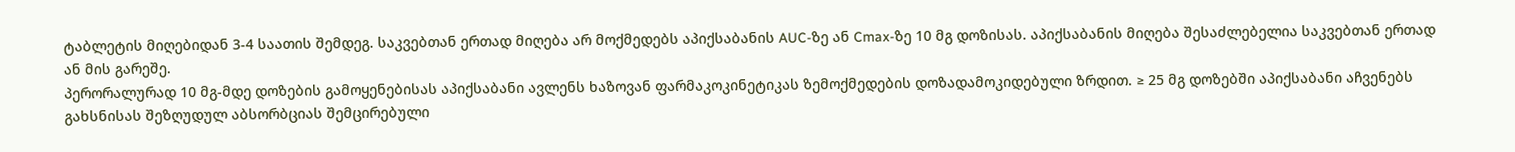ტაბლეტის მიღებიდან 3-4 საათის შემდეგ. საკვებთან ერთად მიღება არ მოქმედებს აპიქსაბანის AUC-ზე ან Cmax-ზე 10 მგ დოზისას. აპიქსაბანის მიღება შესაძლებელია საკვებთან ერთად ან მის გარეშე.
პერორალურად 10 მგ-მდე დოზების გამოყენებისას აპიქსაბანი ავლენს ხაზოვან ფარმაკოკინეტიკას ზემოქმედების დოზადამოკიდებული ზრდით. ≥ 25 მგ დოზებში აპიქსაბანი აჩვენებს გახსნისას შეზღუდულ აბსორბციას შემცირებული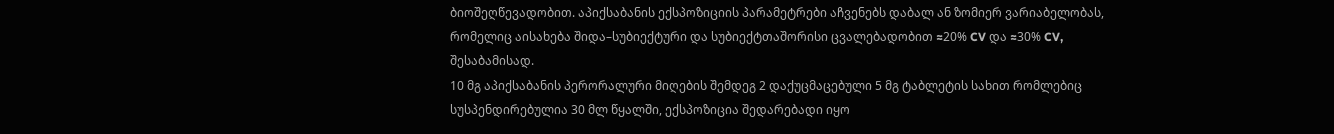ბიოშეღწევადობით. აპიქსაბანის ექსპოზიციის პარამეტრები აჩვენებს დაბალ ან ზომიერ ვარიაბელობას, რომელიც აისახება შიდა–სუბიექტური და სუბიექტთაშორისი ცვალებადობით ≈20% CV და ≈30% CV, შესაბამისად.
10 მგ აპიქსაბანის პერორალური მიღების შემდეგ 2 დაქუცმაცებული 5 მგ ტაბლეტის სახით რომლებიც სუსპენდირებულია 30 მლ წყალში, ექსპოზიცია შედარებადი იყო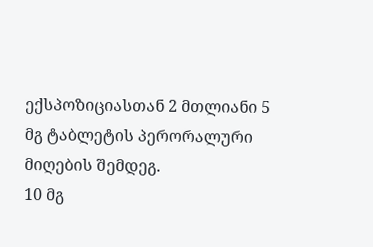ექსპოზიციასთან 2 მთლიანი 5 მგ ტაბლეტის პერორალური მიღების შემდეგ.
10 მგ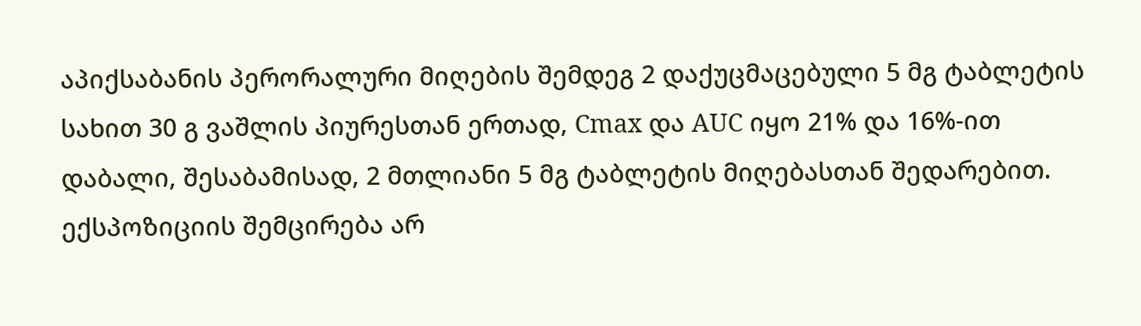აპიქსაბანის პერორალური მიღების შემდეგ 2 დაქუცმაცებული 5 მგ ტაბლეტის სახით 30 გ ვაშლის პიურესთან ერთად, Cmax და AUC იყო 21% და 16%-ით დაბალი, შესაბამისად, 2 მთლიანი 5 მგ ტაბლეტის მიღებასთან შედარებით. ექსპოზიციის შემცირება არ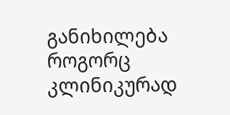განიხილება როგორც კლინიკურად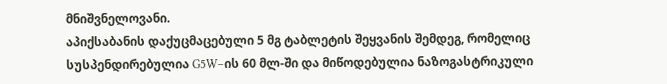მნიშვნელოვანი.
აპიქსაბანის დაქუცმაცებული 5 მგ ტაბლეტის შეყვანის შემდეგ, რომელიც სუსპენდირებულია G5W–ის 60 მლ-ში და მიწოდებულია ნაზოგასტრიკული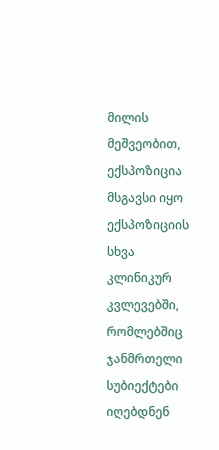მილის მეშვეობით, ექსპოზიცია მსგავსი იყო ექსპოზიციის სხვა კლინიკურ კვლევებში, რომლებშიც ჯანმრთელი სუბიექტები იღებდნენ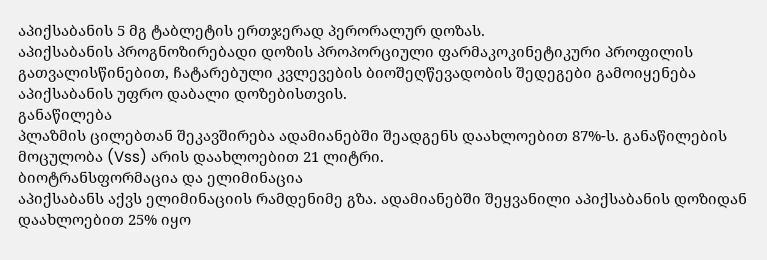აპიქსაბანის 5 მგ ტაბლეტის ერთჯერად პერორალურ დოზას.
აპიქსაბანის პროგნოზირებადი დოზის პროპორციული ფარმაკოკინეტიკური პროფილის გათვალისწინებით, ჩატარებული კვლევების ბიოშეღწევადობის შედეგები გამოიყენება აპიქსაბანის უფრო დაბალი დოზებისთვის.
განაწილება
პლაზმის ცილებთან შეკავშირება ადამიანებში შეადგენს დაახლოებით 87%-ს. განაწილების მოცულობა (Vss) არის დაახლოებით 21 ლიტრი.
ბიოტრანსფორმაცია და ელიმინაცია
აპიქსაბანს აქვს ელიმინაციის რამდენიმე გზა. ადამიანებში შეყვანილი აპიქსაბანის დოზიდან დაახლოებით 25% იყო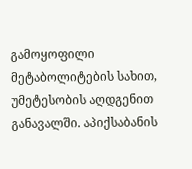გამოყოფილი მეტაბოლიტების სახით, უმეტესობის აღდგენით განავალში. აპიქსაბანის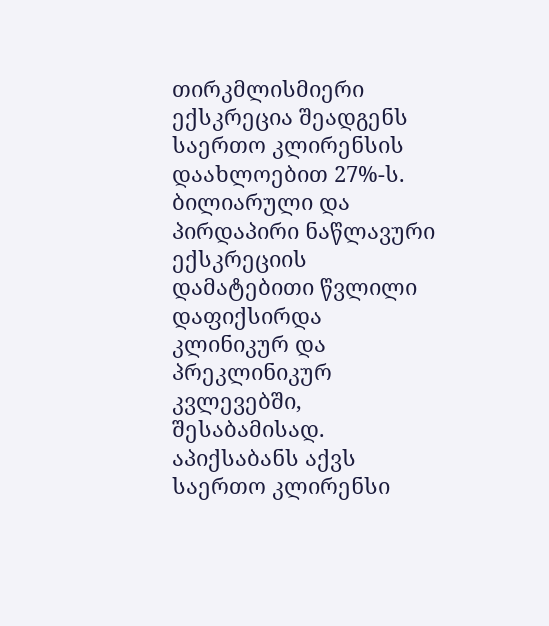თირკმლისმიერი ექსკრეცია შეადგენს საერთო კლირენსის დაახლოებით 27%-ს. ბილიარული და პირდაპირი ნაწლავური ექსკრეციის დამატებითი წვლილი დაფიქსირდა კლინიკურ და პრეკლინიკურ კვლევებში, შესაბამისად.
აპიქსაბანს აქვს საერთო კლირენსი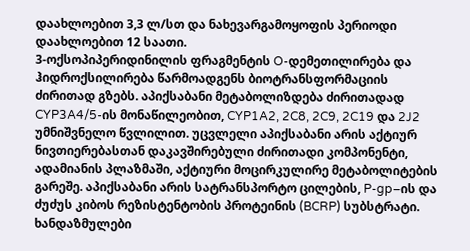დაახლოებით 3,3 ლ/სთ და ნახევარგამოყოფის პერიოდი დაახლოებით 12 საათი.
3-ოქსოპიპერიდინილის ფრაგმენტის O-დემეთილირება და ჰიდროქსილირება წარმოადგენს ბიოტრანსფორმაციის ძირითად გზებს. აპიქსაბანი მეტაბოლიზდება ძირითადად CYP3A4/5-ის მონაწილეობით, CYP1A2, 2C8, 2C9, 2C19 და 2J2 უმნიშვნელო წვლილით. უცვლელი აპიქსაბანი არის აქტიურ ნივთიერებასთან დაკავშირებული ძირითადი კომპონენტი, ადამიანის პლაზმაში, აქტიური მოცირკულირე მეტაბოლიტების გარეშე. აპიქსაბანი არის სატრანსპორტო ცილების, P-gp–ის და ძუძუს კიბოს რეზისტენტობის პროტეინის (BCRP) სუბსტრატი.
ხანდაზმულები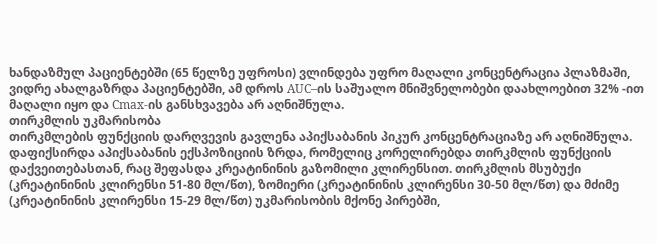ხანდაზმულ პაციენტებში (65 წელზე უფროსი) ვლინდება უფრო მაღალი კონცენტრაცია პლაზმაში, ვიდრე ახალგაზრდა პაციენტებში, ამ დროს AUC–ის საშუალო მნიშვნელობები დაახლოებით 32% -ით მაღალი იყო და Cmax-ის განსხვავება არ აღნიშნულა.
თირკმლის უკმარისობა
თირკმლების ფუნქციის დარღვევის გავლენა აპიქსაბანის პიკურ კონცენტრაციაზე არ აღნიშნულა. დაფიქსირდა აპიქსაბანის ექსპოზიციის ზრდა, რომელიც კორელირებდა თირკმლის ფუნქციის დაქვეითებასთან, რაც შეფასდა კრეატინინის გაზომილი კლირენსით. თირკმლის მსუბუქი (კრეატინინის კლირენსი 51-80 მლ/წთ), ზომიერი (კრეატინინის კლირენსი 30-50 მლ/წთ) და მძიმე (კრეატინინის კლირენსი 15-29 მლ/წთ) უკმარისობის მქონე პირებში,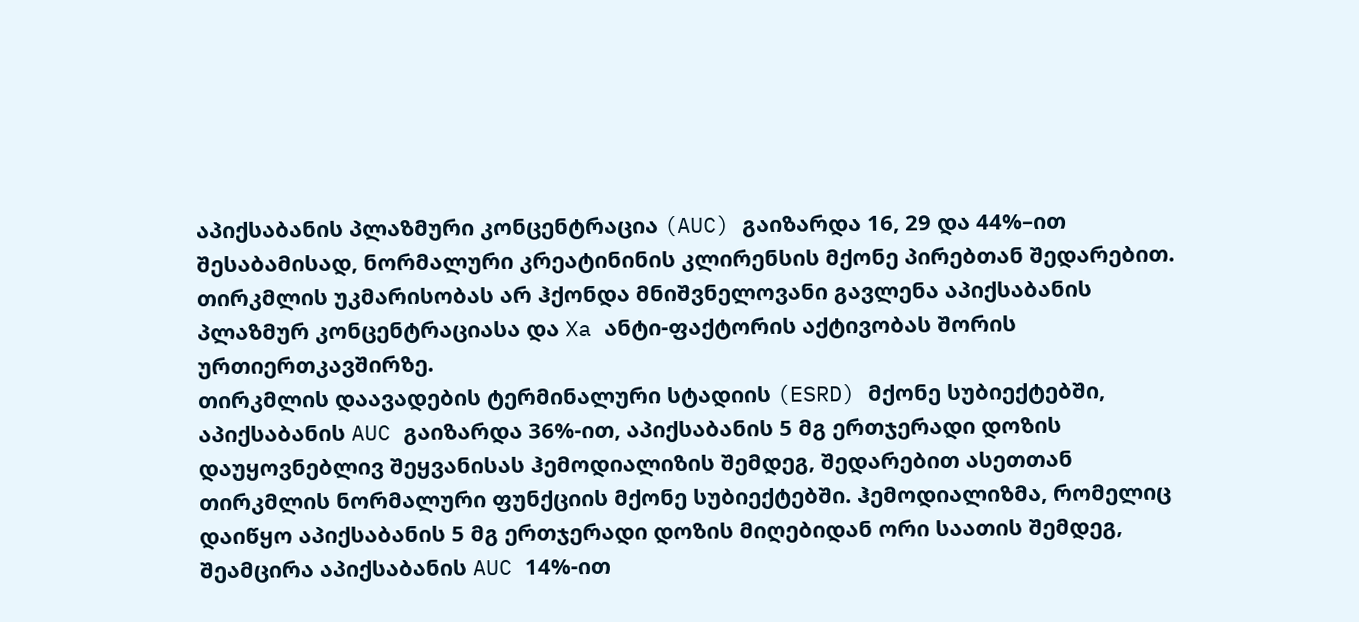აპიქსაბანის პლაზმური კონცენტრაცია (AUC) გაიზარდა 16, 29 და 44%–ით შესაბამისად, ნორმალური კრეატინინის კლირენსის მქონე პირებთან შედარებით. თირკმლის უკმარისობას არ ჰქონდა მნიშვნელოვანი გავლენა აპიქსაბანის პლაზმურ კონცენტრაციასა და Xa ანტი-ფაქტორის აქტივობას შორის ურთიერთკავშირზე.
თირკმლის დაავადების ტერმინალური სტადიის (ESRD) მქონე სუბიექტებში, აპიქსაბანის AUC გაიზარდა 36%-ით, აპიქსაბანის 5 მგ ერთჯერადი დოზის დაუყოვნებლივ შეყვანისას ჰემოდიალიზის შემდეგ, შედარებით ასეთთან თირკმლის ნორმალური ფუნქციის მქონე სუბიექტებში. ჰემოდიალიზმა, რომელიც დაიწყო აპიქსაბანის 5 მგ ერთჯერადი დოზის მიღებიდან ორი საათის შემდეგ, შეამცირა აპიქსაბანის AUC 14%-ით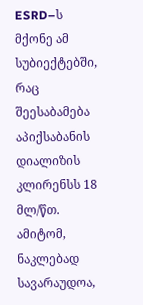ESRD–ს მქონე ამ სუბიექტებში, რაც შეესაბამება აპიქსაბანის დიალიზის კლირენსს 18 მლ/წთ. ამიტომ, ნაკლებად სავარაუდოა,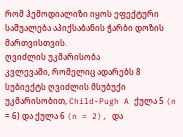რომ ჰემოდიალიზი იყოს ეფექტური საშუალება აპიქსაბანის ჭარბი დოზის მართვისთვის.
ღვიძლის უკმარისობა
კვლევაში, რომელიც ადარებს 8 სუბიექტს ღვიძლის მსუბუქი უკმარისობით, Child-Pugh A ქულა 5 (n = 6) და ქულა 6 (n = 2), და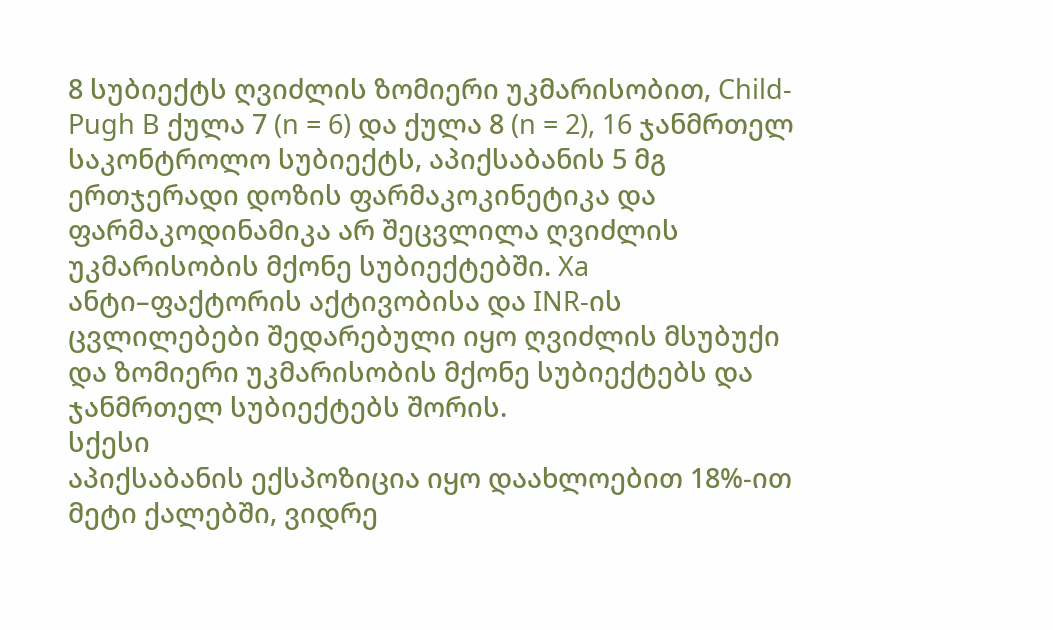8 სუბიექტს ღვიძლის ზომიერი უკმარისობით, Child-Pugh B ქულა 7 (n = 6) და ქულა 8 (n = 2), 16 ჯანმრთელ საკონტროლო სუბიექტს, აპიქსაბანის 5 მგ ერთჯერადი დოზის ფარმაკოკინეტიკა და ფარმაკოდინამიკა არ შეცვლილა ღვიძლის უკმარისობის მქონე სუბიექტებში. Xa ანტი–ფაქტორის აქტივობისა და INR-ის ცვლილებები შედარებული იყო ღვიძლის მსუბუქი და ზომიერი უკმარისობის მქონე სუბიექტებს და ჯანმრთელ სუბიექტებს შორის.
სქესი
აპიქსაბანის ექსპოზიცია იყო დაახლოებით 18%-ით მეტი ქალებში, ვიდრე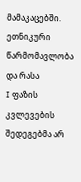მამაკაცებში.
ეთნიკური წარმომავლობა და რასა
I ფაზის კვლევების შედეგებმა არ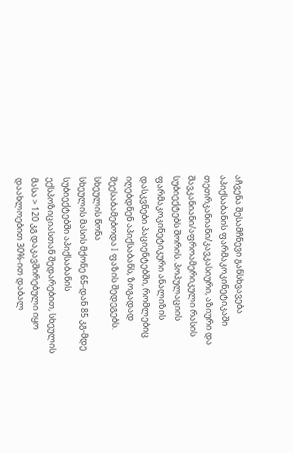აჩვენა შესამჩნევი განსხვავება აპიქსაბანის ფარმაკოკინეტიკაში თეთრკანიანი/კავკასიური, აზიური და შავკანიანი/აფროამერიკული რასის სუბიექტებს შორის. პოპულაციის ფარმაკოკინეტიკური ანალიზის დასკვნები პაციენტებში, რომლებიც იღებდნენ აპიქსაბანს, ზოგადად შეესაბამებოდა I ფაზის შედეგებს.
სხეულის წონა
სხეულის მასის მქონე 65-დან 85 კგ-მდე სუბიექტებში აპიქსაბანის ექსპოზიციასთან შედარებით, სხეულის მასა > 120 კგ დაკავშირებული იყო დაახლოებით 30%-ით დაბალ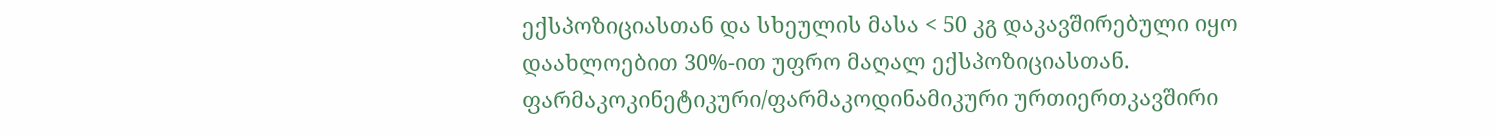ექსპოზიციასთან და სხეულის მასა < 50 კგ დაკავშირებული იყო დაახლოებით 30%-ით უფრო მაღალ ექსპოზიციასთან.
ფარმაკოკინეტიკური/ფარმაკოდინამიკური ურთიერთკავშირი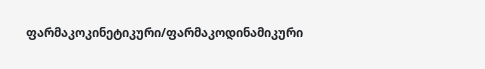ფარმაკოკინეტიკური/ფარმაკოდინამიკური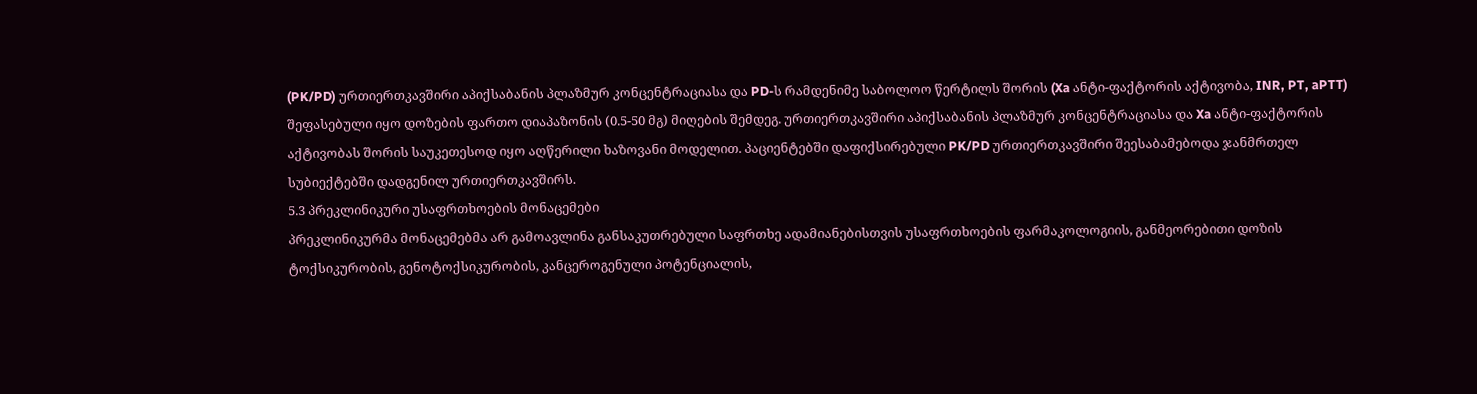(PK/PD) ურთიერთკავშირი აპიქსაბანის პლაზმურ კონცენტრაციასა და PD-ს რამდენიმე საბოლოო წერტილს შორის (Xa ანტი-ფაქტორის აქტივობა, INR, PT, aPTT) შეფასებული იყო დოზების ფართო დიაპაზონის (0.5-50 მგ) მიღების შემდეგ. ურთიერთკავშირი აპიქსაბანის პლაზმურ კონცენტრაციასა და Xa ანტი-ფაქტორის აქტივობას შორის საუკეთესოდ იყო აღწერილი ხაზოვანი მოდელით. პაციენტებში დაფიქსირებული PK/PD ურთიერთკავშირი შეესაბამებოდა ჯანმრთელ სუბიექტებში დადგენილ ურთიერთკავშირს.
5.3 პრეკლინიკური უსაფრთხოების მონაცემები
პრეკლინიკურმა მონაცემებმა არ გამოავლინა განსაკუთრებული საფრთხე ადამიანებისთვის უსაფრთხოების ფარმაკოლოგიის, განმეორებითი დოზის ტოქსიკურობის, გენოტოქსიკურობის, კანცეროგენული პოტენციალის,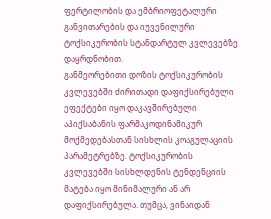ფერტილობის და ემბრიოფეტალური განვითარების და იუვენილური ტოქსიკურობის სტანდარტულ კვლევებზე დაყრდნობით.
განმეორებითი დოზის ტოქსიკურობის კვლევებში ძირითადი დაფიქსირებული ეფექტები იყო დაკავშირებული აპიქსაბანის ფარმაკოდინამიკურ მოქმედებასთან სისხლის კოაგულაციის პარამეტრებზე. ტოქსიკურობის კვლევებში სისხლდენის ტენდენციის მატება იყო მინიმალური ან არ დაფიქსირებულა. თუმცა, ვინაიდან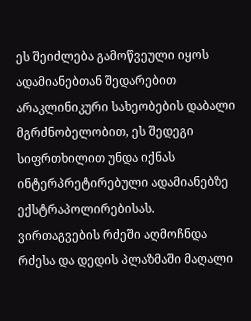ეს შეიძლება გამოწვეული იყოს ადამიანებთან შედარებით არაკლინიკური სახეობების დაბალი მგრძნობელობით, ეს შედეგი სიფრთხილით უნდა იქნას ინტერპრეტირებული ადამიანებზე ექსტრაპოლირებისას.
ვირთაგვების რძეში აღმოჩნდა რძესა და დედის პლაზმაში მაღალი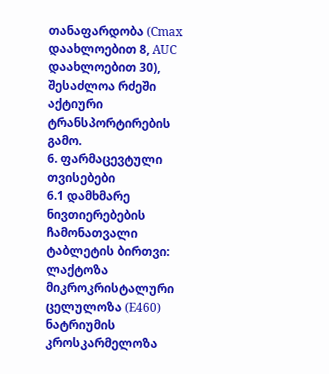თანაფარდობა (Cmax დაახლოებით 8, AUC დაახლოებით 30), შესაძლოა რძეში აქტიური ტრანსპორტირების გამო.
6. ფარმაცევტული თვისებები
6.1 დამხმარე ნივთიერებების ჩამონათვალი
ტაბლეტის ბირთვი:
ლაქტოზა
მიკროკრისტალური ცელულოზა (E460)
ნატრიუმის კროსკარმელოზა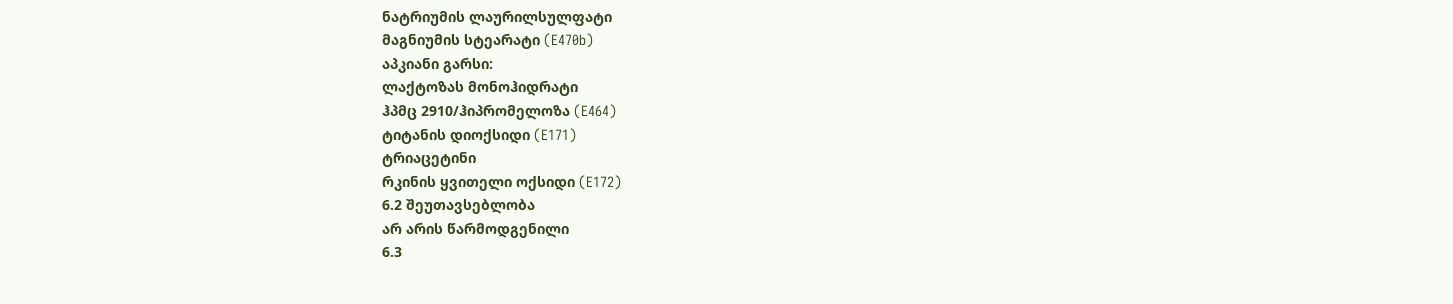ნატრიუმის ლაურილსულფატი
მაგნიუმის სტეარატი (E470b)
აპკიანი გარსი:
ლაქტოზას მონოჰიდრატი
ჰპმც 2910/ჰიპრომელოზა (E464)
ტიტანის დიოქსიდი (E171)
ტრიაცეტინი
რკინის ყვითელი ოქსიდი (E172)
6.2 შეუთავსებლობა
არ არის წარმოდგენილი
6.3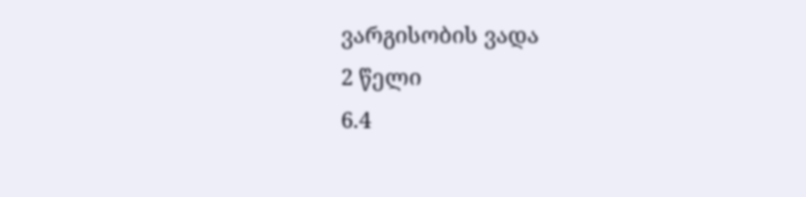ვარგისობის ვადა
2 წელი
6.4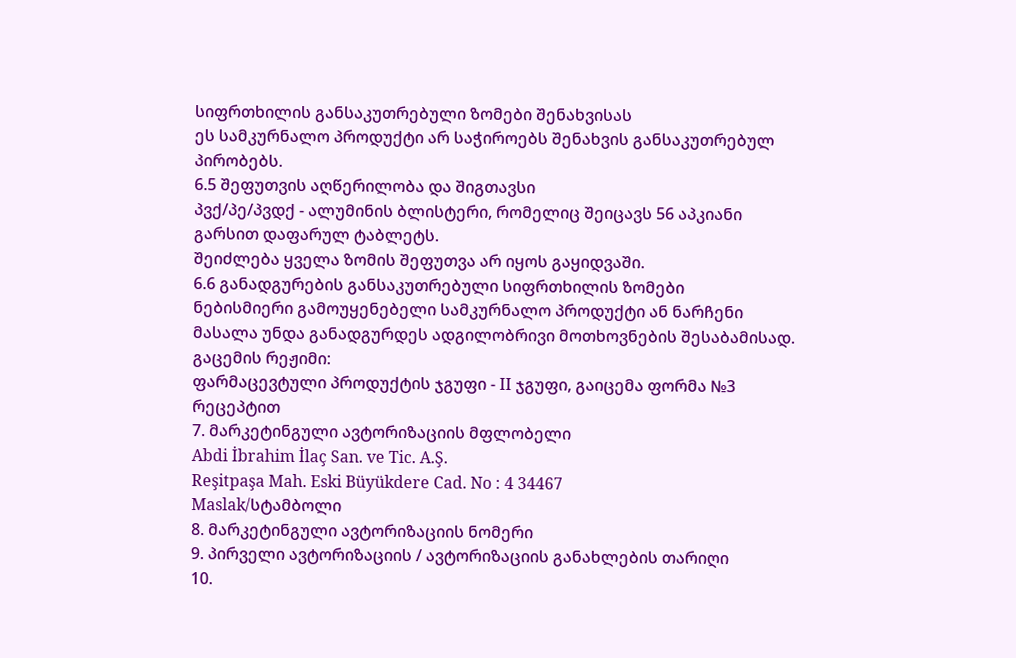სიფრთხილის განსაკუთრებული ზომები შენახვისას
ეს სამკურნალო პროდუქტი არ საჭიროებს შენახვის განსაკუთრებულ პირობებს.
6.5 შეფუთვის აღწერილობა და შიგთავსი
პვქ/პე/პვდქ - ალუმინის ბლისტერი, რომელიც შეიცავს 56 აპკიანი გარსით დაფარულ ტაბლეტს.
შეიძლება ყველა ზომის შეფუთვა არ იყოს გაყიდვაში.
6.6 განადგურების განსაკუთრებული სიფრთხილის ზომები
ნებისმიერი გამოუყენებელი სამკურნალო პროდუქტი ან ნარჩენი მასალა უნდა განადგურდეს ადგილობრივი მოთხოვნების შესაბამისად.
გაცემის რეჟიმი:
ფარმაცევტული პროდუქტის ჯგუფი - II ჯგუფი, გაიცემა ფორმა №3 რეცეპტით
7. მარკეტინგული ავტორიზაციის მფლობელი
Abdi İbrahim İlaç San. ve Tic. A.Ş.
Reşitpaşa Mah. Eski Büyükdere Cad. No : 4 34467
Maslak/სტამბოლი
8. მარკეტინგული ავტორიზაციის ნომერი
9. პირველი ავტორიზაციის / ავტორიზაციის განახლების თარიღი
10.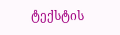ტექსტის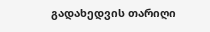გადახედვის თარიღი